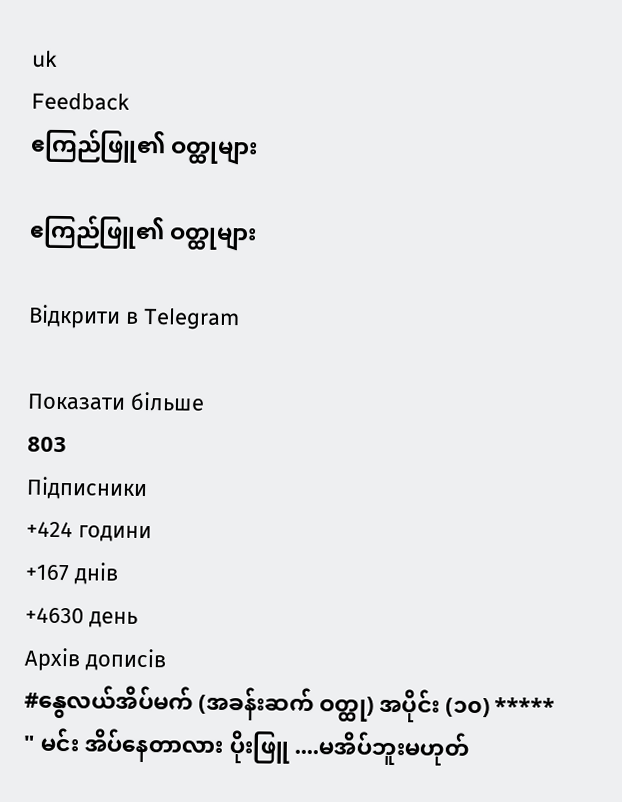uk
Feedback
ဧကြည်ဖြူ၏ ဝတ္ထုများ

ဧကြည်ဖြူ၏ ဝတ္ထုများ

Відкрити в Telegram

Показати більше
803
Підписники
+424 години
+167 днів
+4630 день
Архів дописів
#နွေလယ်အိပ်မက် (အခန်းဆက် ဝတ္ထု) အပိုင်း (၁၀) ***** " မင်း အိပ်နေတာလား ပိုးဖြူ ....မအိပ်ဘူးမဟုတ်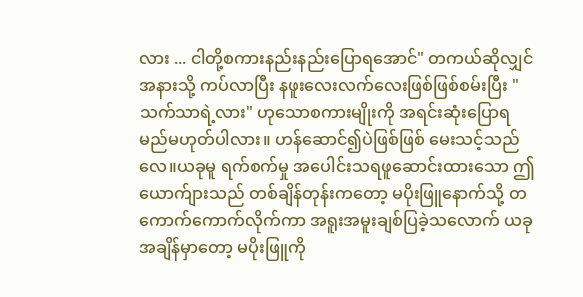လား ... ငါတို့စကားနည်းနည်းပြောရအောင်" တကယ်ဆိုလျှင် အနားသို့ ကပ်လာပြီး နဖူးလေးလက်လေးဖြစ်ဖြစ်စမ်းပြီး "သက်သာရဲ့လား" ဟုသောစကားမျိုးကို အရင်းဆုံးပြောရမည်မဟုတ်ပါလား။ ဟန်ဆောင်၍ပဲဖြစ်ဖြစ် မေးသင့်သည်လေ။ယခုမူ ရက်စက်မှု အပေါင်းသရဖူဆောင်းထားသော ဤယောက်ျားသည် တစ်ချိန်တုန်းကတော့ မပိုးဖြူနောက်သို့ တကောက်ကောက်လိုက်ကာ အရူးအမူးချစ်ပြခဲ့သလောက် ယခုအချိန်မှာတော့ မပိုးဖြူကို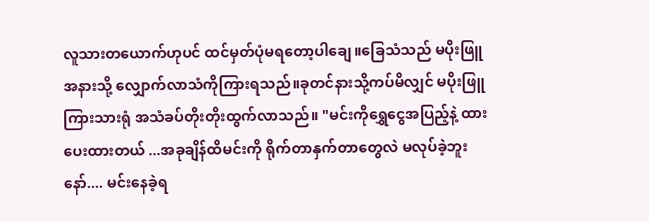လူသားတယောက်ဟုပင် ထင်မှတ်ပုံမရတော့ပါချေ။ခြေသံသည် မပိုးဖြူအနားသို့ လျှောက်လာသံကိုကြားရသည်။ခုတင်နားသို့ကပ်မိလျှင် မပိုးဖြူကြားသားရုံ အသံခပ်တိုးတိုးထွက်လာသည်။ "မင်းကိုရွှေငွေအပြည့်နဲ့ ထားပေးထားတယ် ...အခုချိန်ထိမင်းကို ရိုက်တာနှက်တာတွေလဲ မလုပ်ခဲ့ဘူးနော်.... မင်းနေခဲ့ရ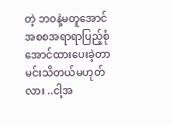တဲ့ ဘ၀နဲ့မတူအောင် အစစအရာရာပြည့်စုံအောင်ထားပေးခဲ့တာမင်းသိတယ်မဟုတ်လား ..ငါ့အ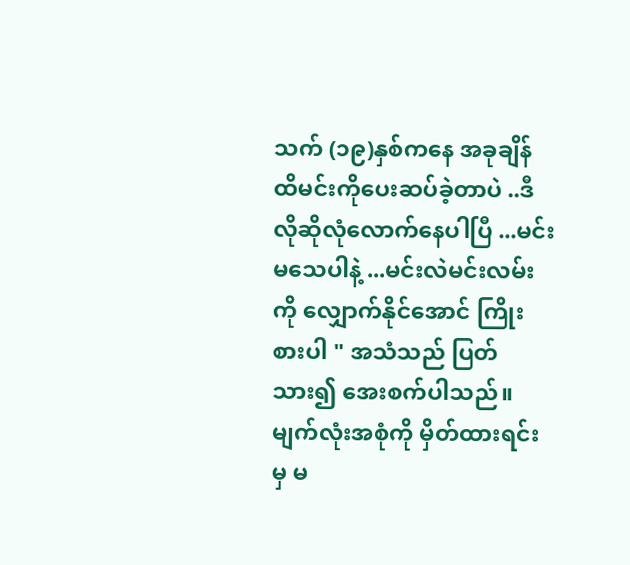သက် (၁၉)နှစ်ကနေ အခုချိန်ထိမင်းကိုပေးဆပ်ခဲ့တာပဲ ..ဒီလိုဆိုလုံလောက်နေပါပြီ ...မင်းမသေပါနဲ့ ...မင်းလဲမင်းလမ်းကို လျှောက်နိုင်အောင် ကြိုးစားပါ " အသံသည် ပြတ်သား၍ အေးစက်ပါသည်။မျက်လုံးအစုံကို မှိတ်ထားရင်းမှ မ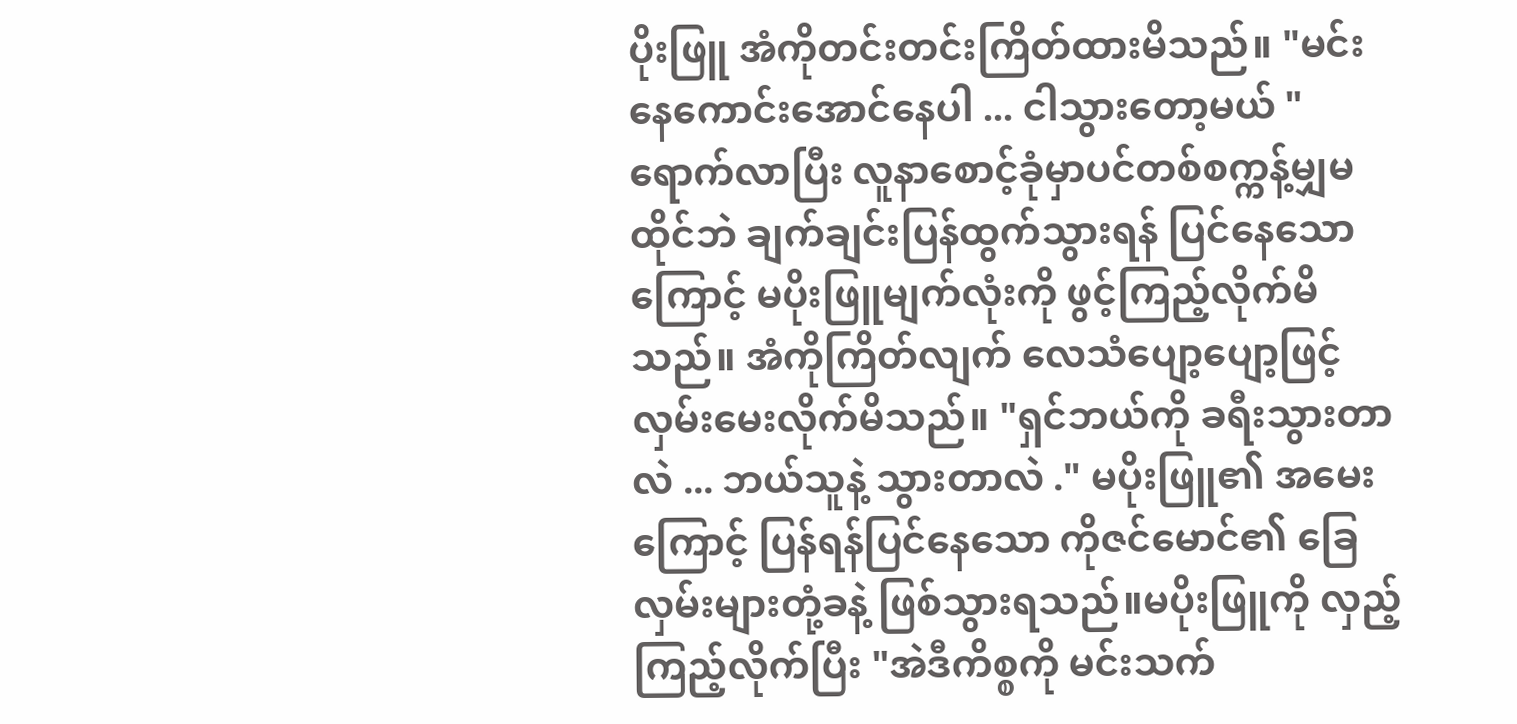ပိုးဖြူ အံကိုတင်းတင်းကြိတ်ထားမိသည်။ "မင်းနေကောင်းအောင်နေပါ ... ငါသွားတော့မယ် " ရောက်လာပြီး လူနာစောင့်ခုံမှာပင်တစ်စက္ကန့်မျှမထိုင်ဘဲ ချက်ချင်းပြန်ထွက်သွားရန် ပြင်နေသောကြောင့် မပိုးဖြူမျက်လုံးကို ဖွင့်ကြည့်လိုက်မိသည်။ အံကိုကြိတ်လျက် လေသံပျော့ပျော့ဖြင့် လှမ်းမေးလိုက်မိသည်။ "ရှင်ဘယ်ကို ခရီးသွားတာလဲ ... ဘယ်သူနဲ့ သွားတာလဲ ." မပိုးဖြူ၏ အမေးကြောင့် ပြန်ရန်ပြင်နေသော ကိုဇင်မောင်၏ ခြေလှမ်းများတုံ့ခနဲ့ ဖြစ်သွားရသည်။မပိုးဖြူကို လှည့်ကြည့်လိုက်ပြီး "အဲဒီကိစ္စကို မင်းသက်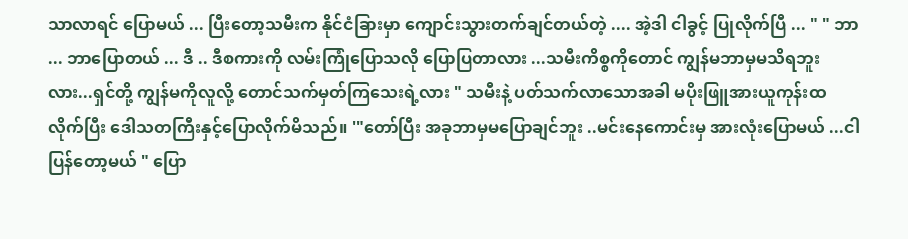သာလာရင် ပြောမယ် ... ပြီးတော့သမီးက နိုင်ငံခြားမှာ ကျောင်းသွားတက်ချင်တယ်တဲ့ .... အဲ့ဒါ ငါခွင့် ပြုလိုက်ပြီ ... " " ဘာ ... ဘာပြောတယ် ... ဒီ .. ဒီစကားကို လမ်းကြုံပြောသလို ပြောပြတာလား ...သမီးကိစ္စကိုတောင် ကျွန်မဘာမှမသိရဘူးလား...ရှင်တို့ ကျွန်မကိုလူလို့ တောင်သက်မှတ်ကြသေးရဲ့လား " သမီးနဲ့ ပတ်သက်လာသောအခါ မပိုးဖြူအားယူကုန်းထလိုက်ပြီး ဒေါသတကြီးနှင့်ပြောလိုက်မိသည်။ '"တော်ပြီး အခုဘာမှမပြောချင်ဘူး ..မင်းနေကောင်းမှ အားလုံးပြောမယ် ...ငါပြန်တော့မယ် " ပြော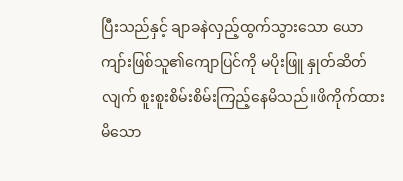ပြီးသည်နှင့် ချာခနဲလှည့်ထွက်သွားသော ယောကျာ်းဖြစ်သူ၏ကျောပြင်ကို မပိုးဖြူ နှုတ်ဆိတ်လျက် စူးစူးစိမ်းစိမ်းကြည့်နေမိသည်။ဖိကိုက်ထားမိသော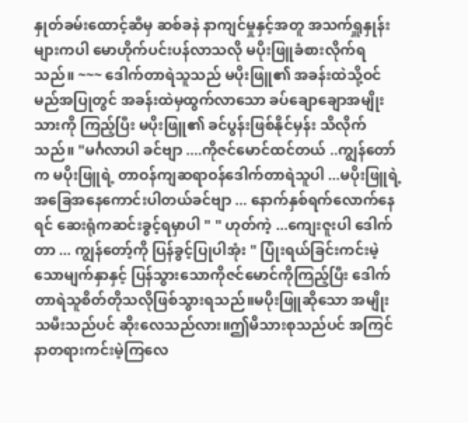နှုတ်ခမ်းထောင့်ဆီမှ ဆစ်ခနဲ နာကျင်မှုနှင့်အတူ အသက်ရှူနှုန်းများကပါ မောဟိုက်ပင်းပန်လာသလို မပိုးဖြူခံစားလိုက်ရသည်။ ~~~ ဒေါက်တာရဲသူသည် မပိုးဖြူ၏ အခန်းထဲသို့ဝင်မည်အပြုတွင် အခန်းထဲမှထွက်လာသော ခပ်ချောချောအမျိုးသားကို ကြည့်ပြီး မပိုးဖြူ၏ ခင်ပွန်းဖြစ်နိုင်မှန်း သိလိုက်သည်။ "မင်္ဂလာပါ ခင်ဗျာ ....ကိုဇင်မောင်ထင်တယ် ..ကျွန်တော်က မပိုးဖြူရဲ့ တာဝန်ကျဆရာဝန်ဒေါက်တာရဲသူပါ ...မပိုးဖြူရဲ့ အခြေအနေကောင်းပါတယ်ခင်ဗျာ ... နောက်နှစ်ရက်လောက်နေရင် ဆေးရုံကဆင်းခွင့်ရမှာပါ " " ဟုတ်ကဲ့ ...ကျေးဇူးပါ ဒေါက်တာ ... ကျွန်တော့်ကို ပြန်ခွင့်ပြုပါအုံး " ပြုံးရယ်ခြင်းကင်းမဲ့သောမျက်နှာနှင့် ပြန်သွားသောကိုဇင်မောင်ကိုကြည့်ပြီး ဒေါက်တာရဲသူစိတ်တိုသလိုဖြစ်သွားရသည်။မပိုးဖြူဆိုသော အမျိုးသမီးသည်ပင် ဆိုးလေသည်လား။ဤမိသားစုသည်ပင် အကြင်နာတရားကင်းမဲ့ကြလေ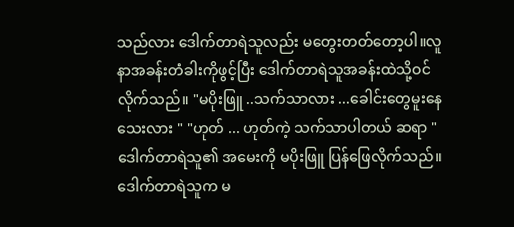သည်လား ဒေါက်တာရဲသူလည်း မတွေးတတ်တော့ပါ။လူနာအခန်းတံခါးကိုဖွင့်ပြီး ဒေါက်တာရဲသူအခန်းထဲသို့ဝင်လိုက်သည်။ "မပိုးဖြူ ..သက်သာလား ...ခေါင်းတွေမူးနေသေးလား " "ဟုတ် ... ဟုတ်ကဲ့ သက်သာပါတယ် ဆရာ " ဒေါက်တာရဲသူ၏ အမေးကို မပိုးဖြူ ပြန်ဖြေလိုက်သည်။ဒေါက်တာရဲသူက မ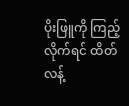ပိုးဖြူကို ကြည့်လိုက်ရင် ထိတ်လန့်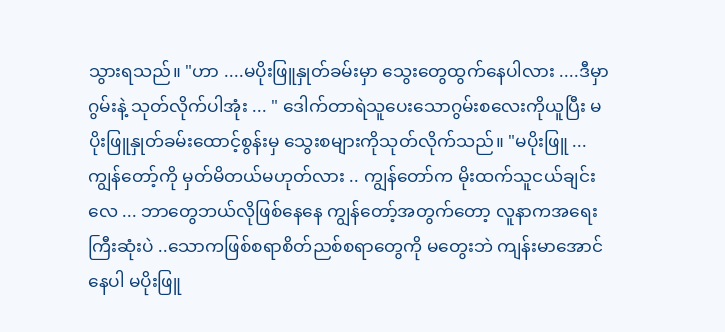သွားရသည်။ "ဟာ ....မပိုးဖြူနှုတ်ခမ်းမှာ သွေးတွေထွက်နေပါလား ....ဒီမှာဂွမ်းနဲ့ သုတ်လိုက်ပါအုံး ... " ဒေါက်တာရဲသူပေးသောဂွမ်းစလေးကိုယူပြီး မပိုးဖြူနှုတ်ခမ်းထောင့်စွန်းမှ သွေးစများကိုသုတ်လိုက်သည်။ "မပိုးဖြူ ... ကျွန်တော့်ကို မှတ်မိတယ်မဟုတ်လား .. ကျွန်တော်က မိုးထက်သူငယ်ချင်းလေ ... ဘာတွေဘယ်လိုဖြစ်နေနေ ကျွန်တော့်အတွက်တော့ လူနာကအရေးကြီးဆုံးပဲ ..သောကဖြစ်စရာစိတ်ညစ်စရာတွေကို မတွေးဘဲ ကျန်းမာအောင်နေပါ မပိုးဖြူ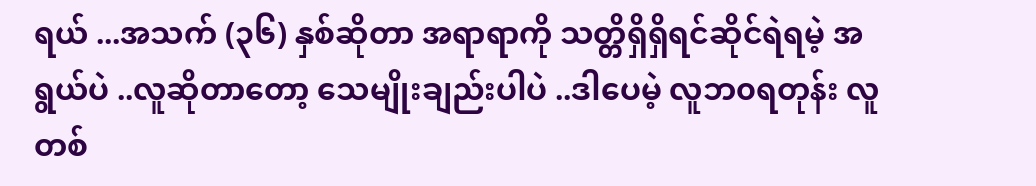ရယ် ...အသက် (၃၆) နှစ်ဆိုတာ အရာရာကို သတ္တိရှိရှိရင်ဆိုင်ရဲရမဲ့ အရွယ်ပဲ ..လူဆိုတာတော့ သေမျိုးချည်းပါပဲ ..ဒါပေမဲ့ လူဘ၀ရတုန်း လူတစ်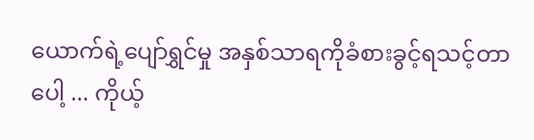ယောက်ရဲ့ပျော်ရွှင်မှု အနှစ်သာရကိုခံစားခွင့်ရသင့်တာပေါ့ ... ကိုယ့်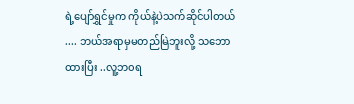ရဲ့ပျော်ရွှင်မှုက ကိုယ်နဲ့ပဲသက်ဆိုင်ပါတယ် .... ဘယ်အရာမှမတည်မြဲဘူးလို့ သဘောထားပြီး ..လူ့ဘ၀ရ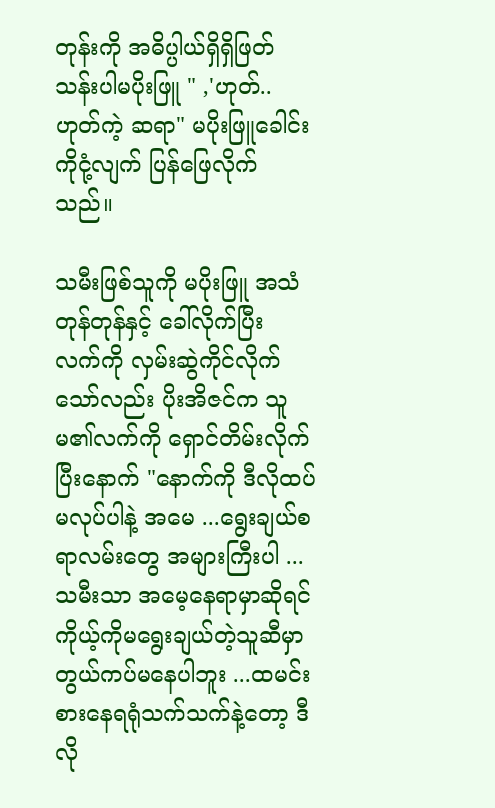တုန်းကို အဓိပ္ပါယ်ရှိရှိဖြတ်သန်းပါမပိုးဖြူ " ,'ဟုတ်..ဟုတ်ကဲ့ ဆရာ" မပိုးဖြူခေါင်းကိုငုံ့လျက် ပြန်ဖြေလိုက်သည်။

သမီးဖြစ်သူကို မပိုးဖြူ အသံတုန်တုန်နှင့် ခေါ်လိုက်ပြီး လက်ကို လှမ်းဆွဲကိုင်လိုက်သော်လည်း ပိုးအိဇင်က သူမ၏လက်ကို ရှောင်တိမ်းလိုက်ပြီးနောက် "နောက်ကို ဒီလိုထပ်မလုပ်ပါနဲ့ အမေ ...ရွေးချယ်စရာလမ်းတွေ အများကြီးပါ ...သမီးသာ အမေ့နေရာမှာဆိုရင် ကိုယ့်ကိုမရွေးချယ်တဲ့သူဆီမှာ တွယ်ကပ်မနေပါဘူး ...ထမင်းစားနေရရုံသက်သက်နဲ့တော့ ဒီလို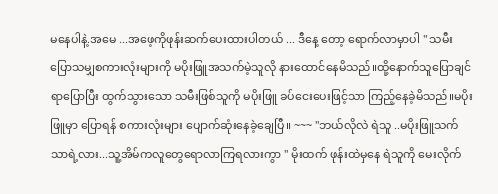မနေပါနဲ့.အမေ ...အဖေ့ကိုဖုန်းဆက်ပေးထားပါတယ် ... ဒီနေ့ တော့ ရောက်လာမှာပါ " သမီးပြောသမျှစကားလုံးများကို မပိုးဖြူအသက်မဲ့သူလို နားထောင်နေမိသည်။ထို့နောက်သူပြောချင်ရာပြောပြီး ထွက်သွားသော သမီးဖြစ်သူကို မပိုးဖြူ ခပ်ငေးပေးဖြင့်သာ ကြည့်နေခဲ့မိသည်။မပိုးဖြူမှာ ပြောရန် စကားလုံးများ ပျောက်ဆုံးနေခဲ့ချေပြီ။ ~~~ "ဘယ်လိုလဲ ရဲသူ ..မပိုးဖြူသက်သာရဲ့လား...သူ့အိမ်ကလူတွေရောလာကြရလားကွာ " မိုးထက် ဖုန်းထဲမှနေ ရဲသူကို မေးလိုက်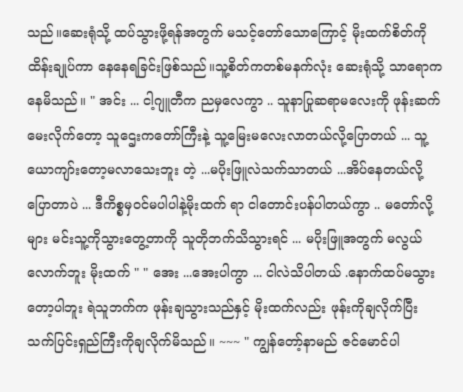သည်။ဆေးရုံသို့ ထပ်သွားဖို့ရန်အတွက် မသင့်တော်သောကြောင့် မိုးထက်စိတ်ကို ထိန်းချုပ်ကာ နေနေရခြင်းဖြစ်သည်။သူ့စိတ်ကတစ်မနက်လုံး ဆေးရုံသို့ သာရောက နေမိသည်။ " အင်း ... ငါ့ဂျူတီက ညမှလေကွာ .. သူနာပြုဆရာမလေးကို ဖုန်းဆက်မေးလိုက်တော့ သူဌေးကတော်ကြီးနဲ့ သူ့မြေးမလေးလာတယ်လို့ပြောတယ် ... သူ့ယောကျာ်းတော့မလာသေးဘူး တဲ့ ...မပိုးဖြူလဲသက်သာတယ် ...အိပ်နေတယ်လို့ ပြောတာပဲ ... ဒီကိစ္စမှဝင်မပါပါနဲ့မိုးထက် ရာ ငါတောင်းပန်ပါတယ်ကွာ .. မတော်လို့များ မင်းသူ့ကိုသွားတွေ့တာကို သူတိုဘက်သိသွားရင် ... မပိုးဖြူအတွက် မလွယ်လောက်ဘူး မိုးထက် " " အေး ...အေးပါကွာ ... ငါလဲသိပါတယ် .နောက်ထပ်မသွားတော့ပါဘူး ရဲသူဘက်က ဖုန်းချသွားသည်နှင့် မိုးထက်လည်း ဖုန်းကိုချလိုက်ပြီး သက်ပြင်းရှည်ကြီးကိုချလိုက်မိသည်။ ~~~ " ကျွန်တော့်နာမည် ဇင်မောင်ပါ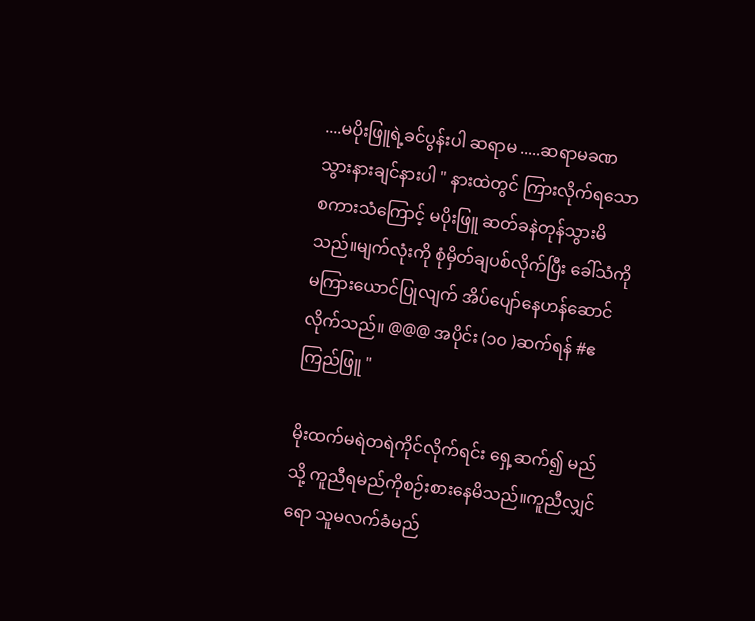....မပိုးဖြူရဲ့ခင်ပွန်းပါ ဆရာမ .....ဆရာမခဏသွားနားချင်နားပါ " နားထဲတွင် ကြားလိုက်ရသောစကားသံကြောင့် မပိုးဖြူ ဆတ်ခနဲတုန်သွားမိသည်။မျက်လုံးကို စုံမှိတ်ချပစ်လိုက်ပြီး ခေါ်သံကို မကြားယောင်ပြုလျက် အိပ်ပျော်နေဟန်ဆောင်လိုက်သည်။ @@@ အပိုင်း (၁၀ )ဆက်ရန် #ဧကြည်ဖြူ "

မိုးထက်မရဲတရဲကိုင်လိုက်ရင်း ရှေ့ဆက်၍ မည်သို့ ကူညီရမည်ကိုစဉ်းစားနေမိသည်။ကူညီလျှင်ရော သူမလက်ခံမည်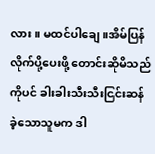လား။ မထင်ပါချေ။အိမ်ပြန်လိုက်ပို့ပေးဖို့ တောင်းဆိုမိသည်ကိုပင် ခါးခါးသီးသီးငြင်းဆန်ခဲ့သောသူမက ဒါ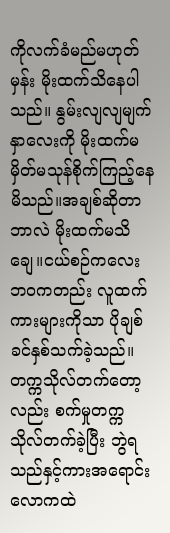ကိုလက်ခံမည်မဟုတ်မှန်း မိုးထက်သိနေပါသည်။ နွမ်းလျလျမျက်နှာလေးကို မိုးထက်မမှိတ်မသုန်စိုက်ကြည့်နေ မိသည်။အချစ်ဆိုတာဘာလဲ မိုးထက်မသိချေ။ငယ်စဉ်ကလေးဘ၀ကတည်း လူထက်ကားများကိုသာ ပိုချစ်ခင်နှစ်သက်ခဲ့သည်။တက္ကသိုလ်တက်တော့လည်း စက်မှုတက္ကသိုလ်တက်ခဲ့ပြီး ဘွဲရသည်နှင့်ကားအရောင်းလောကထဲ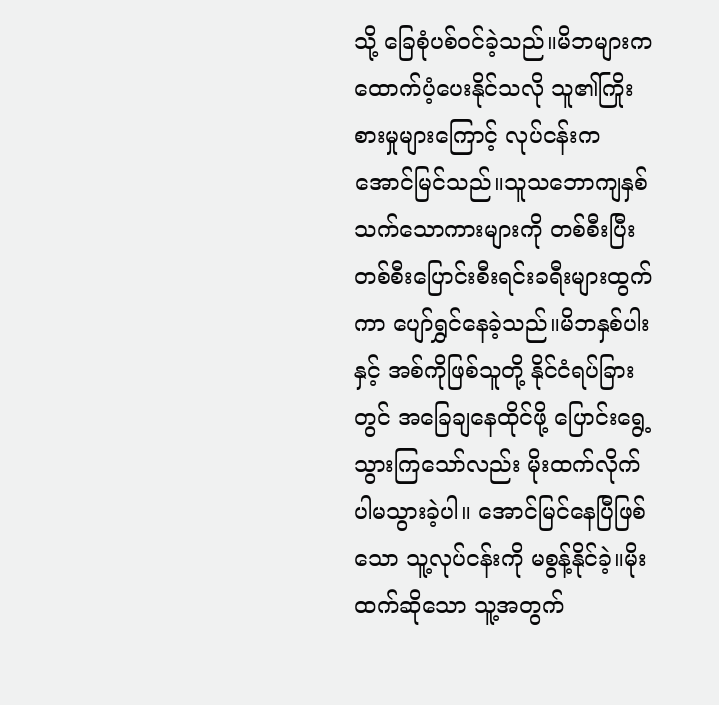သို့ ခြေစုံပစ်ဝင်ခဲ့သည်။မိဘများက ထောက်ပံ့ပေးနိုင်သလို သူ၏ကြိုးစားမှုများကြောင့် လုပ်ငန်းက အောင်မြင်သည်။သူသဘောကျနှစ်သက်သောကားများကို တစ်စီးပြီးတစ်စီးပြောင်းစီးရင်းခရီးများထွက်ကာ ပျော်ရွှင်နေခဲ့သည်။မိဘနှစ်ပါးနှင့် အစ်ကိုဖြစ်သူတို့ နိုင်ငံရပ်ခြားတွင် အခြေချနေထိုင်ဖို့ ပြောင်းရွေ့သွားကြသော်လည်း မိုးထက်လိုက်ပါမသွားခဲ့ပါ။ အောင်မြင်နေပြီဖြစ်သော သူ့လုပ်ငန်းကို မစွန့်နိုင်ခဲ့။မိုးထက်ဆိုသော သူ့အတွက်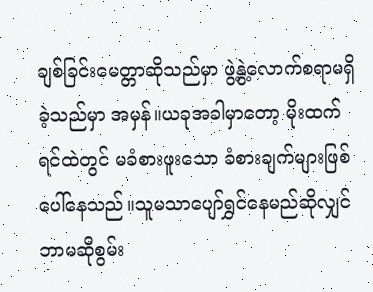ချစ်ခြင်းမေတ္တာဆိုသည်မှာ ဖွဲ့နွဲ့လောက်စရာမရှိခဲ့သည်မှာ အမှန်။ယခုအခါမှာတော့ မိုးထက်ရင်ထဲတွင် မခံစားဖူးသော ခံစားချက်များဖြစ်ပေါ်နေသည်။သူမသာပျော်ရွှင်နေမည်ဆိုလျှင် ဘာမဆိုစွမ်း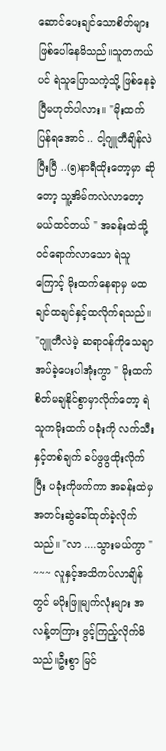ဆောင်ပေးချင်သောစိတ်များဖြစ်ပေါ်နေမိသည်။သူတကယ်ပင် ရဲသူပြောသကဲ့သို့ ဖြစ်နေခဲ့ပြီမဟုတ်ပါလား။ "မိုးထက် ပြန်ရအောင် .. ငါ့ဂျူတီချိန်လဲပြီးပြီ ..(၅)နာရီထိုးတော့မှာ ဆိုတော့ သူ့အိမ်ကလဲလာတော့မယ်ထင်တယ် " အခန်းထဲသို့ဝင်ရောက်လာသော ရဲသူကြောင့် မိုးထက်နေရာမှ မထချင်ထချင်နှင့်ထလိုက်ရသည်။ "ဂျူတီလဲမဲ့ ဆရာဝန်ကိုသေချာအပ်ခဲ့ပေးပါအုံးကွာ " မိုးထက်စိတ်မချနိုင်စွာမှာလိုက်တော့ ရဲသူကမိုးထက် ပခုံးကို လက်သီးနှင့်တစ်ချက် ခပ်ဖွဖွထိုးလိုက်ပြီး ပခုံးကိုဖက်ကာ အခန်းထဲမှ အတင်းဆွဲခေါ်ထုတ်ခဲ့လိုက်သည်။ "လာ ....သွားမယ်ကွာ " ~~~ လူနှင့်အသိကပ်လာချိန်တွင် မပိုးဖြူမျက်လုံးများ အလန့်တကြား ဖွင့်ကြည့်လိုက်မိသည်။ဦးစွာ မြင်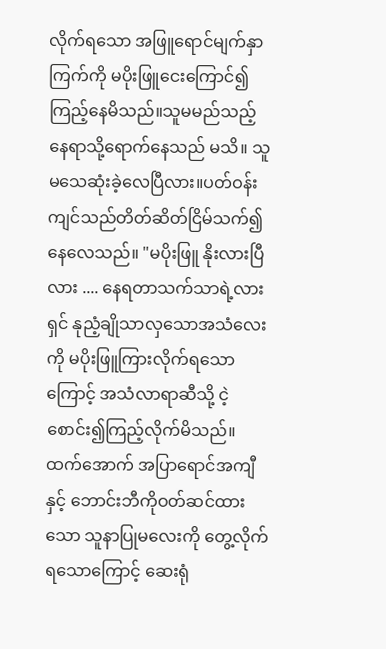လိုက်ရသော အဖြူရောင်မျက်နှာကြက်ကို မပိုးဖြူငေးကြောင်၍ကြည့်နေမိသည်။သူမမည်သည့်နေရာသို့ရောက်နေသည် မသိ။ သူမသေဆုံးခဲ့လေပြီလား။ပတ်ဝန်းကျင်သည်တိတ်ဆိတ်ငြိမ်သက်၍နေလေသည်။ "မပိုးဖြူ နိုးလားပြီလား .... နေရတာသက်သာရဲ့လားရှင် နုညံ့ချိုသာလှသောအသံလေးကို မပိုးဖြူကြားလိုက်ရသောကြောင့် အသံလာရာဆီသို့ ငဲ့စောင်း၍ကြည့်လိုက်မိသည်။ ထက်အောက် အပြာရောင်အကျီနှင့် ဘောင်းဘီကိုဝတ်ဆင်ထားသော သူနာပြုမလေးကို တွေ့လိုက်ရသောကြောင့် ဆေးရုံ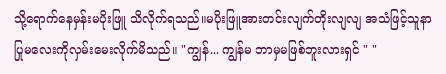သို့ရောက်နေမှန်းမပိုးဖြူ သိလိုက်ရသည်။မပိုးဖြူအားတင်းလျက်တိုးလျလျ အသံဖြင့်သူနာပြုမလေးကိုလှမ်းမေးလိုက်မိသည်။ "ကျွန်... ကျွန်မ ဘာမှမဖြစ်ဘူးလားရှင် " "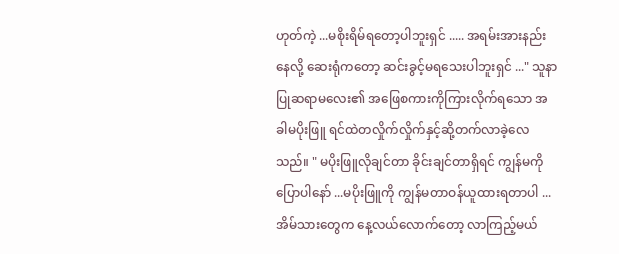ဟုတ်ကဲ့ ...မစိုးရိမ်ရတော့ပါဘူးရှင် ..... အရမ်းအားနည်းနေလို့ ဆေးရုံကတော့ ဆင်းခွင့်မရသေးပါဘူးရှင် ..." သူနာပြုဆရာမလေး၏ အဖြေစကားကိုကြားလိုက်ရသော အခါမပိုးဖြူ ရင်ထဲတလှိုက်လှိုက်နှင့်ဆို့တက်လာခဲ့လေသည်။ " မပိုးဖြူလိုချင်တာ ခိုင်းချင်တာရှိရင် ကျွန်မကို ပြောပါနော် ...မပိုးဖြူကို ကျွန်မတာဝန်ယူထားရတာပါ ...အိမ်သားတွေက နေ့လယ်လောက်တော့ လာကြည့်မယ်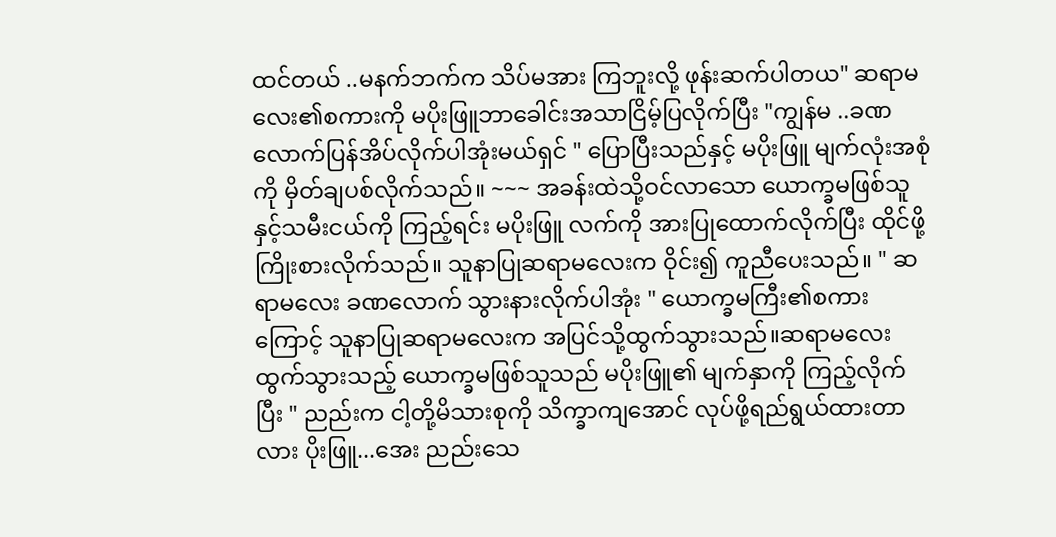ထင်တယ် ..မနက်ဘက်က သိပ်မအား ကြဘူးလို့ ဖုန်းဆက်ပါတယ" ဆရာမလေး၏စကားကို မပိုးဖြူဘာခေါင်းအသာငြိမ့်ပြလိုက်ပြီး "ကျွန်မ ..ခဏလောက်ပြန်အိပ်လိုက်ပါအုံးမယ်ရှင် " ပြောပြီးသည်နှင့် မပိုးဖြူ မျက်လုံးအစုံကို မှိတ်ချပစ်လိုက်သည်။ ~~~ အခန်းထဲသို့ဝင်လာသော ယောက္ခမဖြစ်သူနှင့်သမီးငယ်ကို ကြည့်ရင်း မပိုးဖြူ လက်ကို အားပြုထောက်လိုက်ပြီး ထိုင်ဖို့ကြိုးစားလိုက်သည်။ သူနာပြုဆရာမလေးက ဝိုင်း၍ ကူညီပေးသည်။ " ဆရာမလေး ခဏလောက် သွားနားလိုက်ပါအုံး " ယောက္ခမကြီး၏စကားကြောင့် သူနာပြုဆရာမလေးက အပြင်သို့ထွက်သွားသည်။ဆရာမလေး ထွက်သွားသည့် ယောက္ခမဖြစ်သူသည် မပိုးဖြူ၏ မျက်နှာကို ကြည့်လိုက်ပြီး " ညည်းက ငါ့တို့မိသားစုကို သိက္ခာကျအောင် လုပ်ဖို့ရည်ရွယ်ထားတာလား ပိုးဖြူ...အေး ညည်းသေ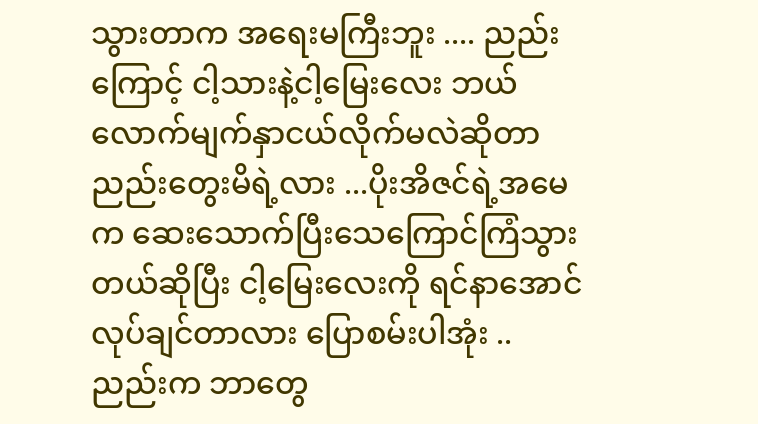သွားတာက အရေးမကြီးဘူး .... ညည်းကြောင့် ငါ့သားနဲ့ငါ့မြေးလေး ဘယ်လောက်မျက်နှာငယ်လိုက်မလဲဆိုတာ ညည်းတွေးမိရဲ့လား ...ပိုးအိဇင်ရဲ့အမေက ဆေးသောက်ပြီးသေကြောင်ကြံသွားတယ်ဆိုပြီး ငါ့မြေးလေးကို ရင်နာအောင်လုပ်ချင်တာလား ပြောစမ်းပါအုံး ..ညည်းက ဘာတွေ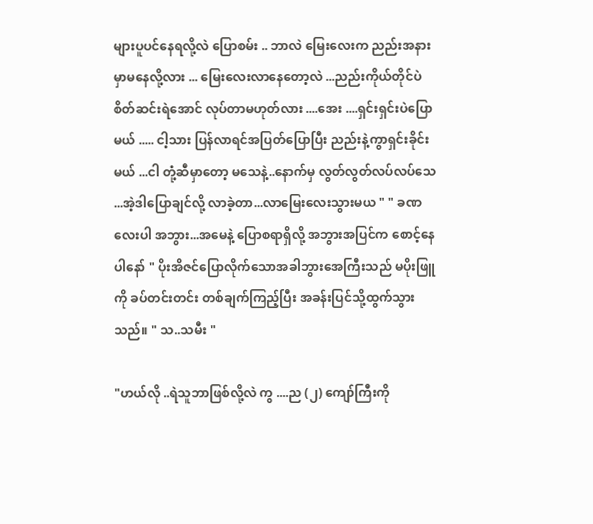များပူပင်နေရလို့လဲ ပြောစမ်း .. ဘာလဲ မြေးလေးက ညည်းအနားမှာမနေလို့လား ... မြေးလေးလာနေတော့လဲ ...ညည်းကိုယ်တိုင်ပဲ စိတ်ဆင်းရဲအောင် လုပ်တာမဟုတ်လား ....အေး ....ရှင်းရှင်းပဲပြောမယ် ..... ငါ့သား ပြန်လာရင်အပြတ်ပြောပြီး ညည်းနဲ့ကွာရှင်းခိုင်းမယ် ...ငါ တုံ့ဆီမှာတော့ မသေနဲ့..နောက်မှ လွတ်လွတ်လပ်လပ်သေ ...အဲ့ဒါပြောချင်လို့ လာခဲ့တာ...လာမြေးလေးသွားမယ " " ခဏလေးပါ အဘွား...အမေနဲ့ ပြောစရာရှိလို့ အဘွားအပြင်က စောင့်နေပါနော် " ပိုးအိဇင်ပြောလိုက်သောအခါဘွားအေကြီးသည် မပိုးဖြူကို ခပ်တင်းတင်း တစ်ချက်ကြည့်ပြီး အခန်းပြင်သို့ထွက်သွားသည်။ " သ..သမီး "

"ဟယ်လို ..ရဲသူဘာဖြစ်လို့လဲ ကွ ....ည (၂) ကျော်ကြီးကို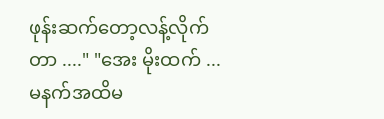ဖုန်းဆက်တော့လန့်လိုက်တာ ...." "အေး မိုးထက် ... မနက်အထိမ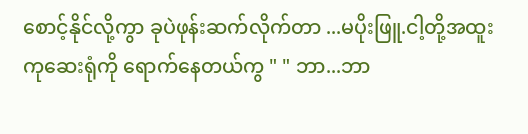စောင့်နိုင်လို့ကွာ ခုပဲဖုန်းဆက်လိုက်တာ ...မပိုးဖြူ.ငါ့တို့အထူးကုဆေးရုံကို ရောက်နေတယ်ကွ " " ဘာ...ဘာ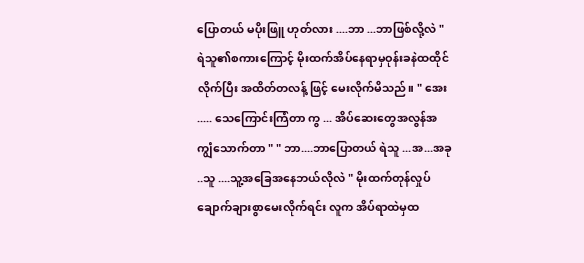ပြောတယ် မပိုးဖြူ ဟုတ်လား ....ဘာ ...ဘာဖြစ်လို့လဲ " ရဲသူ၏စကားကြောင့် မိုးထက်အိပ်နေရာမှဝုန်းခနဲထထိုင်လိုက်ပြီး အထိတ်တလန့် ဖြင့် မေးလိုက်မိသည်။ " အေး ..... သေကြောင်းကြံတာ ကွ ... အိပ်ဆေးတွေအလွန်အကျွံသောက်တာ " " ဘာ....ဘာပြောတယ် ရဲသူ ...အ...အခု ..သူ ....သူ့အခြေအနေဘယ်လိုလဲ " မိုးထက်တုန်လှုပ်ချောက်ချားစွာမေးလိုက်ရင်း လူက အိပ်ရာထဲမှထ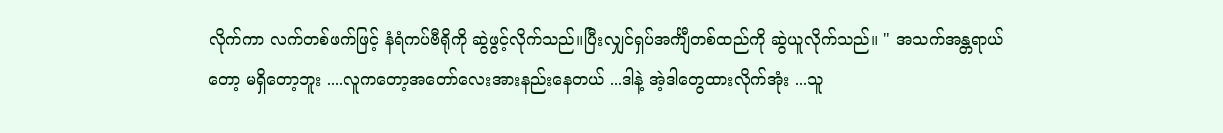လိုက်ကာ လက်တစ်ဖက်ဖြင့် နံရံကပ်ဗီရိုကို ဆွဲဖွင့်လိုက်သည်။ပြီးလျှင်ရှပ်အင်္ကျီတစ်ထည်ကို ဆွဲယူလိုက်သည်။ " အသက်အန္တရာယ်တော့ မရှိတော့ဘူး ....လူကတော့အတော်လေးအားနည်းနေတယ် ...ဒါနဲ့ အဲ့ဒါတွေထားလိုက်အုံး ...သူ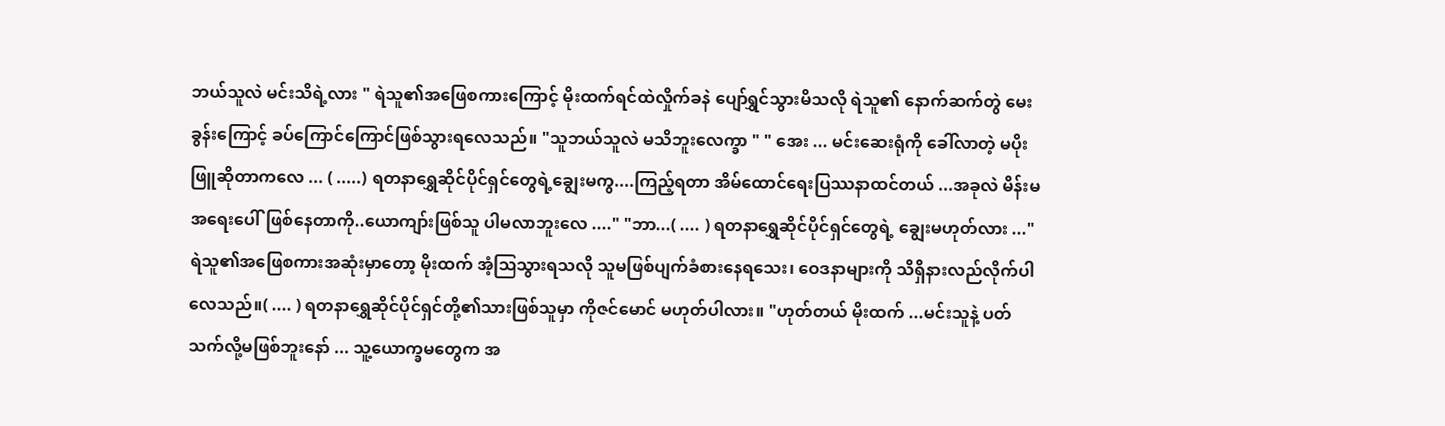ဘယ်သူလဲ မင်းသိရဲ့လား " ရဲသူ၏အဖြေစကားကြောင့် မိုးထက်ရင်ထဲလှိုက်ခနဲ ပျော်ရွှင်သွားမိသလို ရဲသူ၏ နောက်ဆက်တွဲ မေးခွန်းကြောင့် ခပ်ကြောင်ကြောင်ဖြစ်သွားရလေသည်။ "သူဘယ်သူလဲ မသိဘူးလေက္ခာ " " အေး ... မင်းဆေးရုံကို ခေါ်လာတဲ့ မပိုးဖြူဆိုတာကလေ ... ( .....) ရတနာရွှေဆိုင်ပိုင်ရှင်တွေရဲ့ချွေးမကွ....ကြည့်ရတာ အိမ်ထောင်ရေးပြဿနာထင်တယ် ...အခုလဲ မိန်းမအရေးပေါ်ဖြစ်နေတာကို..ယောကျာ်းဖြစ်သူ ပါမလာဘူးလေ ...." "ဘာ...( .... ) ရတနာရွှေဆိုင်ပိုင်ရှင်တွေရဲ့ ချွေးမဟုတ်လား ..." ရဲသူ၏အဖြေစကားအဆုံးမှာတော့ မိုးထက် အံ့ဩသွားရသလို သူမဖြစ်ပျက်ခံစားနေရသေး၊ ဝေဒနာများကို သိရှိနားလည်လိုက်ပါလေသည်။( .... ) ရတနာရွှေဆိုင်ပိုင်ရှင်တို့၏သားဖြစ်သူမှာ ကိုဇင်မောင် မဟုတ်ပါလား။ "ဟုတ်တယ် မိုးထက် ...မင်းသူနဲ့ ပတ်သက်လို့မဖြစ်ဘူးနော် ... သူ့ယောက္ခမတွေက အ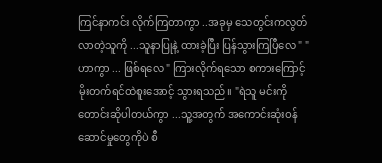ကြင်နာကင်း လိုက်ကြတာကွာ ..အခုမှ သေတွင်းကလွတ်လာတဲ့သူကို ...သူနာပြုနဲ့ ထားခဲ့ပြီး ပြန်သွားကြပြီလေ " "ဟာကွာ ... ဖြစ်ရလေ " ကြားလိုက်ရသော စကားကြောင့် မိုးတက်ရင်ထဲစူးအောင့် သွားရသည်။ "ရဲသူ မင်းကိုတောင်းဆိုပါတယ်ကွာ ...သူ့အတွက် အကောင်းဆုံးဝန်ဆောင်မှုတွေကိုပဲ စီ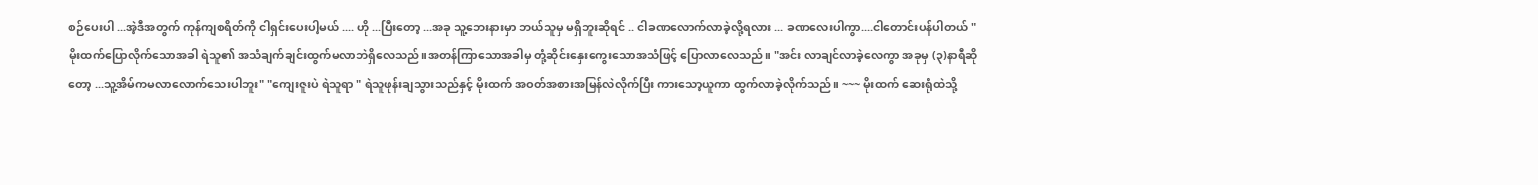စဉ်ပေးပါ ...အဲ့ဒီအတွက် ကုန်ကျစရိတ်ကို ငါရှင်းပေးပါ့မယ် .... ဟို ...ပြီးတော့ ...အခု သူ့ဘေးနားမှာ ဘယ်သူမှ မရှိဘူးဆိုရင် .. ငါခဏလောက်လာခဲ့လို့ရလား ... ခဏလေးပါကွာ....ငါတောင်းပန်ပါတယ် " မိုးထက်ပြောလိုက်သောအခါ ရဲသူ၏ အသံချက်ချင်းထွက်မလာဘဲရှိလေသည်။အတန်ကြာသောအခါမှ တုံ့ဆိုင်းနှေးကွေးသောအသံဖြင့် ပြောလာလေသည်။ "အင်း လာချင်လာခဲ့လေကွာ အခုမှ (၃)နာရီဆိုတော့ ...သူ့အိမ်ကမလာလောက်သေးပါဘူး" "ကျေးဇူးပဲ ရဲသူရာ " ရဲသူဖုန်းချသွားသည်နှင့် မိုးထက် အဝတ်အစားအမြန်လဲလိုက်ပြီး ကားသော့ယူကာ ထွက်လာခဲ့လိုက်သည်။ ~~~ မိုးထက် ဆေးရုံထဲသို့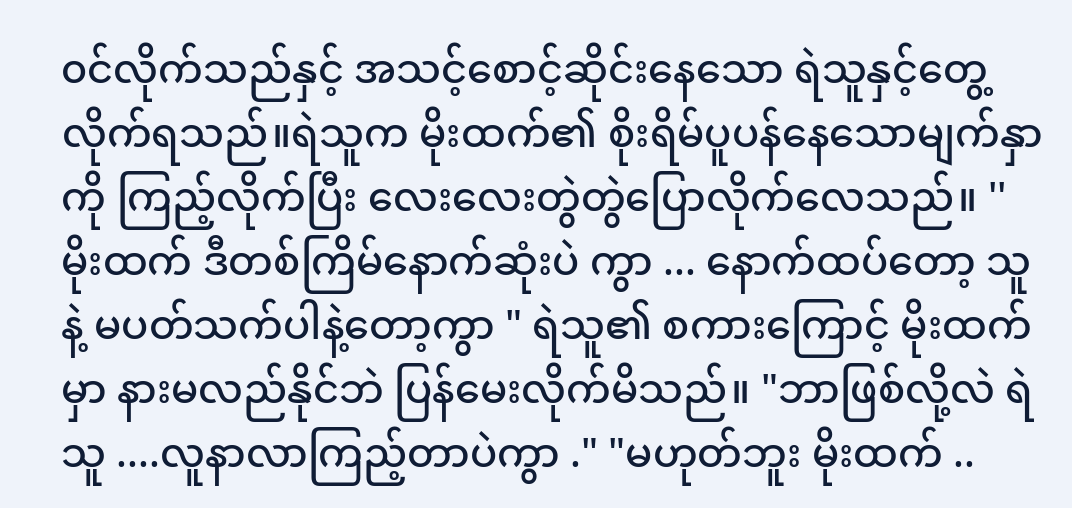၀င်လိုက်သည်နှင့် အသင့်စောင့်ဆိုင်းနေသော ရဲသူနှင့်တွေ့လိုက်ရသည်။ရဲသူက မိုးထက်၏ စိုးရိမ်ပူပန်နေသောမျက်နှာကို ကြည့်လိုက်ပြီး လေးလေးတွဲတွဲပြောလိုက်လေသည်။ ''မိုးထက် ဒီတစ်ကြိမ်နောက်ဆုံးပဲ ကွာ ... နောက်ထပ်တော့ သူနဲ့ မပတ်သက်ပါနဲ့တော့ကွာ " ရဲသူ၏ စကားကြောင့် မိုးထက်မှာ နားမလည်နိုင်ဘဲ ပြန်မေးလိုက်မိသည်။ "ဘာဖြစ်လို့လဲ ရဲသူ ....လူနာလာကြည့်တာပဲကွာ ." "မဟုတ်ဘူး မိုးထက် ..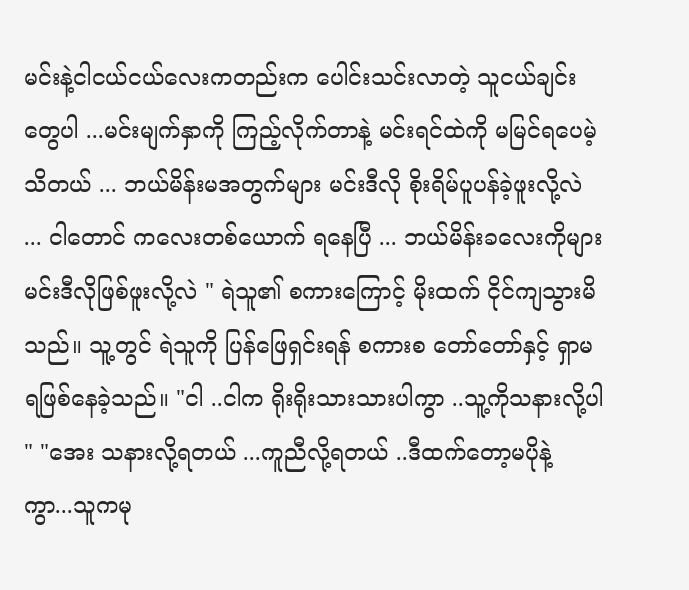မင်းနဲ့ငါငယ်ငယ်လေးကတည်းက ပေါင်းသင်းလာတဲ့ သူငယ်ချင်းတွေပါ ...မင်းမျက်နှာကို ကြည့်လိုက်တာနဲ့ မင်းရင်ထဲကို မမြင်ရပေမဲ့သိတယ် ... ဘယ်မိန်းမအတွက်များ မင်းဒီလို စိုးရိမ်ပူပန်ခဲ့ဖူးလို့လဲ ... ငါတောင် ကလေးတစ်ယောက် ရနေပြီ ... ဘယ်မိန်းခလေးကိုများ မင်းဒီလိုဖြစ်ဖူးလို့လဲ " ရဲသူ၏ စကားကြောင့် မိုးထက် ငိုင်ကျသွားမိသည်။ သူ့တွင် ရဲသူကို ပြန်ဖြေရှင်းရန် စကားစ တော်တော်နှင့် ရှာမရဖြစ်နေခဲ့သည်။ "ငါ ..ငါက ရိုးရိုးသားသားပါကွာ ..သူ့ကိုသနားလို့ပါ " "အေး သနားလို့ရတယ် ...ကူညီလို့ရတယ် ..ဒီထက်တော့မပိုနဲ့ ကွာ...သူကမု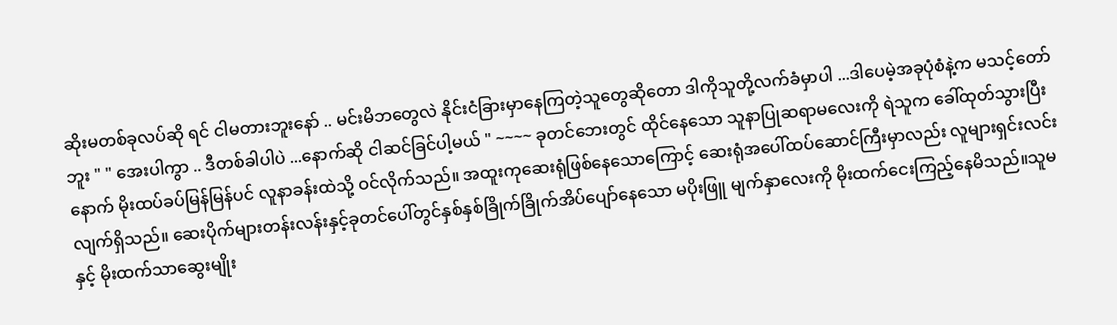ဆိုးမတစ်ခုလပ်ဆို ရင် ငါမတားဘူးနော် .. မင်းမိဘတွေလဲ နိုင်းငံခြားမှာနေကြတဲ့သူတွေဆိုတော ဒါကိုသူတို့လက်ခံမှာပါ ...ဒါပေမဲ့အခုပုံစံနဲ့က မသင့်တော်ဘူး " " အေးပါကွာ .. ဒီတစ်ခါပါပဲ ...နောက်ဆို ငါဆင်ခြင်ပါ့မယ် " ~~~~ ခုတင်ဘေးတွင် ထိုင်နေသော သူနာပြုဆရာမလေးကို ရဲသူက ခေါ်ထုတ်သွားပြီးနောက် မိုးထပ်ခပ်မြန်မြန်ပင် လူနာခန်းထဲသို့ ဝင်လိုက်သည်။ အထူးကုဆေးရုံဖြစ်နေသောကြောင့် ဆေးရုံအပေါ်ထပ်ဆောင်ကြီးမှာလည်း လူများရှင်းလင်းလျက်ရှိသည်။ ဆေးပိုက်များတန်းလန်းနှင့်ခုတင်ပေါ်တွင်နှစ်နှစ်ခြိုက်ခြိုက်အိပ်ပျော်နေသော မပိုးဖြူ မျက်နှာလေးကို မိုးထက်ငေးကြည့်နေမိသည်။သူမနှင့် မိုးထက်သာဆွေးမျိုး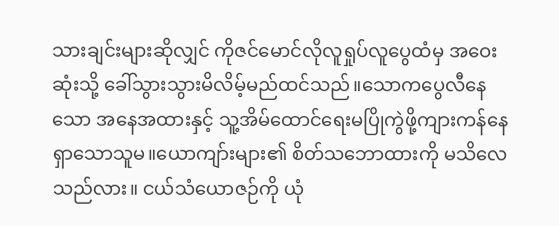သားချင်းများဆိုလျှင် ကိုဇင်မောင်လိုလူရှုပ်လူပွေထံမှ အဝေးဆုံးသို့ ခေါ်သွားသွားမိလိမ့်မည်ထင်သည်။သောကပွေလီနေသော အနေအထားနှင့် သူ့အိမ်ထောင်ရေးမပြိုကွဲဖို့ကျားကန်နေရှာသောသူမ။ယောကျာ်းများ၏ စိတ်သဘောထားကို မသိလေသည်လား။ ငယ်သံယောဇဉ်ကို ယုံ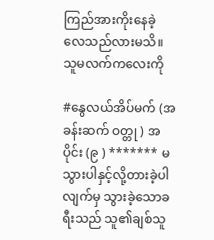ကြည်အားကိုးနေခဲ့လေသည်လားမသိ။ သူမလက်ကလေးကို

#နွေလယ်အိပ်မက် (အခန်းဆက် ဝတ္တု ) အပိုင်း (၉ ) ******* မသွားပါနှင့်လို့တားခဲ့ပါလျက်မှ သွားခဲ့သောခရီးသည် သူ၏ချစ်သူ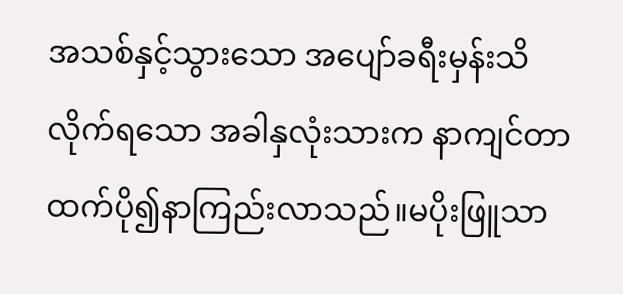အသစ်နှင့်သွားသော အပျော်ခရီးမှန်းသိလိုက်ရသော အခါနှလုံးသားက နာကျင်တာထက်ပို၍နာကြည်းလာသည်။မပိုးဖြူသာ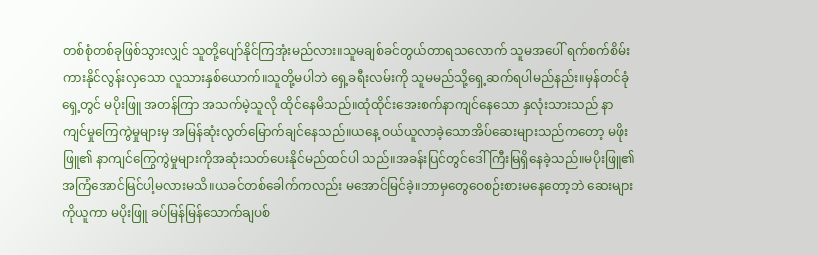တစ်စုံတစ်ခုဖြစ်သွားလျှင် သူတို့ပျော်နိုင်ကြအုံးမည်လား။သူမချစ်ခင်တွယ်တာရသလောက် သူမအပေါ် ရက်စက်စိမ်းကားနိုင်လွန်းလှသော လူသားနှစ်ယောက်။သူတို့မပါဘဲ ရှေ့ခရီးလမ်းကို သူမမည်သို့ရှေ့ဆက်ရပါမည်နည်း။မှန်တင်ခုံရှေ့တွင် မပိုးဖြူ အတန်ကြာ အသက်မဲ့သူလို ထိုင်နေမိသည်။ထုံထိုင်းအေးစက်နာကျင်နေသော နှလုံးသားသည် နာကျင်မှုကြေကွဲမှုများမှ အမြန်ဆုံးလွတ်မြောက်ချင်နေသည်။ယနေ့ ဝယ်ယူလာခဲ့သောအိပ်ဆေးများသည်ကတော့ မဖိုးဖြူ၏ နာကျင်ကြွေကွဲမှုများကိုအဆုံးသတ်ပေးနိုင်မည်ထင်ပါ သည်။အခန်းပြင်တွင်ဒေါ်ကြီးမြရှိနေခဲ့သည်။မပိုးဖြူ၏ အကြံအောင်မြင်ပါ့မလားမသိ။ယခင်တစ်ခေါက်ကလည်း မအောင်မြင်ခဲ့။ဘာမှတွေဝေစဉ်းစားမနေတော့ဘဲ ဆေးများကိုယူကာ မပိုးဖြူ ခပ်မြန်မြန်သောက်ချပစ်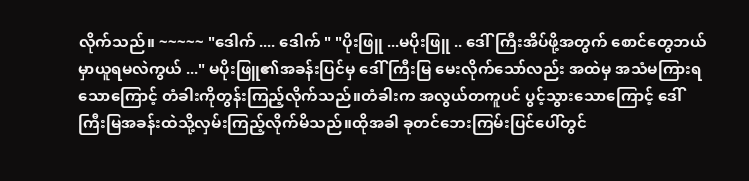လိုက်သည်။ ~~~~~ "ဒေါက် .... ဒေါက် " "ပိုးဖြူ ...မပိုးဖြူ .. ဒေါ်ကြီးအိပ်ဖို့အတွက် စောင်တွေဘယ်မှာယူရမလဲကွယ် ..." မပိုးဖြူ၏အခန်းပြင်မှ ဒေါ်ကြီးမြ မေးလိုက်သော်လည်း အထဲမှ အသံမကြားရသောကြောင့် တံခါးကိုတွန်းကြည့်လိုက်သည်။တံခါးက အလွယ်တကူပင် ပွင့်သွားသောကြောင့် ဒေါ်ကြီးမြအခန်းထဲသို့လှမ်းကြည့်လိုက်မိသည်။ထိုအခါ ခုတင်ဘေးကြမ်းပြင်ပေါ်တွင်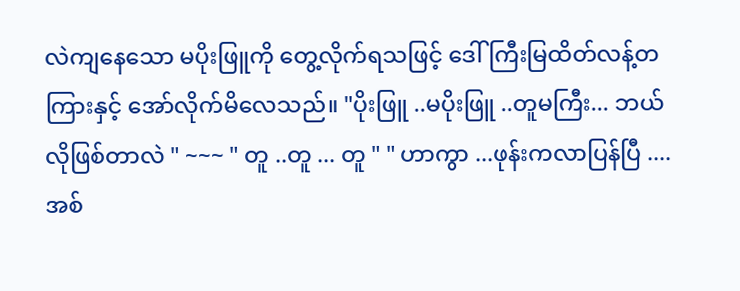လဲကျနေသော မပိုးဖြူကို တွေ့လိုက်ရသဖြင့် ဒေါ်ကြီးမြထိတ်လန့်တကြားနှင့် အော်လိုက်မိလေသည်။ "ပိုးဖြူ ..မပိုးဖြူ ..တူမကြီး... ဘယ်လိုဖြစ်တာလဲ " ~~~ " တူ ..တူ ... တူ " " ဟာကွာ ...ဖုန်းကလာပြန်ပြီ .... အစ်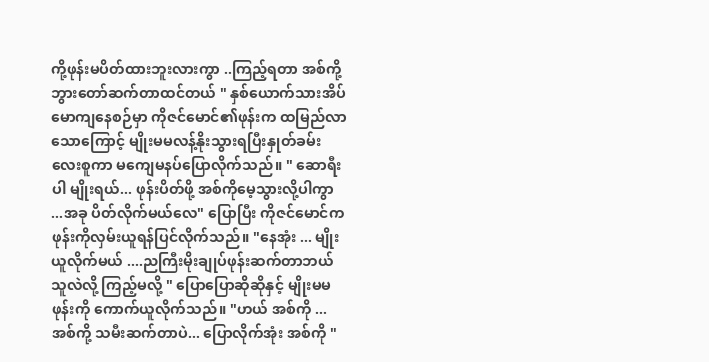ကို့ဖုန်းမပိတ်ထားဘူးလားကွာ ..ကြည့်ရတာ အစ်ကို့ဘွားတော်ဆက်တာထင်တယ် " နှစ်ယောက်သားအိပ်မောကျနေစဉ်မှာ ကိုဇင်မောင်၏ဖုန်းက ထမြည်လာသောကြောင့် မျိုးမမလန့်နိုးသွားရပြီးနှုတ်ခမ်းလေးစူကာ မကျေမနပ်ပြောလိုက်သည်။ " ဆောရီးပါ မျိုးရယ်... ဖုန်းပိတ်ဖို့ အစ်ကိုမေ့သွားလို့ပါကွာ ...အခု ပိတ်လိုက်မယ်လေ" ပြောပြီး ကိုဇင်မောင်က ဖုန်းကိုလှမ်းယူရန်ပြင်လိုက်သည်။ "နေအုံး ... မျိုးယူလိုက်မယ် ....ညကြီးမိုးချုပ်ဖုန်းဆက်တာဘယ်သူလဲလို့ ကြည့်မလို့ " ပြောပြောဆိုဆိုနှင့် မျိုးမမ ဖုန်းကို ကောက်ယူလိုက်သည်။ "ဟယ် အစ်ကို ... အစ်ကို့ သမီးဆက်တာပဲ... ပြောလိုက်အုံး အစ်ကို "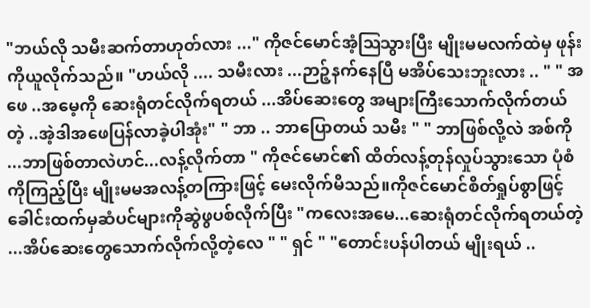"ဘယ်လို သမီးဆက်တာဟုတ်လား ..." ကိုဇင်မောင်အံ့ဩသွားပြီး မျိုးမမလက်ထဲမှ ဖုန်းကိုယူလိုက်သည်။ "ဟယ်လို .... သမီးလား ...ဉာဉ့်နက်နေပြီ မအိပ်သေးဘူးလား .. " " အဖေ ..အမေ့ကို ဆေးရုံတင်လိုက်ရတယ် ...အိပ်ဆေးတွေ အများကြီးသောက်လိုက်တယ်တဲ့ ..အဲ့ဒါအဖေပြန်လာခဲ့ပါအုံး" " ဘာ .. ဘာပြောတယ် သမီး " " ဘာဖြစ်လို့လဲ အစ်ကို ...ဘာဖြစ်တာလဲဟင်...လန့်လိုက်တာ " ကိုဇင်မောင်၏ ထိတ်လန့်တုန်လှုပ်သွားသော ပုံစံကိုကြည့်ပြီး မျိုးမမအလန့်တကြားဖြင့် မေးလိုက်မိသည်။ကိုဇင်မောင်စိတ်ရှုပ်စွာဖြင့် ခေါင်းထက်မှဆံပင်များကိုဆွဲဖွပစ်လိုက်ပြီး "ကလေးအမေ...ဆေးရုံတင်လိုက်ရတယ်တဲ့ ...အိပ်ဆေးတွေသောက်လိုက်လို့တဲ့လေ " " ရှင် " "တောင်းပန်ပါတယ် မျိုးရယ် ..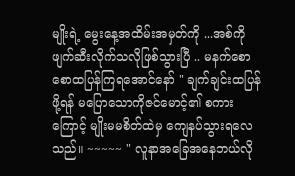မျိုးရဲ့ မွေးနေ့အထိမ်းအမှတ်ကို ...အစ်ကို ဖျက်ဆီးလိုက်သလိုဖြစ်သွားပြီ .. မနက်စောစောထပြန်ကြရအောင်နော် " ချက်ချင်းထပြန်ဖို့ရန် မပြောသောကိုဇင်မောင့်၏ စကားကြောင့် မျိုးမမစိတ်ထဲမှ ကျေနပ်သွားရလေသည်။ ~~~~~ " လူနာအခြေအနေဘယ်လို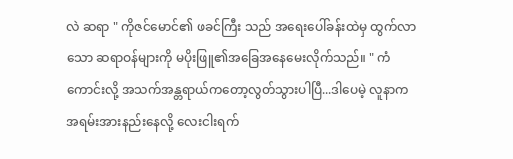လဲ ဆရာ " ကိုဇင်မောင်၏ ဖခင်ကြီး သည် အရေးပေါ်ခန်းထဲမှ ထွက်လာသော ဆရာဝန်များကို မပိုးဖြူ၏အခြေအနေမေးလိုက်သည်။ " ကံကောင်းလို့ အသက်အန္တရာယ်ကတော့လွတ်သွားပါပြီ...ဒါပေမဲ့ လူနာက အရမ်းအားနည်းနေလို့ လေးငါးရက်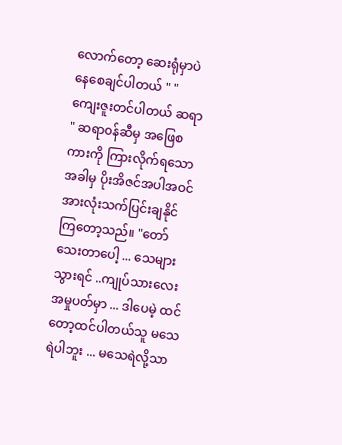လောက်တော့ ဆေးရုံမှာပဲ နေစေချင်ပါတယ် " " ကျေးဇူးတင်ပါတယ် ဆရာ " ဆရာ၀န်ဆီမှ အဖြေစကားကို ကြားလိုက်ရသောအခါမှ ပိုးအိဇင်အပါအဝင် အားလုံးသက်ပြင်းချနိုင်ကြတော့သည်။ "တော်သေးတာပေါ့ ... သေများ သွားရင် ..ကျုပ်သားလေးအမှုပတ်မှာ ... ဒါပေမဲ့ ထင်တော့ထင်ပါတယ်သူ မသေရဲပါဘူး ... မသေရဲလို့သာ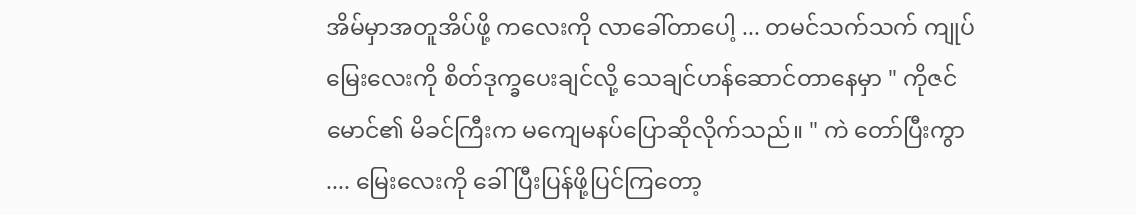အိမ်မှာအတူအိပ်ဖို့ ကလေးကို လာခေါ်တာပေါ့ ... တမင်သက်သက် ကျုပ်မြေးလေးကို စိတ်ဒုက္ခပေးချင်လို့ သေချင်ဟန်ဆောင်တာနေမှာ " ကိုဇင်မောင်၏ မိခင်ကြီးက မကျေမနပ်ပြောဆိုလိုက်သည်။ " ကဲ တော်ပြီးကွာ .... မြေးလေးကို ခေါ် ပြီးပြန်ဖို့ပြင်ကြတော့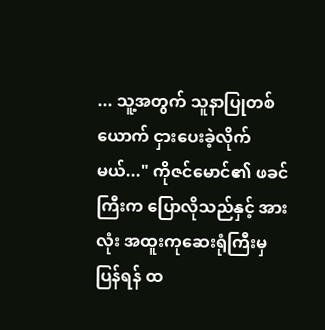... သူ့အတွက် သူနာပြုတစ်ယောက် ငှားပေးခဲ့လိုက်မယ်..." ကိုဇင်မောင်၏ ဖခင်ကြီးက ပြောလိုသည်နှင့် အားလုံး အထူးကုဆေးရုံကြီးမှပြန်ရန် ထ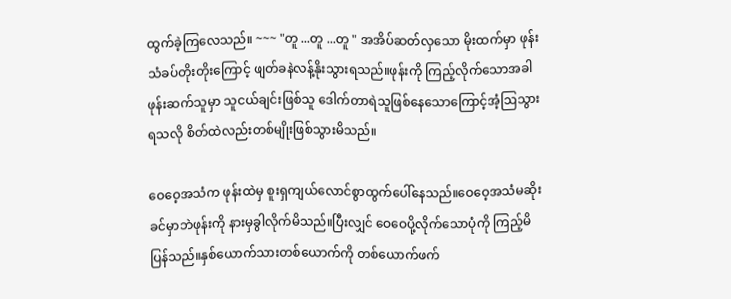ထွက်ခဲ့ကြလေသည်။ ~~~ "တူ ...တူ ...တူ " အအိပ်ဆတ်လှသော မိုးထက်မှာ ဖုန်းသံခပ်တိုးတိုးကြောင့် ဖျတ်ခနဲလန့်နိုးသွားရသည်။ဖုန်းကို ကြည့်လိုက်သောအခါ ဖုန်းဆက်သူမှာ သူငယ်ချင်းဖြစ်သူ ဒေါက်တာရဲသူဖြစ်နေသောကြောင့်အံ့ဩသွားရသလို စိတ်ထဲလည်းတစ်မျိုးဖြစ်သွားမိသည်။

ဝေဝေ့အသံက ဖုန်းထဲမှ စူးရှကျယ်လောင်စွာထွက်ပေါ်နေသည်။ဝေဝေ့အသံမဆိုးခင်မှာဘဲဖုန်းကို နားမှခွါလိုက်မိသည်။ပြီးလျှင် ဝေဝေပို့လိုက်သောပုံကို ကြည့်မိပြန်သည်။နှစ်ယောက်သားတစ်ယောက်ကို တစ်ယောက်ဖက်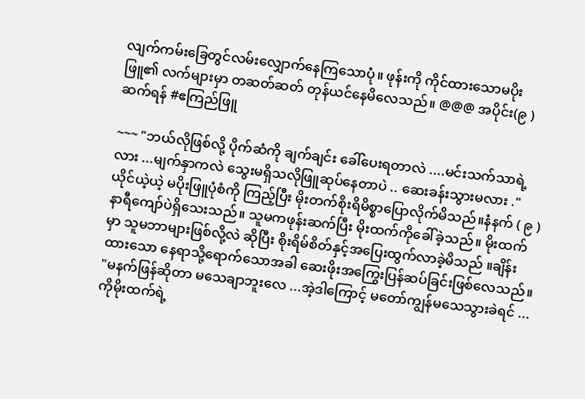လျက်ကမ်းခြေတွင်လမ်းလျှောက်နေကြသောပုံ။ ဖုန်းကို ကိုင်ထားသောမပိုးဖြူ၏ လက်များမှာ တဆတ်ဆတ် တုန်ယင်နေမိလေသည်။ @@@ အပိုင်း(၉ ) ဆက်ရန် #ဧကြည်ဖြူ

~~~ "ဘယ်လိုဖြစ်လို့ ပိုက်ဆံကို ချက်ချင်း ခေါ်ပေးရတာလဲ ....မင်းသက်သာရဲ့လား ...မျက်နှာကလဲ သွေးမရှိသလိုဖြူဆုပ်နေတာပဲ .. ဆေးခန်းသွားမလား ." ယိုင်ယဲ့ယဲ့ မပိုးဖြူပုံစံကို ကြည့်ပြီး မိုးတက်စိုးရိမိစ္စာပြောလိုက်မိသည်။နံနက် ( ၉ )နာရီကျော်ပဲရှိသေးသည်။ သူမကဖုန်းဆက်ပြီး မိုးထက်ကိုခေါ်ခဲ့သည်။ မိုးထက်မှာ သူမဘာများဖြစ်လို့လဲ ဆိုပြီး စိုးရိမ်စိတ်နှင့်အပြေးထွက်လာခဲ့မိသည် ။ချိန်းထားသော နေရာသို့ရောက်သောအခါ ဆေးဖိုးအကြွေးပြန်ဆပ်ခြင်းဖြစ်လေသည်။ "မနက်ဖြန်ဆိုတာ မသေချာဘူးလေ ...အဲ့ဒါကြောင့် မတော်ကျွန်မသေသွားခဲရင် ...ကိုမိုးထက်ရဲ့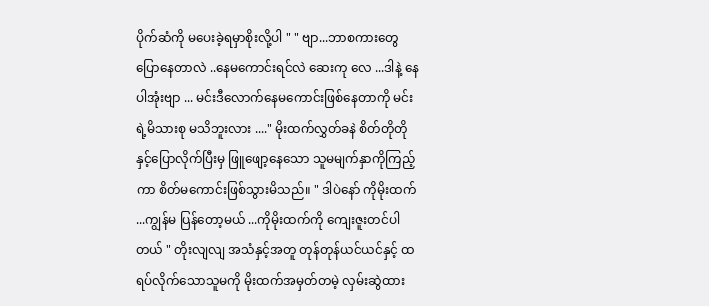ပိုက်ဆံကို မပေးခဲ့ရမှာစိုးလို့ပါ " " ဗျာ...ဘာစကားတွေပြောနေတာလဲ ..နေမကောင်းရင်လဲ ဆေးကု လေ ...ဒါနဲ့ နေပါအုံးဗျာ ... မင်းဒီလောက်နေမကောင်းဖြစ်နေတာကို မင်းရဲ့မိသားစု မသိဘူးလား ...." မိုးထက်လွှတ်ခနဲ စိတ်တိုတိုနှင့်ပြောလိုက်ပြီးမှ ဖြူဖျော့နေသော သူမမျက်နှာကိုကြည့်ကာ စိတ်မကောင်းဖြစ်သွားမိသည်။ " ဒါပဲနော် ကိုမိုးထက် ...ကျွန်မ ပြန်တော့မယ် ...ကိုမိုးထက်ကို ကျေးဇူးတင်ပါတယ် " တိုးလျလျ အသံနှင့်အတူ တုန်တုန်ယင်ယင်နှင့် ထရပ်လိုက်သောသူမကို မိုးထက်အမှတ်တမဲ့ လှမ်းဆွဲထား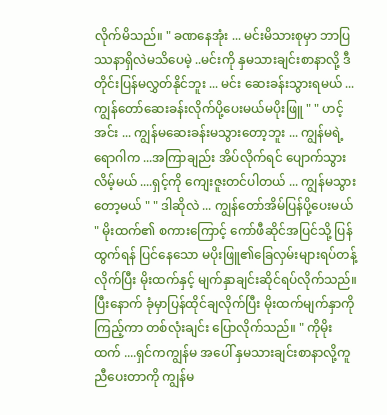လိုက်မိသည်။ " ခဏနေအုံး ... မင်းမိသားစုမှာ ဘာပြဿနာရှိလဲမသိပေမဲ့ ..မင်းကို နှမသားချင်းစာနာလို့ ဒီတိုင်းပြန်မလွှတ်နိုင်ဘူး ... မင်း ဆေးခန်းသွားရမယ် ... ကျွန်တော်ဆေးခန်းလိုက်ပို့ပေးမယ်မပိုးဖြူ " " ဟင့်အင်း ... ကျွန်မဆေးခန်းမသွားတော့ဘူး ... ကျွန်မရဲ့ရောဂါက ...အကြာချည်း အိပ်လိုက်ရင် ပျောက်သွားလိမ့်မယ် ....ရှင့်ကို ကျေးဇူးတင်ပါတယ် ... ကျွန်မသွားတော့မယ် " " ဒါဆိုလဲ ... ကျွန်တော်အိမ်ပြန်ပို့ပေးမယ် " မိုးထက်၏ စကားကြောင့် ကော်ဖီဆိုင်အပြင်သို့ ပြန်ထွက်ရန် ပြင်နေသော မပိုးဖြူ၏ခြေလှမ်းများရပ်တန့်လိုက်ပြီး မိုးထက်နှင့် မျက်နှာချင်းဆိုင်ရပ်လိုက်သည်။ပြီးနောက် ခုံမှာပြန်ထိုင်ချလိုက်ပြီး မိုးထက်မျက်နှာကိုကြည့်ကာ တစ်လုံးချင်း ပြောလိုက်သည်။ " ကိုမိုးထက် ....ရှင်ကကျွန်မ အပေါ် နှမသားချင်းစာနာလို့ကူညီပေးတာကို ကျွန်မ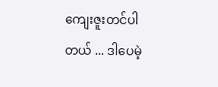ကျေးဇူးတင်ပါတယ် ... ဒါပေမဲ့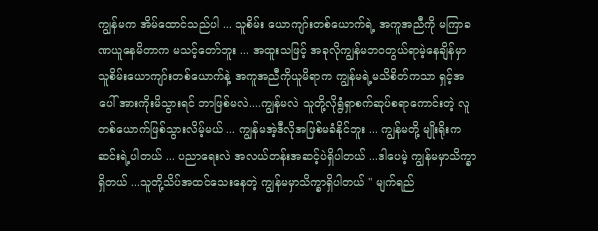ကျွန်မက အိမ်ထောင်သည်ပါ ... သူစိမ်း ယောကျာ်းတစ်ယောက်ရဲ့ အကူအညီကို မကြာခဏယူနေမိတာက မသင့်တော်ဘူး ... အထူးသဖြင့် အခုလိုကျွန်မဘ၀တွယ်ရာမဲ့နေချိန်မှာ သူစိမ်းယောကျာ်းတစ်ယောက်နဲ့ အကူအညီကိုယူမိရာက ကျွန်မရဲ့မသိစိတ်ကသာ ရှင့်အပေါ် အားကိုးမိသွားရင် ဘာဖြစ်မလဲ....ကျွန်မလဲ သူတို့လိုရွံရှာစက်ဆုပ်စရာကောင်းတဲ့ လူတစ်ယောက်ဖြစ်သွားလိမ့်မယ် ... ကျွန်မအဲ့ဒီလိုအဖြစ်မခံနိုင်ဘူး ... ကျွန်မတို့ မျိုးရိုးကဆင်းရဲ့ပါတယ် ... ပညာရေးလဲ အလယ်တန်းအဆင့်ပဲရှိပါတယ် ...ဒါပေမဲ့ ကျွန်မမှာသိက္ခာရှိတယ် ...သူတို့သိပ်အထင်သေးနေတဲ့ ကျွန်မမှာသိက္ခာရှိပါတယ် " မျက်ရည်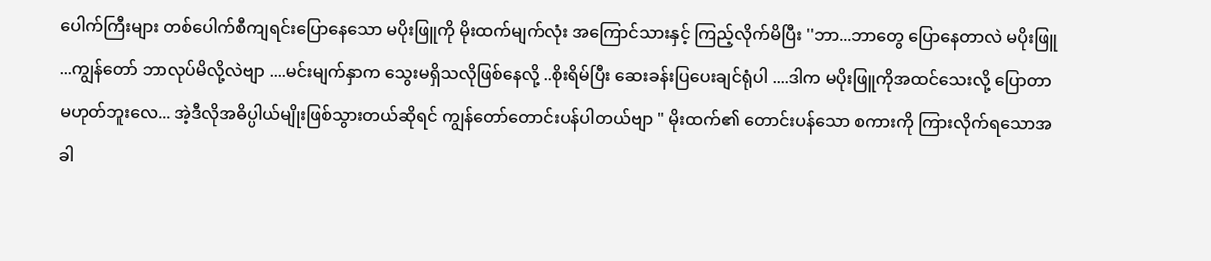ပေါက်ကြီးများ တစ်ပေါက်စီကျရင်းပြောနေသော မပိုးဖြူကို မိုးထက်မျက်လုံး အကြောင်သားနှင့် ကြည့်လိုက်မိပြီး ''ဘာ...ဘာတွေ ပြောနေတာလဲ မပိုးဖြူ ...ကျွန်တော် ဘာလုပ်မိလို့လဲဗျာ ....မင်းမျက်နှာက သွေးမရှိသလိုဖြစ်နေလို့ ..စိုးရိမ်ပြီး ဆေးခန်းပြပေးချင်ရုံပါ ....ဒါက မပိုးဖြူကိုအထင်သေးလို့ ပြောတာမဟုတ်ဘူးလေ... အဲ့ဒီလိုအဓိပ္ပါယ်မျိုးဖြစ်သွားတယ်ဆိုရင် ကျွန်တော်တောင်းပန်ပါတယ်ဗျာ " မိုးထက်၏ တောင်းပန်သော စကားကို ကြားလိုက်ရသောအခါ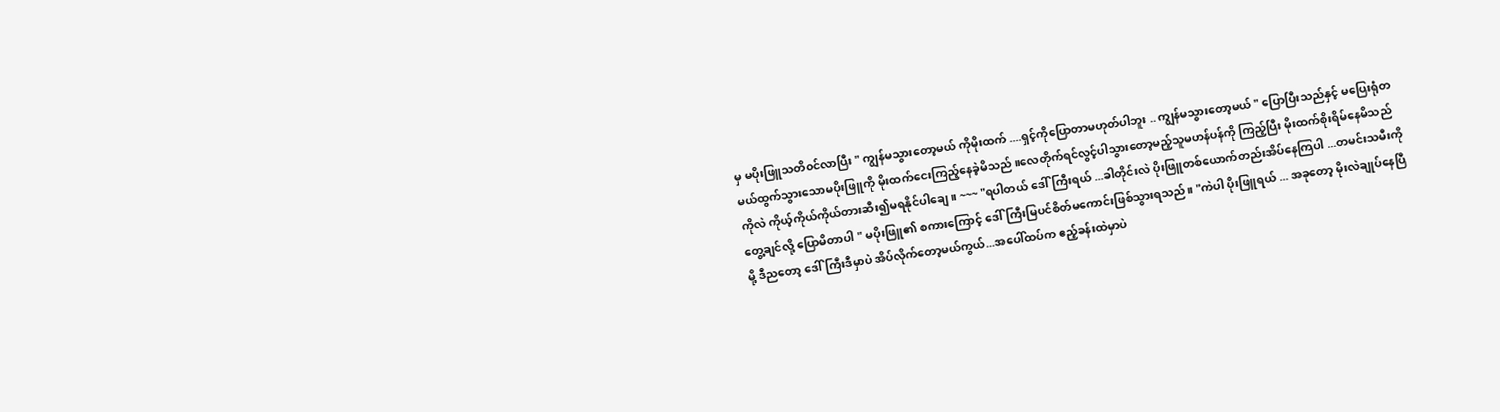မှ မပိုးဖြူသတိ၀င်လာပြီး " ကျွန်မသွားတော့မယ် ကိုမိုးထက် ....ရှင့်ကိုပြောတာမဟုတ်ပါဘူး .. ကျွန်မသွားတော့မယ် " ပြောပြီးသည်နှင့် မပြေးရုံတမယ်ထွက်သွားသောမပိုးဖြူကို မိုးထက်ငေးကြည့်နေခဲ့မိသည် ။လေတိုက်ရင်လွင့်ပါသွားတော့မည့်သူမဟန်ပန်ကို ကြည့်ပြီး မိုးထက်စိုးရိမ်နေမိသည်ကိုလဲ ကိုယ့်ကိုယ်ကိုယ်တားဆီး၍မရနိုင်ပါချေ။ ~~~ "ရပါတယ် ဒေါ်ကြီးရယ် ...ခါတိုင်းလဲ ပိုးဖြူတစ်ယောက်တည်းအိပ်နေကြပါ ...တမင်းသမီးကို တွေ့ချင်လို့ ပြောမိတာပါ " မပိုးဖြူ၏ စကားကြောင့် ဒေါ်ကြီးမြပင်စိတ်မကောင်းဖြစ်သွားရသည်။ "ကဲပါ ပိုးဖြူရယ် ... အခုတော့ မိုးလဲချုပ်နေပြီမို့ ဒီညတော့ ဒေါ်ကြီးဒီမှာပဲ အိပ်လိုက်တော့မယ်ကွယ်...အပေါ်ထပ်က ဧည့်ခန်းထဲမှာပဲ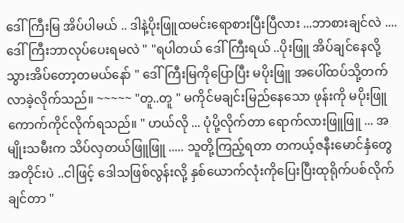ဒေါ်ကြီးမြ အိပ်ပါမယ် .. ဒါနဲ့ပိုးဖြူထမင်းရောစားပြီးပြီလား ...ဘာစားချင်လဲ .... ဒေါ်ကြီးဘာလုပ်ပေးရမလဲ " "ရပါတယ် ဒေါ်ကြီးရယ် ..ပိုးဖြူ အိပ်ချင်နေလို့ သွားအိပ်တော့တမယ်နော် " ဒေါ်ကြီးမြကိုပြောပြီး မပိုးဖြူ အပေါ်ထပ်သို့တက်လာခဲ့လိုက်သည်။ ~~~~~ "တူ..တူ " မကိုင်မချင်းမြည်နေသော ဖုန်းကို မပိုးဖြူ ကောက်ကိုင်လိုက်ရသည်။ " ဟယ်လို ... ပုံပို့လိုက်တာ ရောက်လားဖြူဖြူ ... အမျိုးသမီးက သိပ်လှတယ်ဖြူဖြူ ..... သူတို့ကြည့်ရတာ တကယ့်ဇနီးမောင်နှံတွေအတိုင်းပဲ ..ငါဖြင့် ဒေါသဖြစ်လွန်းလို့ နှစ်ယောက်လုံးကိုပြေးပြီးထုရိုက်ပစ်လိုက်ချင်တာ "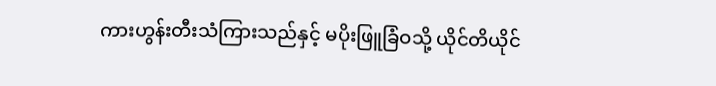ကားဟွန်းတီးသံကြားသည်နှင့် မပိုးဖြူခြံဝသို့ ယိုင်တိယိုင်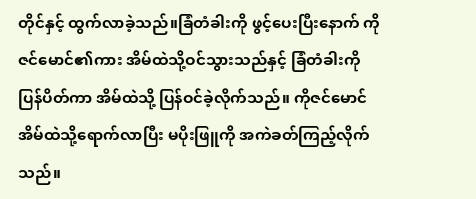တိုင်နှင့် ထွက်လာခဲ့သည်။ခြံတံခါးကို ဖွင့်ပေးပြီးနောက် ကိုဇင်မောင်၏ကား အိမ်ထဲသို့ဝင်သွားသည်နှင့် ခြံတံခါးကို ပြန်ပိတ်ကာ အိမ်ထဲသို့ ပြန်ဝင်ခဲ့လိုက်သည်။ ကိုဇင်မောင်အိမ်ထဲသို့ရောက်လာပြီး မပိုးဖြူကို အကဲခတ်ကြည့်လိုက်သည်။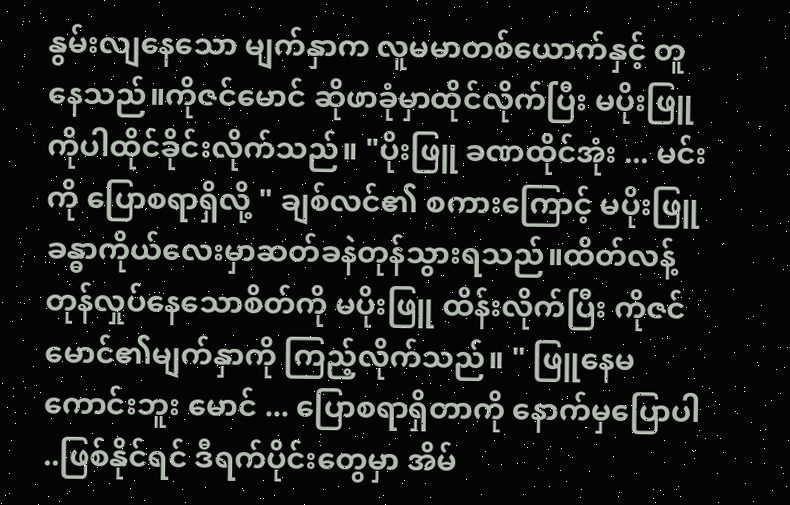နွမ်းလျနေသော မျက်နှာက လူမမာတစ်ယောက်နှင့် တူနေသည်။ကိုဇင်မောင် ဆိုဖာခုံမှာထိုင်လိုက်ပြီး မပိုးဖြူကိုပါထိုင်ခိုင်းလိုက်သည်။ "ပိုးဖြူ ခဏထိုင်အုံး ... မင်းကို ပြောစရာရှိလို့ " ချစ်လင်၏ စကားကြောင့် မပိုးဖြူ ခန္ဓာကိုယ်လေးမှာဆတ်ခနဲတုန်သွားရသည်။ထိတ်လန့်တုန်လှုပ်နေသောစိတ်ကို မပိုးဖြူ ထိန်းလိုက်ပြီး ကိုဇင်မောင်၏မျက်နှာကို ကြည့်လိုက်သည်။ " ဖြူနေမကောင်းဘူး မောင် ... ပြောစရာရှိတာကို နောက်မှပြောပါ ..ဖြစ်နိုင်ရင် ဒီရက်ပိုင်းတွေမှာ အိမ်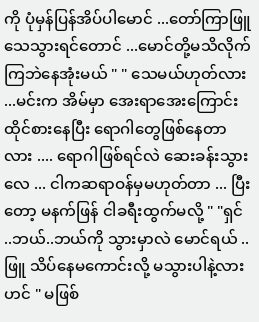ကို ပုံမှန်ပြန်အိပ်ပါမောင် ...တော်ကြာဖြူသေသွားရင်တောင် ...မောင်တို့မသိလိုက်ကြဘဲနေအုံးမယ် " " သေမယ်ဟုတ်လား ...မင်းက အိမ်မှာ အေးရာအေးကြောင်းထိုင်စားနေပြီး ရောဂါတွေဖြစ်နေတာလား .... ရောဂါဖြစ်ရင်လဲ ဆေးခန်းသွားလေ ... ငါကဆရာဝန်မှမဟုတ်တာ ... ပြီးတော့ မနက်ဖြန် ငါခရီးထွက်မလို့ " "ရှင် ..ဘယ်..ဘယ်ကို သွားမှာလဲ မောင်ရယ် ..ဖြူ သိပ်နေမကောင်းလို့ မသွားပါနဲ့လားဟင် " မဖြစ်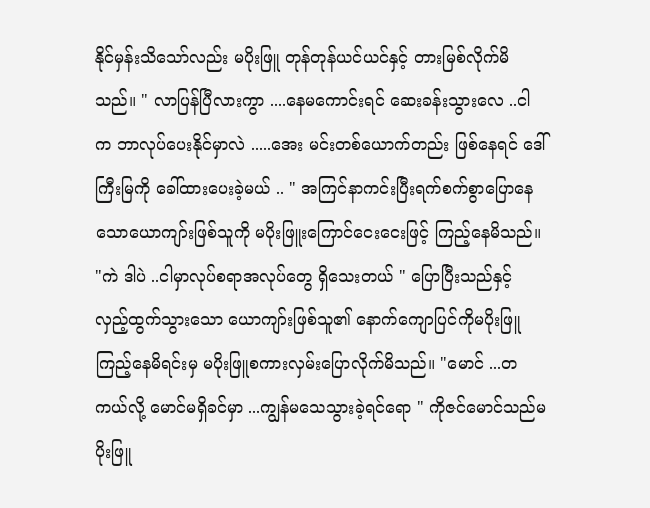နိုင်မှန်းသိသော်လည်း မပိုးဖြူ တုန်တုန်ယင်ယင်နှင့် တားမြစ်လိုက်မိသည်။ " လာပြန်ပြီလားကွာ ....နေမကောင်းရင် ဆေးခန်းသွားလေ ..ငါက ဘာလုပ်ပေးနိုင်မှာလဲ .....အေး မင်းတစ်ယောက်တည်း ဖြစ်နေရင် ဒေါ်ကြီးမြကို ခေါ်ထားပေးခဲ့မယ် .. " အကြင်နာကင်းပြီးရက်စက်စွာပြောနေသောယောကျာ်းဖြစ်သူကို မပိုးဖြူးကြောင်ငေးငေးဖြင့် ကြည့်နေမိသည်။ "ကဲ ဒါပဲ ..ငါမှာလုပ်စရာအလုပ်တွေ ရှိသေးတယ် " ပြောပြီးသည်နှင့် လှည့်ထွက်သွားသော ယောကျာ်းဖြစ်သူ၏ နောက်ကျောပြင်ကိုမပိုးဖြူကြည့်နေမိရင်းမှ မပိုးဖြူစကားလှမ်းပြောလိုက်မိသည်။ "မောင် ...တကယ်လို့ မောင်မရှိခင်မှာ ...ကျွန်မသေသွားခဲ့ရင်ရော " ကိုဇင်မောင်သည်မပိုးဖြူ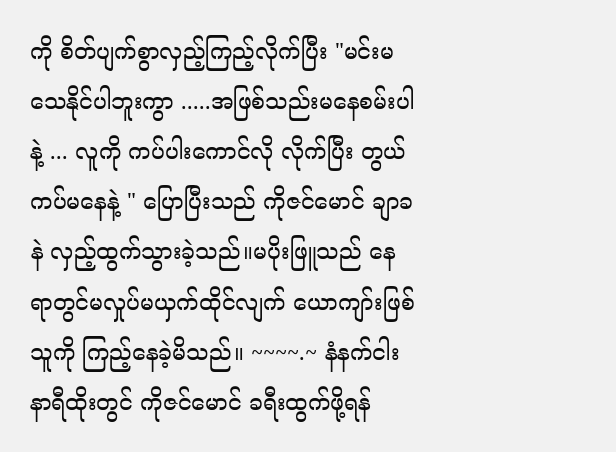ကို စိတ်ပျက်စွာလှည့်ကြည့်လိုက်ပြီး "မင်းမသေနိုင်ပါဘူးကွာ .....အဖြစ်သည်းမနေစမ်းပါနဲ့ ... လူကို ကပ်ပါးကောင်လို လိုက်ပြီး တွယ်ကပ်မနေနဲ့ " ပြောပြီးသည် ကိုဇင်မောင် ချာခနဲ လှည့်ထွက်သွားခဲ့သည်။မပိုးဖြူသည် နေရာတွင်မလှုပ်မယှက်ထိုင်လျက် ယောကျာ်းဖြစ်သူကို ကြည့်နေခဲ့မိသည်။ ~~~~.~ နံနက်ငါးနာရီထိုးတွင် ကိုဇင်မောင် ခရီးထွက်ဖို့ရန်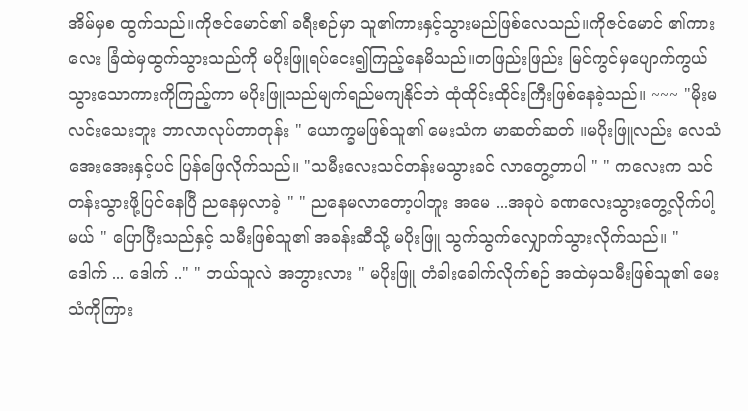အိမ်မှစ ထွက်သည်။ကိုဇင်မောင်၏ ခရီးစဉ်မှာ သူ၏ကားနှင့်သွားမည်ဖြစ်လေသည်။ကိုဇင်မောင် ၏ကားလေး ခြံထဲမှထွက်သွားသည်ကို မပိုးဖြူရပ်ငေး၍ကြည့်နေမိသည်။တဖြည်းဖြည်း မြင်ကွင်မှပျောက်ကွယ်သွားသောကားကိုကြည့်ကာ မပိုးဖြူသည်မျက်ရည်မကျနိုင်ဘဲ ထုံထိုင်းထိုင်းကြီးဖြစ်နေခဲ့သည်။ ~~~ "မိုးမလင်းသေးဘူး ဘာလာလုပ်တာတုန်း " ယောက္ခမဖြစ်သူ၏ မေးသံက မာဆတ်ဆတ် ။မပိုးဖြူလည်း လေသံအေးအေးနှင့်ပင် ပြန်ဖြေလိုက်သည်။ "သမီးလေးသင်တန်းမသွားခင် လာတွေ့တာပါ " " ကလေးက သင်တန်းသွားဖို့ပြင်နေပြီ ညနေမှလာခဲ့ " " ညနေမလာတော့ပါဘူး အမေ ...အခုပဲ ခဏလေးသွားတွေ့လိုက်ပါ့မယ် " ပြောပြီးသည်နှင့် သမီးဖြစ်သူ၏ အခန်းဆီသို့ မပိုးဖြူ သွက်သွက်လျှောက်သွားလိုက်သည်။ " ဒေါက် ... ဒေါက် .." " ဘယ်သူလဲ အဘွားလား " မပိုးဖြူ တံခါးခေါက်လိုက်စဉ် အထဲမှသမီးဖြစ်သူ၏ မေးသံကိုကြား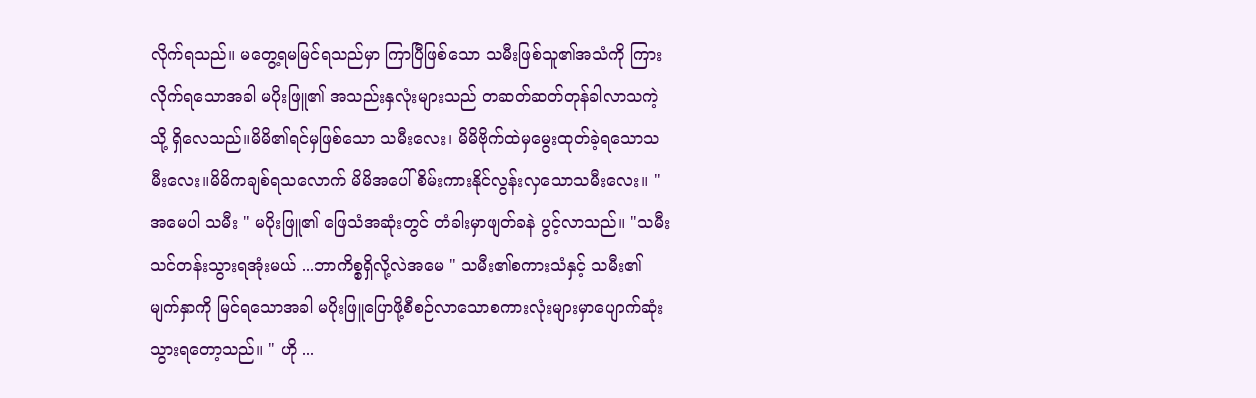လိုက်ရသည်။ မတွေ့ရမမြင်ရသည်မှာ ကြာပြီဖြစ်သော သမီးဖြစ်သူ၏အသံကို ကြားလိုက်ရသောအခါ မပိုးဖြူ၏ အသည်းနှလုံးများသည် တဆတ်ဆတ်တုန်ခါလာသကဲ့သို့ ရှိလေသည်။မိမိ၏ရင်မှဖြစ်သော သမီးလေး၊ မိမိဗိုက်ထဲမှမွေးထုတ်ခဲ့ရသောသမီးလေး။မိမိကချစ်ရသလောက် မိမိအပေါ် စိမ်းကားနိုင်လွန်းလှသောသမီးလေး။ "အမေပါ သမီး " မပိုးဖြူ၏ ဖြေသံအဆုံးတွင် တံခါးမှာဖျတ်ခနဲ ပွင့်လာသည်။ "သမီး သင်တန်းသွားရအုံးမယ် ...ဘာကိစ္စရှိလို့လဲအမေ " သမီး၏စကားသံနှင့် သမီး၏ မျက်နှာကို မြင်ရသောအခါ မပိုးဖြူပြောဖို့စီစဉ်လာသောစကားလုံးများမှာပျောက်ဆုံးသွားရတော့သည်။ " ဟို ...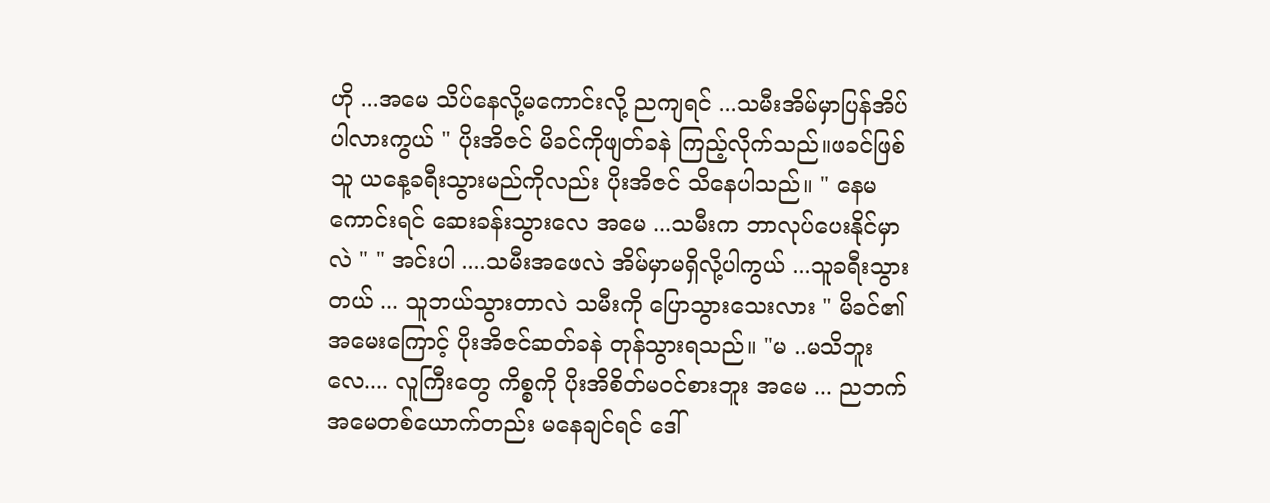ဟို ...အမေ သိပ်နေလို့မကောင်းလို့ ညကျရင် ...သမီးအိမ်မှာပြန်အိပ်ပါလားကွယ် " ပိုးအိဇင် မိခင်ကိုဖျတ်ခနဲ ကြည့်လိုက်သည်။ဖခင်ဖြစ်သူ ယနေ့ခရီးသွားမည်ကိုလည်း ပိုးအိဇင် သိနေပါသည်။ " နေမကောင်းရင် ဆေးခန်းသွားလေ အမေ ...သမီးက ဘာလုပ်ပေးနိုင်မှာလဲ " " အင်းပါ ....သမီးအဖေလဲ အိမ်မှာမရှိလို့ပါကွယ် ...သူခရီးသွားတယ် ... သူဘယ်သွားတာလဲ သမီးကို ပြောသွားသေးလား " မိခင်၏အမေးကြောင့် ပိုးအိဇင်ဆတ်ခနဲ တုန်သွားရသည်။ "မ ..မသိဘူးလေ.... လူကြီးတွေ ကိစ္စကို ပိုးအိစိတ်မဝင်စားဘူး အမေ ... ညဘက်အမေတစ်ယောက်တည်း မနေချင်ရင် ဒေါ်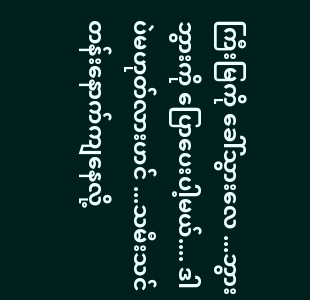ကြီးမြကို ခေါ်သွားလေ ...ဘွားဘွားကို ပြောပေးပါ့မယ်.... ဒါပဲမဟုတ်လားဟင် ...သမီးသင်တန်းနောက်ကျနေလို့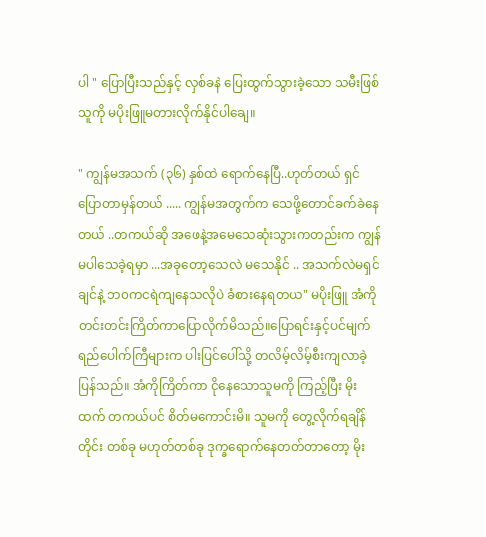ပါ " ပြောပြီးသည်နှင့် လှစ်ခနဲ ပြေးထွက်သွားခဲ့သော သမီးဖြစ်သူကို မပိုးဖြူမတားလိုက်နိုင်ပါချေ။

" ကျွန်မအသက် (၃၆) နှစ်ထဲ ရောက်နေပြီ..ဟုတ်တယ် ရှင်ပြောတာမှန်တယ် ..... ကျွန်မအတွက်က သေဖို့တောင်ခက်ခဲနေတယ် ..တကယ်ဆို အဖေနဲ့အမေသေဆုံးသွားကတည်းက ကျွန်မပါသေခဲ့ရမှာ ...အခုတော့သေလဲ မသေနိုင် .. အသက်လဲမရှင်ချင်နဲ့ ဘ၀ကငရဲကျနေသလိုပဲ ခံစားနေရတယ" မပိုးဖြူ အံကိုတင်းတင်းကြိတ်ကာပြောလိုက်မိသည်။ပြောရင်းနှင့်ပင်မျက်ရည်ပေါက်ကြီများက ပါးပြင်ပေါ်သို့ တလိမ့်လိမ့်စီးကျလာခဲ့ပြန်သည်။ အံကိုကြိတ်ကာ ငိုနေသောသူမကို ကြည့်ပြီး မိုးထက် တကယ်ပင် စိတ်မကောင်းမိ။ သူမကို တွေ့လိုက်ရချိန်တိုင်း တစ်ခု မဟုတ်တစ်ခု ဒုက္ခရောက်နေတတ်တာတော့ မိုး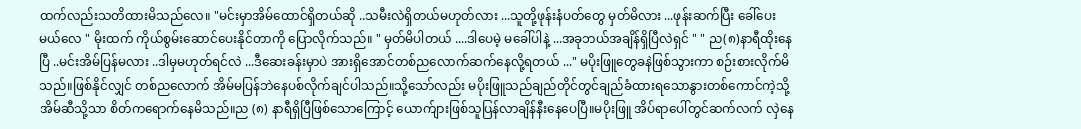ထက်လည်းသတိထားမိသည်လေ။ "မင်းမှာအိမ်ထောင်ရှိတယ်ဆို ..သမီးလဲရှိတယ်မဟုတ်လား ...သူတို့ဖုန်းနံပတ်တွေ မှတ်မိလား ...ဖုန်းဆက်ပြီး ခေါ်ပေးမယ်လေ " မိုးထက် ကိုယ်စွမ်းဆောင်ပေးနိုင်တာကို ပြောလိုက်သည်။ " မှတ်မိပါတယ် ....ဒါပေမဲ့ မခေါ်ပါနဲ့ ...အခုဘယ်အချိန်ရှိပြီလဲရှင် " " ည(၈)နာရီထိုးနေပြီ ..မင်းအိမ်ပြန်မလား ..ဒါမှမဟုတ်ရင်လဲ ...ဒီဆေးခန်းမှာပဲ အားရှိအောင်တစ်ညလောက်ဆက်နေလို့ရတယ် ..." မပိုးဖြူတွေခနဲဖြစ်သွားကာ စဉ်းစားလိုက်မိသည်။ဖြစ်နိုင်လျှင် တစ်ညလောက် အိမ်မပြန်ဘဲနေပစ်လိုက်ချင်ပါသည်။သို့သော်လည်း မပိုးဖြူသည်ချည်တိုင်တွင်ချည်ခံထားရသောနွားတစ်ကောင်ကဲ့သို့ အိမ်ဆီသို့သာ စိတ်ကရောက်နေမိသည်။ည (၈) နာရီရှိပြီဖြစ်သောကြောင့် ယောက်ျားဖြစ်သူပြန်လာချိန်နီးနေပေပြီ။မပိုးဖြူ အိပ်ရာပေါ်တွင်ဆက်လက် လှဲနေ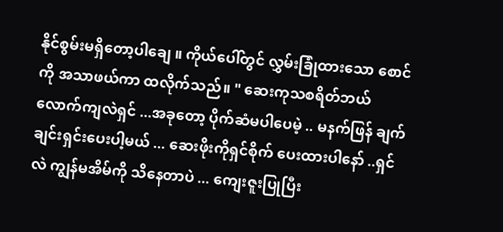နိုင်စွမ်းမရှိတော့ပါချေ ။ ကိုယ်ပေါ်တွင် လွှမ်းခြုံထားသော စောင်ကို အသာဖယ်ကာ ထလိုက်သည်။ " ဆေးကုသစရိတ်ဘယ်လောက်ကျလဲရှင် ...အခုတော့ ပိုက်ဆံမပါပေမဲ့ .. မနက်ဖြန် ချက်ချင်းရှင်းပေးပါ့မယ် ... ဆေးဖိုးကိုရှင်စိုက် ပေးထားပါနော် ..ရှင်လဲ ကျွန်မအိမ်ကို သိနေတာပဲ ... ကျေးဇူးပြုပြီး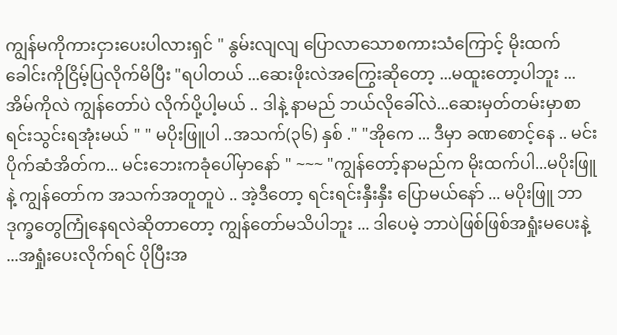ကျွန်မကိုကားငှားပေးပါလားရှင် " နွမ်းလျလျ ပြောလာသောစကားသံကြောင့် မိုးထက်ခေါင်းကိုငြိမ့်ပြလိုက်မိပြီး "ရပါတယ် ...ဆေးဖိုးလဲအကြွေးဆိုတော့ ...မထူးတော့ပါဘူး ...အိမ်ကိုလဲ ကျွန်တော်ပဲ လိုက်ပို့ပါ့မယ် .. ဒါနဲ့ နာမည် ဘယ်လိုခေါ်လဲ...ဆေးမှတ်တမ်းမှာစာရင်းသွင်းရအုံးမယ် " " မပိုးဖြူပါ ..အသက်(၃၆) နှစ် ." "အိုကေ ... ဒီမှာ ခဏစောင့်နေ .. မင်းပိုက်ဆံအိတ်က... မင်းဘေးကခုံပေါ်မှာနော် " ~~~ "ကျွန်တော့်နာမည်က မိုးထက်ပါ...မပိုးဖြူနဲ့ ကျွန်တော်က အသက်အတူတူပဲ .. အဲ့ဒီတော့ ရင်းရင်းနှီးနှီး ပြောမယ်နော် ... မပိုးဖြူ ဘာဒုက္ခတွေကြုံနေရလဲဆိုတာတော့ ကျွန်တော်မသိပါဘူး ... ဒါပေမဲ့ ဘာပဲဖြစ်ဖြစ်အရှုံးမပေးနဲ့ ...အရှုံးပေးလိုက်ရင် ပိုပြီးအ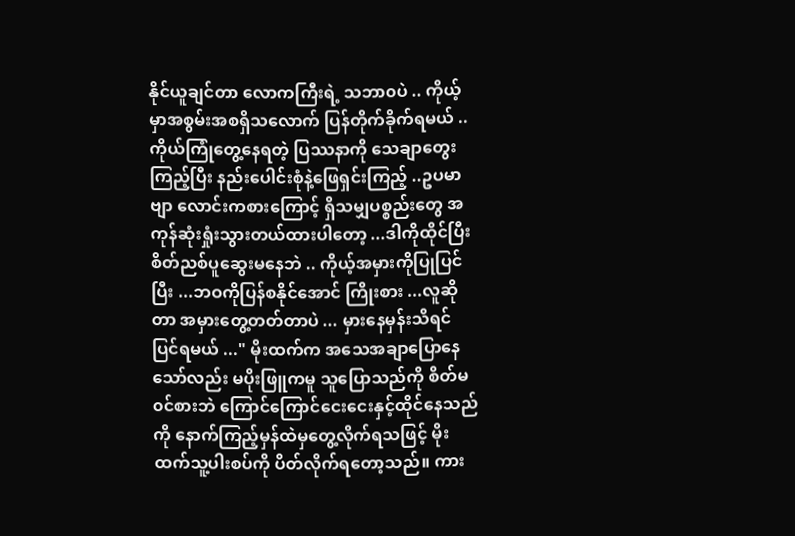နိုင်ယူချင်တာ လောကကြီးရဲ့ သဘာ၀ပဲ .. ကိုယ့်မှာအစွမ်းအစရှိသလောက် ပြန်တိုက်ခိုက်ရမယ် .. ကိုယ်ကြုံတွေ့နေရတဲ့ ပြဿနာကို သေချာတွေးကြည့်ပြီး နည်းပေါင်းစုံနဲ့ဖြေရှင်းကြည့် ..ဥပမာဗျာ လောင်းကစားကြောင့် ရှိသမျှပစ္စည်းတွေ အကုန်ဆုံးရှုံးသွားတယ်ထားပါတော့ ...ဒါကိုထိုင်ပြီး စိတ်ညစ်ပူဆွေးမနေဘဲ .. ကိုယ့်အမှားကိုပြုပြင်ပြီး ...ဘဝကိုပြန်စနိုင်အောင် ကြိုးစား ...လူဆိုတာ အမှားတွေ့တတ်တာပဲ ... မှားနေမှန်းသိရင်ပြင်ရမယ် ..." မိုးထက်က အသေအချာပြောနေသော်လည်း မပိုးဖြူကမူ သူပြောသည်ကို စိတ်မ၀င်စားဘဲ ကြောင်ကြောင်ငေးငေးနှင့်ထိုင်နေသည်ကို နောက်ကြည့်မှန်ထဲမှတွေ့လိုက်ရသဖြင့် မိုးထက်သူ့ပါးစပ်ကို ပိတ်လိုက်ရတော့သည်။ ကား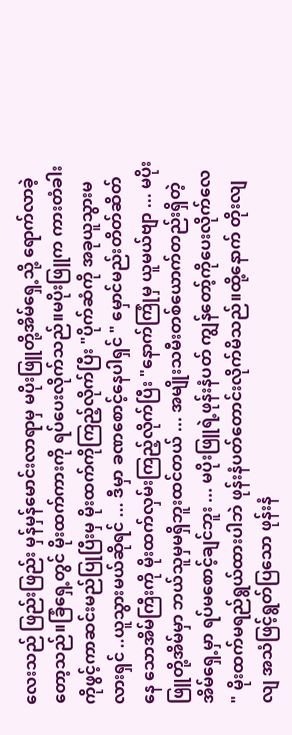လေးသည် ဖြည်းဖြည်း မှန်မှန်မောင်းလာရာမှ မပိုးဖြူတို့အိမ်ရှေ့သို့ ရောက်လာခဲ့တော့သည်။ခြံရှေ့တွင် မိုးထက်ကားကို ရပ်ပေးလိုက်သည်။မပိုးဖြူက ကားတံခါးကိုဖွင့်ကာဆင်းမည်ပြုပြီးမှ မိုးထက်ကိုကြည့်လိုက်ပြီး "ပိုက်ဆံကို အခုယူသွားမလားရှင် ..ယူသွားမယ်ဆိုရင် ... ဒီမှာ ခဏစောင့်နေပါရှင် " မှောင်မည်းတိတ်ဆိတ်နေ သောအိမ်ကြီးကို မိုးထက်လှမ်းကြည့်လိုက်ပြီး "နောက်ကြုံမှ ယူမယ်ဗျာ ... မပိုးဖြူတို့အိမ်မှာ ဘယ်သူမှမရှိဘူးထင်တယ် ... အမျိုးသမီးတစ်ယောက်တည်းရှိတဲ့ အိမ်ရှေ့မှာ ရပ်မစောင့်ချင်ဘူး ... မပိုးဖြူရဲ့ဖုန်းနံပတ် ကျွန်တော့်ကိုပေးလိုက်လေ " မိုးထက်မရည်ရွယ်ထားပါဘဲ ဖုန်းနံပတ်တောင်းလိုက်မိသည်။ထို့နောက် တိုးလျလျ အသံဖြင့်ရွတ်ပြသော ဖုန်းနံ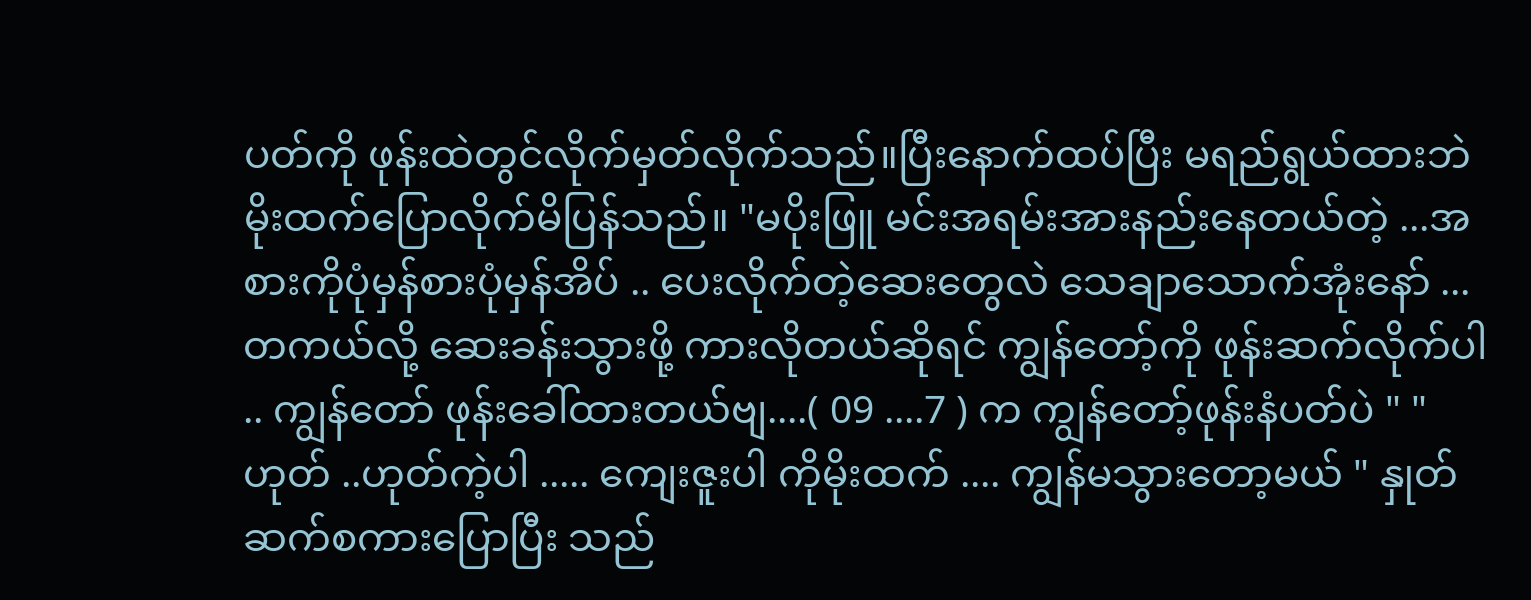ပတ်ကို ဖုန်းထဲတွင်လိုက်မှတ်လိုက်သည်။ပြီးနောက်ထပ်ပြီး မရည်ရွယ်ထားဘဲ မိုးထက်ပြောလိုက်မိပြန်သည်။ "မပိုးဖြူ မင်းအရမ်းအားနည်းနေတယ်တဲ့ ...အစားကိုပုံမှန်စားပုံမှန်အိပ် .. ပေးလိုက်တဲ့ဆေးတွေလဲ သေချာသောက်အုံးနော် ...တကယ်လို့ ဆေးခန်းသွားဖို့ ကားလိုတယ်ဆိုရင် ကျွန်တော့်ကို ဖုန်းဆက်လိုက်ပါ .. ကျွန်တော် ဖုန်းခေါ်ထားတယ်ဗျ....( 09 ....7 ) က ကျွန်တော့်ဖုန်းနံပတ်ပဲ " " ဟုတ် ..ဟုတ်ကဲ့ပါ ..... ကျေးဇူးပါ ကိုမိုးထက် .... ကျွန်မသွားတော့မယ် " နှုတ်ဆက်စကားပြောပြီး သည်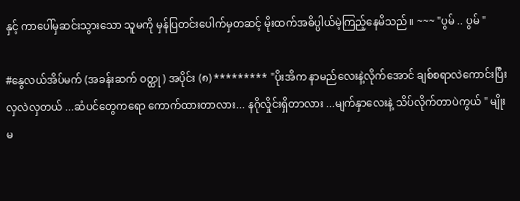နှင့် ကာပေါ်မှဆင်းသွားသော သူမကို မှန်ပြတင်းပေါက်မှတဆင့် မိုးထက်အဓိပ္ပါယ်မဲ့ကြည့်နေမိသည်။ ~~~ "ပွမ် .. ပွမ် "

#နွေလယ်အိပ်မက် (အခန်းဆက် ဝတ္ထု ) အပိုင်း (၈) ********* "ပိုးအိက နာမည်လေးနဲ့လိုက်အောင် ချစ်စရာလဲကောင်းပြီး လှလဲလှတယ် ...ဆံပင်တွေကရော ကောက်ထားတာလား... နဂိုလှိုင်းရှိတာလား ...မျက်နှာလေးနဲ့ သိပ်လိုက်တာပဲကွယ် " မျိုးမ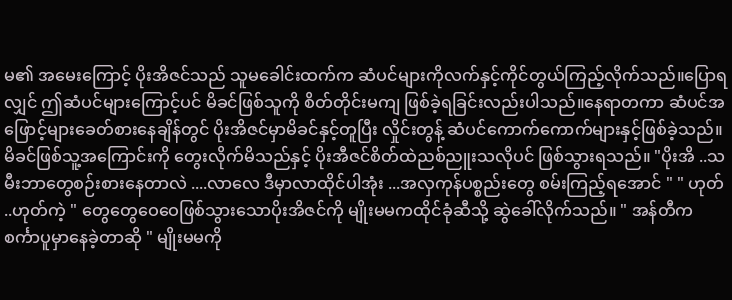မ၏ အမေးကြောင့် ပိုးအိဇင်သည် သူမခေါင်းထက်က ဆံပင်များကိုလက်နှင့်ကိုင်တွယ်ကြည့်လိုက်သည်။ပြောရလျှင် ဤဆံပင်များကြောင့်ပင် မိခင်ဖြစ်သူကို စိတ်တိုင်းမကျ ဖြစ်ခဲ့ရခြင်းလည်းပါသည်။နေရာတကာ ဆံပင်အဖြောင့်များခေတ်စားနေချိန်တွင် ပိုးအိဇင်မှာမိခင်နှင့်တူပြီး လှိုင်းတွန့် ဆံပင်ကောက်ကောက်များနှင့်ဖြစ်ခဲ့သည်။မိခင်ဖြစ်သူ့အကြောင်းကို တွေးလိုက်မိသည်နှင့် ပိုးအီဇင်စိတ်ထဲညစ်ညူးသလိုပင် ဖြစ်သွားရသည်။ "ပိုးအိ ..သမီးဘာတွေစဉ်းစားနေတာလဲ ....လာလေ ဒီမှာလာထိုင်ပါအုံး ...အလှကုန်ပစ္စည်းတွေ စမ်းကြည့်ရအောင် " " ဟုတ် ..ဟုတ်ကဲ့ " တွေတွေဝေဝေဖြစ်သွားသောပိုးအိဇင်ကို မျိုးမမကထိုင်ခုံဆီသို့ ဆွဲခေါ်လိုက်သည်။ " အန်တီက စင်္ကာပူမှာနေခဲ့တာဆို " မျိုးမမကို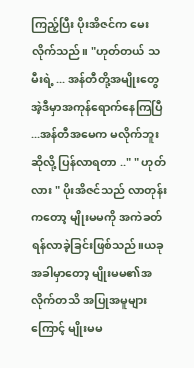ကြည့်ပြီး ပိုးအိဇင်က မေးလိုက်သည်။ "ဟုတ်တယ် သမီးရဲ့ ... အန်တီတို့အမျိုးတွေ အဲ့ဒီမှာအကုန်ရောက်နေကြပြီ ...အန်တီအမေက မလိုက်ဘူးဆိုလို့ ပြန်လာရတာ .." " ဟုတ်လား " ပိုးအိဇင်သည် လာတုန်းကတော့ မျိုးမမကို အကဲခတ်ရန်လာခဲ့ခြင်းဖြစ်သည်။ယခုအခါမှာတော့ မျိုးမမ၏အလိုက်တသိ အပြုအမူများကြောင့် မျိုးမမ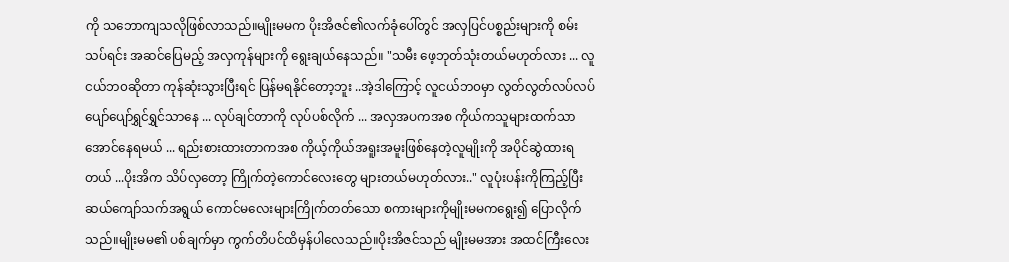ကို သဘောကျသလိုဖြစ်လာသည်။မျိုးမမက ပိုးအိဇင်၏လက်ခုံပေါ်တွင် အလှပြင်ပစ္စည်းများကို စမ်းသပ်ရင်း အဆင်ပြေမည့် အလှကုန်များကို ရွေးချယ်နေသည်။ "သမီး ဖေ့ဘုတ်သုံးတယ်မဟုတ်လား ... လူငယ်ဘ၀ဆိုတာ ကုန်ဆုံးသွားပြီးရင် ပြန်မရနိုင်တော့ဘူး ..အဲ့ဒါကြောင့် လူငယ်ဘ၀မှာ လွတ်လွတ်လပ်လပ်ပျော်ပျော်ရွှင်ရွှင်သာနေ ... လုပ်ချင်တာကို လုပ်ပစ်လိုက် ... အလှအပကအစ ကိုယ်ကသူများထက်သာအောင်နေရမယ် ... ရည်းစားထားတာကအစ ကိုယ့်ကိုယ်အရူးအမူးဖြစ်နေတဲ့လူမျိုးကို အပိုင်ဆွဲထားရတယ် ...ပိုးအိက သိပ်လှတော့ ကြိုက်တဲ့ကောင်လေးတွေ များတယ်မဟုတ်လား.." လူပုံးပန်းကိုကြည့်ပြီး ဆယ်ကျော်သက်အရွယ် ကောင်မလေးများကြိုက်တတ်သော စကားများကိုမျိုးမမကရွေး၍ ပြောလိုက်သည်။မျိုးမမ၏ ပစ်ချက်မှာ ကွက်တိပင်ထိမှန်ပါလေသည်။ပိုးအိဇင်သည် မျိုးမမအား အထင်ကြီးလေး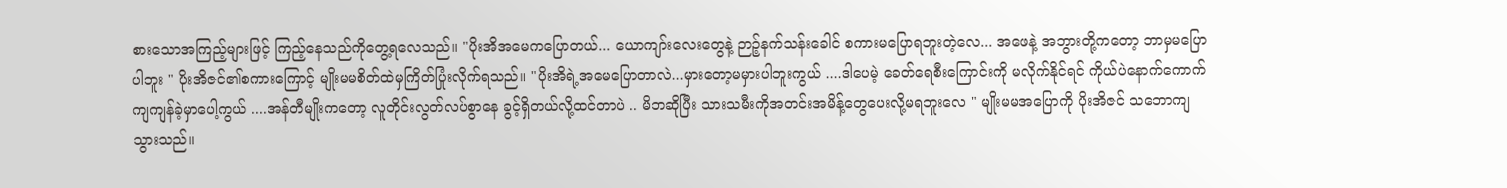စားသောအကြည့်များဖြင့် ကြည့်နေသည်ကိုတွေ့ရလေသည်။ "ပိုးအိအမေကပြောတယ်... ယောကျာ်းလေးတွေနဲ့ ဉာဉ့်နက်သန်းခေါင် စကားမပြောရဘူးတဲ့လေ... အဖေနဲ့ အဘွားတို့ကတော့ ဘာမှမပြောပါဘူး " ပိုးအိဇင်၏စကားကြောင့် မျိုးမမစိတ်ထဲမှကြိတ်ပြုံးလိုက်ရသည်။ "ပိုးအိရဲ့အမေပြောတာလဲ...မှားတော့မမှားပါဘူးကွယ် ....ဒါပေမဲ့ ခေတ်ရေစီးကြောင်းကို မလိုက်နိုင်ရင် ကိုယ်ပဲနောက်ကောက်ကျကျန်ခဲ့မှာပေါ့ကွယ် ....အန်တီမျိုးကတော့ လူတိုင်းလွတ်လပ်စွာနေ ခွင့်ရှိတယ်လို့ထင်တာပဲ .. မိဘဆိုပြီး သားသမီးကိုအတင်းအမိန့်တွေပေးလို့မရဘူးလေ " မျိုးမမအပြောကို ပိုးအိဇင် သဘောကျသွားသည်။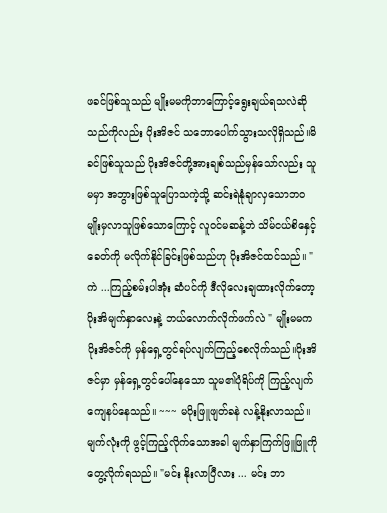ဖခင်ဖြစ်သူသည် မျိုးမမကိုဘာကြောင့်ရွေးချယ်ရသလဲဆိုသည်ကိုလည်း ပိုးအိဇင် သဘောပေါက်သွားသလိုရှိသည်။မိခင်ဖြစ်သူသည် ပိုးအိဇင်တို့အားချစ်သည်မှန်သော်လည်း သူမမှာ အဘွားဖြစ်သူပြောသကဲ့သို့ ဆင်းရဲနုံချာလှသောဘ၀မျိုးမှလာသူဖြစ်သောကြောင့် လူဝင်မဆန့်ဘဲ သိမ်ငယ်စိနှေင့် ခေတ်ကို မလိုက်နိုင်ခြင်းဖြစ်သည်ဟု ပိုးအိဇင်ထင်သည်။ "ကဲ ...ကြည့်စမ်းပါအုံး ဆံပင်ကို ဒီလိုလေးချထားလိုက်တော့ ပိုးအိမျက်နှာလေးနဲ့ ဘယ်လောက်လိုက်ဖက်လဲ " မျိုးမမက ပိုးအိဇင်ကို မှန်ရှေ့တွင်ရပ်လျက်ကြည့်စေလိုက်သည်။ပိုးအိဇင်မှာ မှန်ရှေ့တွင်ပေါ်နေသော သူမ၏ပုံရိပ်ကို ကြည့်လျက် ကျေနပ်နေသည်။ ~~~ မပိုးဖြူဖျတ်ခနဲ လန့်နိုးလာသည်။မျက်လုံးကို ဖွင့်ကြည့်လိုက်သောအခါ မျက်နှာကြက်ဖြူဖြူကိုတွေ့လိုက်ရသည်။ "မင်း နိုးလာပြီလား ... မင်း ဘာ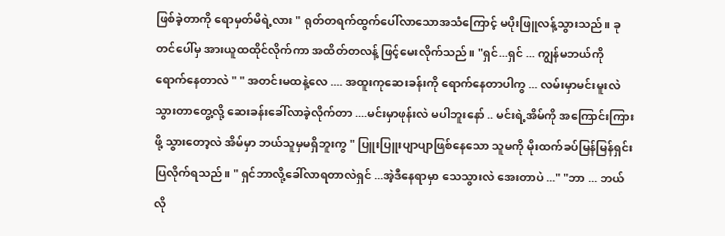ဖြစ်ခဲ့တာကို ရောမှတ်မိရဲ့လား " ရုတ်တရက်ထွက်ပေါ်လာသောအသံကြောင့် မပိုးဖြူလန့်သွားသည်။ ခုတင်ပေါ်မှ အားယူထထိုင်လိုက်ကာ အထိတ်တလန့် ဖြင့်မေးလိုက်သည်။ "ရှင်...ရှင် ... ကျွန်မဘယ်ကို ရောက်နေတာလဲ " " အတင်းမထနဲ့လေ .... အထူးကုဆေးခန်းကို ရောက်နေတာပါကွ ... လမ်းမှာမင်းမူးလဲသွားတာတွေ့လို့ ဆေးခန်းခေါ်လာခဲ့လိုက်တာ ....မင်းမှာဖုန်းလဲ မပါဘူးနော် .. မင်းရဲ့အိမ်ကို အကြောင်းကြားဖို့ သွားတော့လဲ အိမ်မှာ ဘယ်သူမှမရှိဘူးကွ " ပြူးပြူးပျာပျာဖြစ်နေသော သူမကို မိုးထက်ခပ်မြန်မြန်ရှင်းပြလိုက်ရသည်။ " ရှင်ဘာလို့ခေါ်လာရတာလဲရှင် ...အဲ့ဒီနေရာမှာ သေသွားလဲ အေးတာပဲ ..." "ဘာ ... ဘယ်လို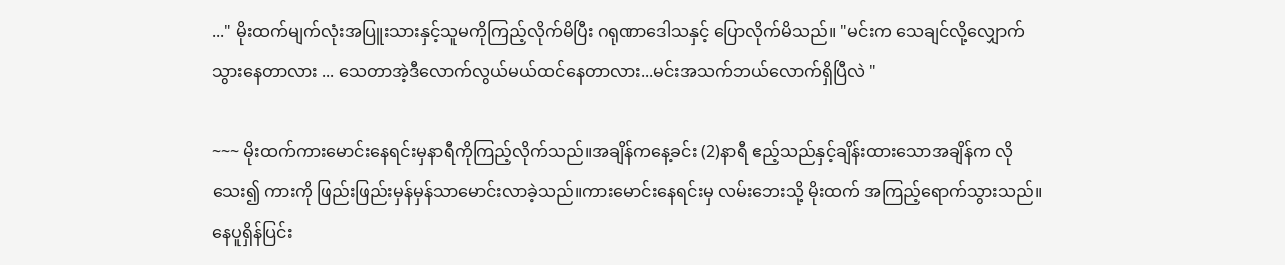..." မိုးထက်မျက်လုံးအပြူးသားနှင့်သူမကိုကြည့်လိုက်မိပြီး ဂရုဏာဒေါသနှင့် ပြောလိုက်မိသည်။ "မင်းက သေချင်လို့လျှောက်သွားနေတာလား ... သေတာအဲ့ဒီလောက်လွယ်မယ်ထင်နေတာလား...မင်းအသက်ဘယ်လောက်ရှိပြီလဲ "

~~~ မိုးထက်ကားမောင်းနေရင်းမှနာရီကိုကြည့်လိုက်သည်။အချိန်ကနေ့ခင်း (2)နာရီ ဧည့်သည်နှင့်ချိန်းထားသောအချိန်က လိုသေး၍ ကားကို ဖြည်းဖြည်းမှန်မှန်သာမောင်းလာခဲ့သည်။ကားမောင်းနေရင်းမှ လမ်းဘေးသို့ မိုးထက် အကြည့်ရောက်သွားသည်။နေပူရှိန်ပြင်း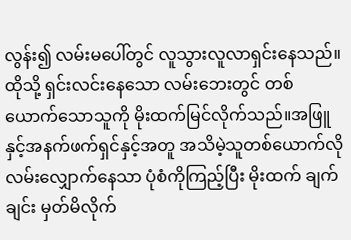လွန်း၍ လမ်းမပေါ်တွင် လူသွားလူလာရှင်းနေသည်။ထိုသို့ ရှင်းလင်းနေသော လမ်းဘေးတွင် တစ်ယောက်သောသူကို မိုးထက်မြင်လိုက်သည်။အဖြူနှင့်အနက်ဖက်ရှင်နှင့်အတူ အသိမဲ့သူတစ်ယောက်လို လမ်းလျှောက်နေသာ ပုံစံကိုကြည့်ပြီး မိုးထက် ချက်ချင်း မှတ်မိလိုက်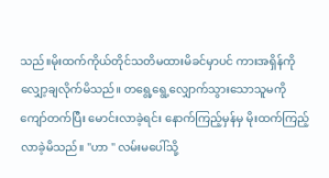သည်။မိုးထက်ကိုယ်တိုင်သတိမထားမိခင်မှာပင် ကားအရှိန်ကိုလျှော့ချလိုက်မိသည်။ တရွေ့ရွေ့လျှောက်သွားသောသူမကို ကျော်တက်ပြီး မောင်းလာခဲ့ရင်း နောက်ကြည့်မှန်မှ မိုးထက်ကြည့်လာခဲ့မိသည်။ "ဟာ " လမ်းမပေါ်သို့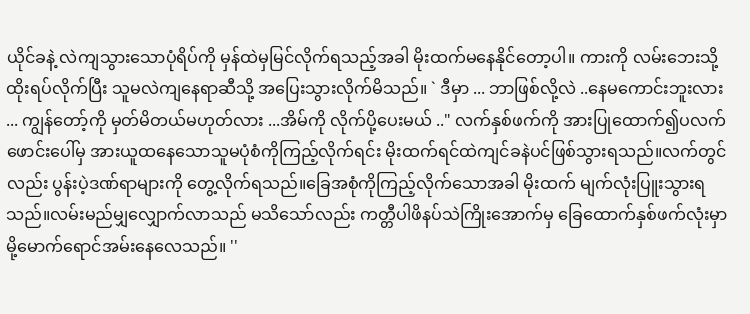ယိုင်ခနဲ့ လဲကျသွားသောပုံရိပ်ကို မှန်ထဲမှမြင်လိုက်ရသည့်အခါ မိုးထက်မနေနိုင်တော့ပါ။ ကားကို လမ်းဘေးသို့ ထိုးရပ်လိုက်ပြီး သူမလဲကျနေရာဆီသို့ အပြေးသွားလိုက်မိသည်။ ` ဒီမှာ ... ဘာဖြစ်လို့လဲ ..နေမကောင်းဘူးလား ... ကျွန်တော့်ကို မှတ်မိတယ်မဟုတ်လား ...အိမ်ကို လိုက်ပို့ပေးမယ် .." လက်နှစ်ဖက်ကို အားပြုထောက်၍ပလက်ဖောင်းပေါ်မှ အားယူထနေသောသူမပုံစံကိုကြည့်လိုက်ရင်း မိုးထက်ရင်ထဲကျင်ခနဲပင်ဖြစ်သွားရသည်။လက်တွင်လည်း ပွန်းပဲ့ဒဏ်ရာများကို တွေ့လိုက်ရသည်။ခြေအစုံကိုကြည့်လိုက်သောအခါ မိုးထက် မျက်လုံးပြူးသွားရသည်။လမ်းမည်မျှလျှောက်လာသည် မသိသော်လည်း ကတ္တီပါဖိနပ်သဲကြိုးအောက်မှ ခြေထောက်နှစ်ဖက်လုံးမှာ မို့မောက်ရောင်အမ်းနေလေသည်။ ''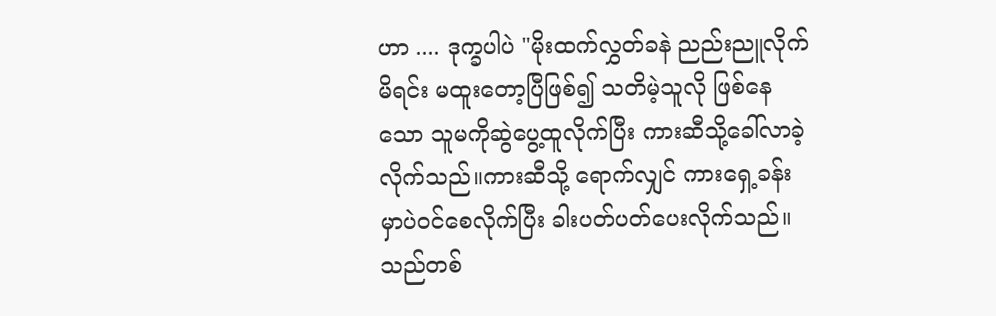ဟာ .... ဒုက္ခပါပဲ "မိုးထက်လွှတ်ခနဲ ညည်းညူလိုက်မိရင်း မထူးတော့ပြီဖြစ်၍ သတိမဲ့သူလို ဖြစ်နေသော သူမကိုဆွဲပွေ့ထူလိုက်ပြီး ကားဆီသို့ခေါ်လာခဲ့လိုက်သည်။ကားဆီသို့ ရောက်လျှင် ကားရှေ့ခန်းမှာပဲ၀င်စေလိုက်ပြီး ခါးပတ်ပတ်ပေးလိုက်သည်။သည်တစ်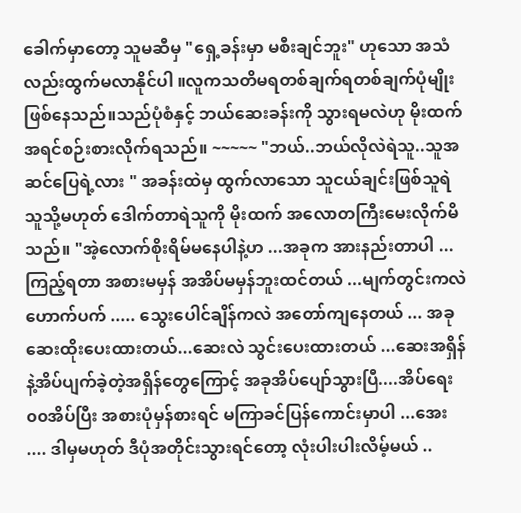ခေါက်မှာတော့ သူမဆီမှ "ရှေ့ခန်းမှာ မစီးချင်ဘူး" ဟုသော အသံလည်းထွက်မလာနိုင်ပါ ။လူကသတိမရတစ်ချက်ရတစ်ချက်ပုံမျိုးဖြစ်နေသည်။သည်ပုံစံနှင့် ဘယ်ဆေးခန်းကို သွားရမလဲဟု မိုးထက် အရင်စဉ်းစားလိုက်ရသည်။ ~~~~~ "ဘယ်..ဘယ်လိုလဲရဲသူ..သူအဆင်ပြေရဲ့လား " အခန်းထဲမှ ထွက်လာသော သူငယ်ချင်းဖြစ်သူရဲသူသို့မဟုတ် ဒေါက်တာရဲသူကို မိုးထက် အလောတကြီးမေးလိုက်မိသည်။ "အဲ့လောက်စိုးရိမ်မနေပါနဲ့ဟ ...အခုက အားနည်းတာပါ ...ကြည့်ရတာ အစားမမှန် အအိပ်မမှန်ဘူးထင်တယ် ...မျက်တွင်းကလဲ ဟောက်ပက် ..... သွေးပေါင်ချိန်ကလဲ အတော်ကျနေတယ် ... အခုဆေးထိုးပေးထားတယ်...ဆေးလဲ သွင်းပေးထားတယ် ...ဆေးအရှိန်နဲ့အိပ်ပျက်ခဲ့တဲ့အရှိန်တွေကြောင့် အခုအိပ်ပျော်သွားပြီ....အိပ်ရေး၀၀အိပ်ပြီး အစားပုံမှန်စားရင် မကြာခင်ပြန်ကောင်းမှာပါ ...အေး .... ဒါမှမဟုတ် ဒီပုံအတိုင်းသွားရင်တော့ လုံးပါးပါးလိမ့်မယ် ..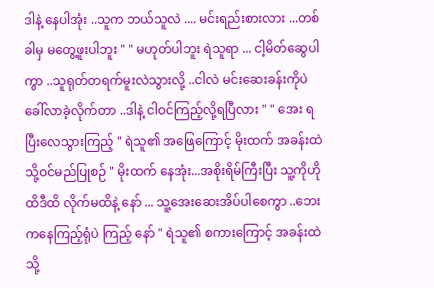ဒါနဲ့ နေပါအုံး ..သူက ဘယ်သူလဲ .... မင်းရည်းစားလား ...တစ်ခါမှ မတွေ့ဖူးပါဘူး " " မဟုတ်ပါဘူး ရဲသူရာ ... ငါ့မိတ်ဆွေပါကွာ ..သူရုတ်တရက်မူးလဲသွားလို့ ..ငါလဲ မင်းဆေးခန်းကိုပဲ ခေါ်လာခဲ့လိုက်တာ ..ဒါနဲ့ ငါဝင်ကြည့်လို့ရပြီလား " " အေး ရပြီးလေသွားကြည့် " ရဲသူ၏ အဖြေကြောင့် မိုးထက် အခန်းထဲသို့ဝင်မည်ပြုစဉ် " မိုးထက် နေအုံး...အစိုးရိမ်ကြီးပြီး သူ့ကိုဟိုထိဒီထိ လိုက်မထိနဲ့ နော် ... သူ့အေးဆေးအိပ်ပါစေကွာ ..ဘေးကနေကြည့်ရုံပဲ ကြည့် နော် " ရဲသူ၏ စကားကြောင့် အခန်းထဲသို့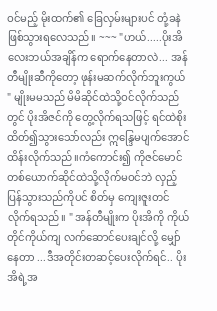ဝင်မည့် မိုးထက်၏ ခြေလှမ်းများပင် တုံ့ခနဲဖြစ်သွားရလေသည်။ ~~~ "ဟယ်.....ပိုးအိလေးဘယ်အချိန်က ရောက်နေတာလဲ... အန်တီမျိုးဆီကိုတော့ ဖုန်းမဆက်လိုက်ဘူးကွယ် " မျိုးမမသည် မိမိဆိုင်ထဲသို့ဝင်လိုက်သည်တွင် ပိုးအိဇင်ကို တွေ့လိုက်ရသဖြင့် ရင်ထဲစိုးထိတ်၍သွားသော်လည်း ဣန္ဒြေမပျက်အောင်ထိန်းလိုက်သည်။ကံကောင်း၍ ကိုဇင်မောင်တစ်ယောက်ဆိုင်ထဲသို့လိုက်မဝင်ဘဲ လှည့်ပြန်သွားသည်ကိုပင် စိတ်မှ ကျေးဇူးတင်လိုက်ရသည်။ " အန်တီမျိုးက ပိုးအိကို ကိုယ်တိုင်ကိုယ်ကျ လက်ဆောင်ပေးချင်လို့ မျှော်နေတာ ...ဒီအတိုင်းတဆင့်ပေးလိုက်ရင်.. ပိုးအိရဲ့အ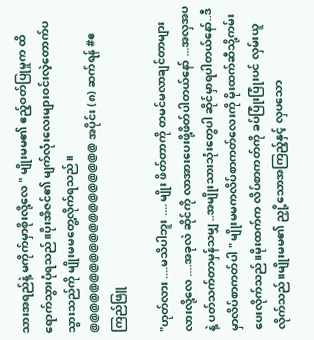သားအရည်နဲ့ မကိုက်မှာစိုးလို့လေ " မျိုးမမ၏ ဧည့်ဝတ်ပြုမှုက ထိရောက်သွားပုံရသည်။ပိုးအိဇင်၏ မျက်လုံးလေးများဝင်းလဲ့တောက်ပသွားသည်ကို မျိုးမမတွေ့လိုက်ရသည်။ @@@@@@@@@@@@@@@@@@@ အပိုင်း (၈) ဆက်ရန် #ဧကြည်ဖြူ

"ဟုတ်လား ....မသိပါဘူး .... မျိုး ဖိတ်တာကို တမင်မလာချင်တာများလားလို့လေ ....အခုလဲ ဆိုင်ကို လာအားပေးဖို့ဖိတ်ပါတယ်နော် ...အလှအပနဲ့ ပတ်သက်တာမှန်သမျှ ..အမျိုးသားသုံးတွေပါ ဆိုင်မှာရပါတယ်နော်..ဒီမှာလိပ်စာကတ်ပါ " မျိုးမမကလိပ်စာကတ်လေးကို မိုးထက်ဆီသို့ကမ်းပေးလိုက်သည်။မိုးထက်က လိပ်စာကတ်ကို ခပ်ပြုံးပြုံးပင် လှမ်းယူလိုက်သည်။မျိုးမမ၏ ညှို့သောအကြည့်နှင့် လှပသော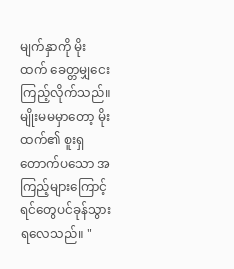မျက်နှာကို မိုးထက် ခေတ္တမျှငေးကြည့်လိုက်သည်။မျိုးမမမှာတော့ မိုးထက်၏ စူးရှတောက်ပသော အကြည့်များကြောင့် ရင်တွေပင်ခုန်သွားရလေသည်။ "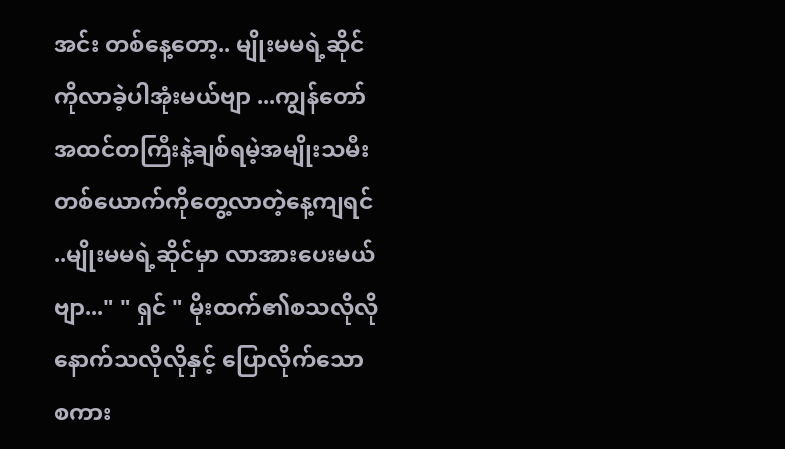အင်း တစ်နေ့တော့.. မျိုးမမရဲ့ဆိုင်ကိုလာခဲ့ပါအုံးမယ်ဗျာ ...ကျွန်တော်အထင်တကြီးနဲ့ချစ်ရမဲ့အမျိုးသမီးတစ်ယောက်ကိုတွေ့လာတဲ့နေ့ကျရင် ..မျိုးမမရဲ့ဆိုင်မှာ လာအားပေးမယ်ဗျာ..." " ရှင် " မိုးထက်၏စသလိုလို နောက်သလိုလိုနှင့် ပြောလိုက်သော စကား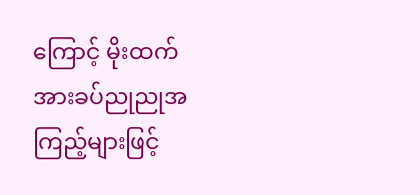ကြောင့် မိုးထက်အားခပ်ညုညုအကြည့်များဖြင့်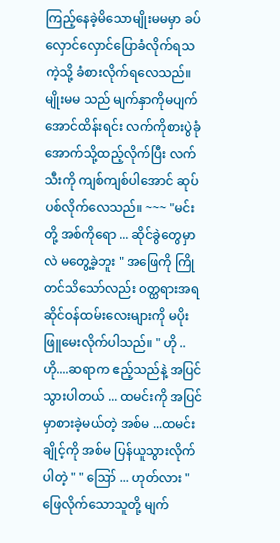ကြည့်နေခဲ့မိသောမျိုးမမမှာ ခပ်လှောင်လှောင်ပြောခံလိုက်ရသကဲ့သို့ ခံစားလိုက်ရလေသည်။မျိုးမမ သည် မျက်နှာကိုမပျက်အောင်ထိန်းရင်း လက်ကိုစားပွဲခုံအောက်သို့ထည့်လိုက်ပြီး လက်သီးကို ကျစ်ကျစ်ပါအောင် ဆုပ်ပစ်လိုက်လေသည်။ ~~~ "မင်းတို့ အစ်ကိုရော ... ဆိုင်ခွဲတွေမှာလဲ မတွေ့ခဲ့ဘူး " အဖြေကို ကြိုတင်သိသော်လည်း ၀တ္ထရားအရ ဆိုင်ဝန်ထမ်းလေးများကို မပိုးဖြူမေးလိုက်ပါသည်။ " ဟို ..ဟို....ဆရာက ဧည့်သည်နဲ့ အပြင်သွားပါတယ် ... ထမင်းကို အပြင်မှာစားခဲ့မယ်တဲ့ အစ်မ ...ထမင်းချိုင့်ကို အစ်မ ပြန်ယူသွားလိုက်ပါတဲ့ " " ဪ ... ဟုတ်လား " ဖြေလိုက်သောသူတို့ မျက်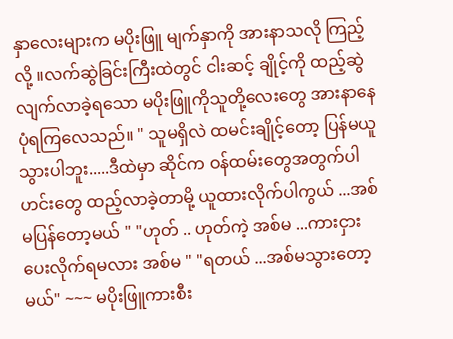နှာလေးများက မပိုးဖြူ မျက်နှာကို အားနာသလို ကြည့်လို့ ။လက်ဆွဲခြင်းကြီးထဲတွင် ငါးဆင့် ချိုင့်ကို ထည့်ဆွဲလျက်လာခဲ့ရသော မပိုးဖြူကိုသူတို့လေးတွေ အားနာနေပုံရကြလေသည်။ " သူမရှိလဲ ထမင်းချိုင့်တော့ ပြန်မယူသွားပါဘူး.....ဒီထဲမှာ ဆိုင်က ဝန်ထမ်းတွေအတွက်ပါ ဟင်းတွေ ထည့်လာခဲ့တာမို့ ယူထားလိုက်ပါကွယ် ...အစ်မပြန်တော့မယ် " "ဟုတ် .. ဟုတ်ကဲ့ အစ်မ ...ကားငှားပေးလိုက်ရမလား အစ်မ " "ရတယ် ...အစ်မသွားတော့မယ်" ~~~ မပိုးဖြူကားစီး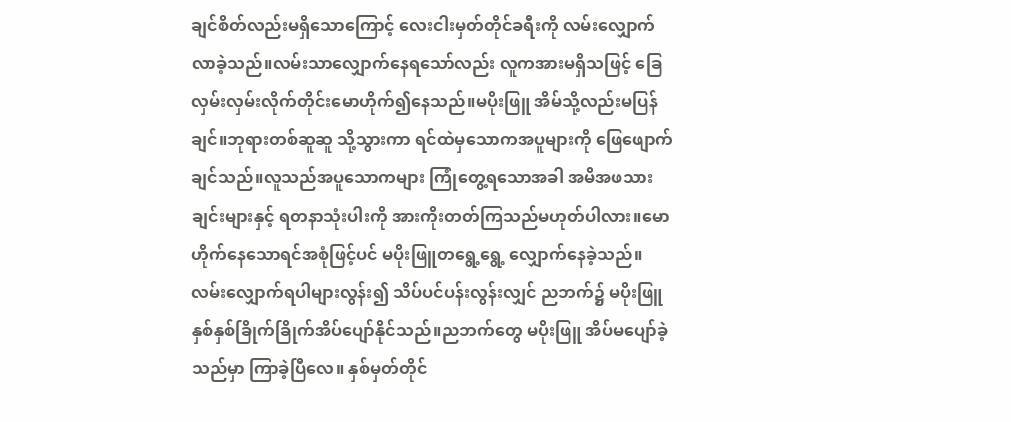ချင်စိတ်လည်းမရှိသောကြောင့် လေးငါးမှတ်တိုင်ခရီးကို လမ်းလျှောက်လာခဲ့သည်။လမ်းသာလျှောက်နေရသော်လည်း လူကအားမရှိသဖြင့် ခြေလှမ်းလှမ်းလိုက်တိုင်းမောဟိုက်၍နေသည်။မပိုးဖြူ အိမ်သို့လည်းမပြန်ချင်။ဘုရားတစ်ဆူဆူ သို့သွားကာ ရင်ထဲမှသောကအပူများကို ဖြေဖျောက်ချင်သည်။လူသည်အပူသောကများ ကြုံတွေ့ရသောအခါ အမိအဖသားချင်းများနှင့် ရတနာသုံးပါးကို အားကိုးတတ်ကြသည်မဟုတ်ပါလား။မောဟိုက်နေသောရင်အစုံဖြင့်ပင် မပိုးဖြူတရွေ့ရွေ့ လျှောက်နေခဲ့သည်။လမ်းလျှောက်ရပါများလွန်း၍ သိပ်ပင်ပန်းလွန်းလျှင် ညဘက်၌ မပိုးဖြူနှစ်နှစ်ခြိုက်ခြိုက်အိပ်ပျော်နိုင်သည်။ညဘက်တွေ မပိုးဖြူ အိပ်မပျော်ခဲ့သည်မှာ ကြာခဲ့ပြီလေ။ နှစ်မှတ်တိုင်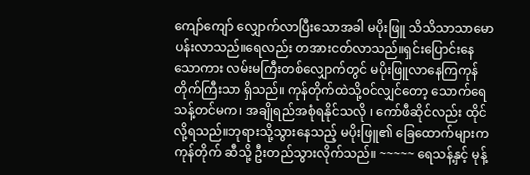ကျော်ကျော် လျှောက်လာပြီးသောအခါ မပိုးဖြူ သိသိသာသာမောပန်းလာသည်။ရေလည်း တအားငတ်လာသည်။ရှင်းပြောင်းနေသောကား လမ်းမကြီးတစ်လျှောက်တွင် မပိုးဖြူလာနေကြကုန်တိုက်ကြီးသာ ရှိသည်။ ကုန်တိုက်ထဲသို့၀င်လျှင်တော့ သောက်ရေသန့်တင်မက၊ အချိုရည်အစုံရနိုင်သလို ၊ ကော်ဖီဆိုင်လည်း ထိုင်လို့ရသည်။ဘုရားသို့သွားနေသည့် မပိုးဖြူ၏ ခြေထောက်များက ကုန်တိုက် ဆီသို့ ဦးတည်သွားလိုက်သည်။ ~~~~~ ရေသန့်နှင့် မုန့်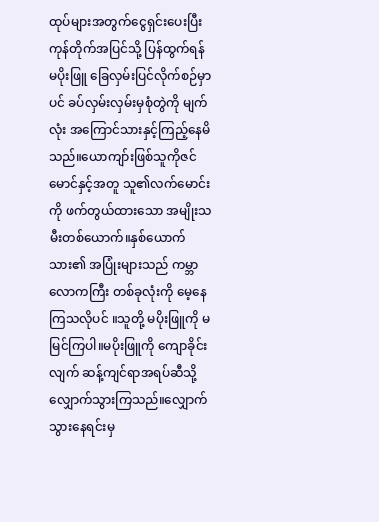ထုပ်များအတွက်ငွေရှင်းပေးပြီး ကုန်တိုက်အပြင်သို့ ပြန်ထွက်ရန် မပိုးဖြူ ခြေလှမ်းပြင်လိုက်စဉ်မှာပင် ခပ်လှမ်းလှမ်းမှစုံတွဲကို မျက်လုံး အကြောင်သားနှင့်ကြည့်နေမိသည်။ယောကျာ်းဖြစ်သူကိုဇင်မောင်နှင့်အတူ သူ၏လက်မောင်းကို ဖက်တွယ်ထားသော အမျိုးသမီးတစ်ယောက်။နှစ်ယောက်သား၏ အပြုံးများသည် ကမ္ဘာလောကကြီး တစ်ခုလုံးကို မေ့နေကြသလိုပင် ။သူတို့ မပိုးဖြူကို မမြင်ကြပါ။မပိုးဖြူကို ကျောခိုင်းလျက် ဆန့်ကျင်ရာအရပ်ဆီသို့ လျှောက်သွားကြသည်။လျှောက်သွားနေရင်းမှ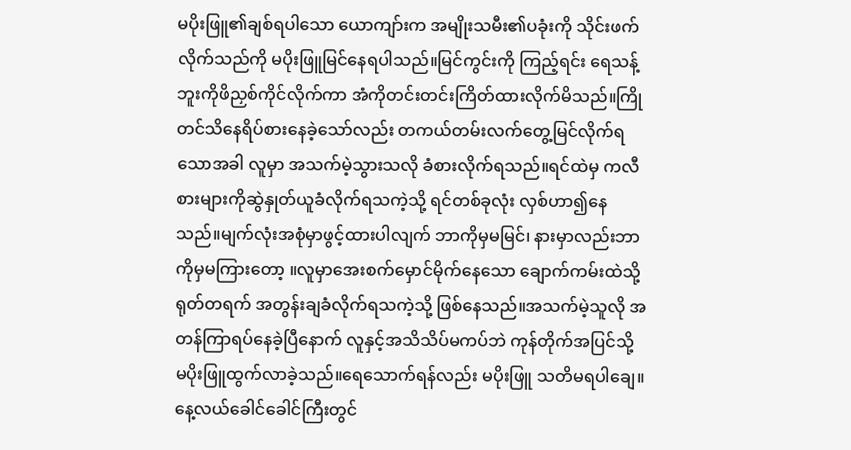မပိုးဖြူ၏ချစ်ရပါသော ယောကျာ်းက အမျိုးသမီး၏ပခုံးကို သိုင်းဖက်လိုက်သည်ကို မပိုးဖြူမြင်နေရပါသည်။မြင်ကွင်းကို ကြည့်ရင်း ရေသန့်ဘူးကိုဖိညှစ်ကိုင်လိုက်ကာ အံကိုတင်းတင်းကြိတ်ထားလိုက်မိသည်။ကြိုတင်သိနေရိပ်စားနေခဲ့သော်လည်း တကယ်တမ်းလက်တွေ့မြင်လိုက်ရသောအခါ လူမှာ အသက်မဲ့သွားသလို ခံစားလိုက်ရသည်။ရင်ထဲမှ ကလီစားများကိုဆွဲနှုတ်ယူခံလိုက်ရသကဲ့သို့ ရင်တစ်ခုလုံး လှစ်ဟာ၍နေသည်။မျက်လုံးအစုံမှာဖွင့်ထားပါလျက် ဘာကိုမှမမြင်၊ နားမှာလည်းဘာကိုမှမကြားတော့ ။လူမှာအေးစက်မှောင်မိုက်နေသော ချောက်ကမ်းထဲသို့ ရုတ်တရက် အတွန်းချခံလိုက်ရသကဲ့သို့ ဖြစ်နေသည်။အသက်မဲ့သူလို အတန်ကြာရပ်နေခဲ့ပြီနောက် လူနှင့်အသိသိပ်မကပ်ဘဲ ကုန်တိုက်အပြင်သို့ မပိုးဖြူထွက်လာခဲ့သည်။ရေသောက်ရန်လည်း မပိုးဖြူ သတိမရပါချေ။နေ့လယ်ခေါင်ခေါင်ကြီးတွင်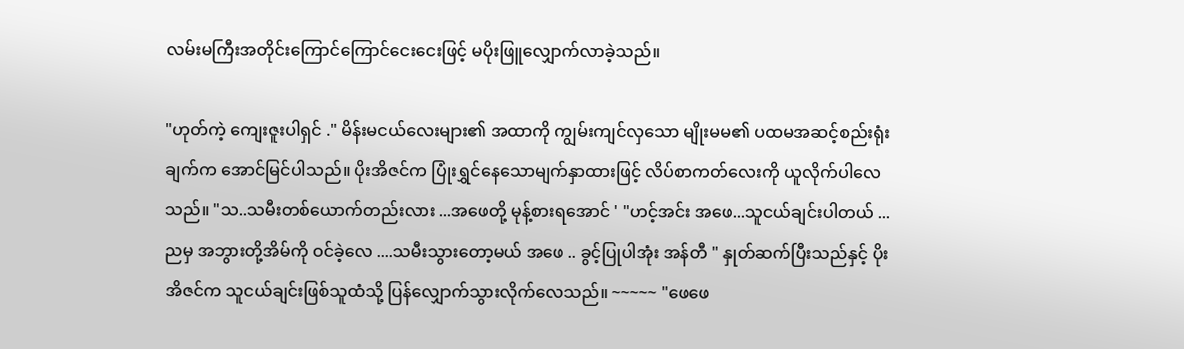လမ်းမကြီးအတိုင်းကြောင်ကြောင်ငေးငေးဖြင့် မပိုးဖြူလျှောက်လာခဲ့သည်။

"ဟုတ်ကဲ့ ကျေးဇူးပါရှင် ." မိန်းမငယ်လေးများ၏ အထာကို ကျွမ်းကျင်လှသော မျိုးမမ၏ ပထမအဆင့်စည်းရုံးချက်က အောင်မြင်ပါသည်။ ပိုးအိဇင်က ပြုံးရွှင်နေသောမျက်နှာထားဖြင့် လိပ်စာကတ်လေးကို ယူလိုက်ပါလေသည်။ "သ..သမီးတစ်ယောက်တည်းလား ...အဖေတို့ မုန့်စားရအောင် ' "ဟင့်အင်း အဖေ...သူငယ်ချင်းပါတယ် ... ညမှ အဘွားတို့အိမ်ကို ဝင်ခဲ့လေ ....သမီးသွားတော့မယ် အဖေ .. ခွင့်ပြုပါအုံး အန်တီ " နှုတ်ဆက်ပြီးသည်နှင့် ပိုးအိဇင်က သူငယ်ချင်းဖြစ်သူထံသို့ ပြန်လျှောက်သွားလိုက်လေသည်။ ~~~~~ "ဖေဖေ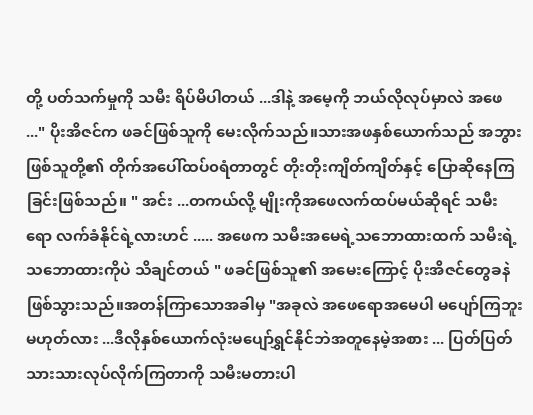တို့ ပတ်သက်မှုကို သမီး ရိပ်မိပါတယ် ...ဒါနဲ့ အမေ့ကို ဘယ်လိုလုပ်မှာလဲ အဖေ ..." ပိုးအိဇင်က ဖခင်ဖြစ်သူကို မေးလိုက်သည်။သားအဖနှစ်ယောက်သည် အဘွားဖြစ်သူတို့၏ တိုက်အပေါ်ထပ်၀ရံတာတွင် တိုးတိုးကျိတ်ကျိတ်နှင့် ပြောဆိုနေကြခြင်းဖြစ်သည်။ " အင်း ...တကယ်လို့ မျိုးကိုအဖေလက်ထပ်မယ်ဆိုရင် သမီးရော လက်ခံနိုင်ရဲ့လားဟင် ..... အဖေက သမီးအမေရဲ့သဘောထားထက် သမီးရဲ့သဘောထားကိုပဲ သိချင်တယ် " ဖခင်ဖြစ်သူ၏ အမေးကြောင့် ပိုးအိဇင်တွေခနဲဖြစ်သွားသည်။အတန်ကြာသောအခါမှ "အခုလဲ အဖေရောအမေပါ မပျော်ကြဘူး မဟုတ်လား ...ဒီလိုနှစ်ယောက်လုံးမပျော်ရွှင်နိုင်ဘဲအတူနေမဲ့အစား ... ပြတ်ပြတ်သားသားလုပ်လိုက်ကြတာကို သမီးမတားပါ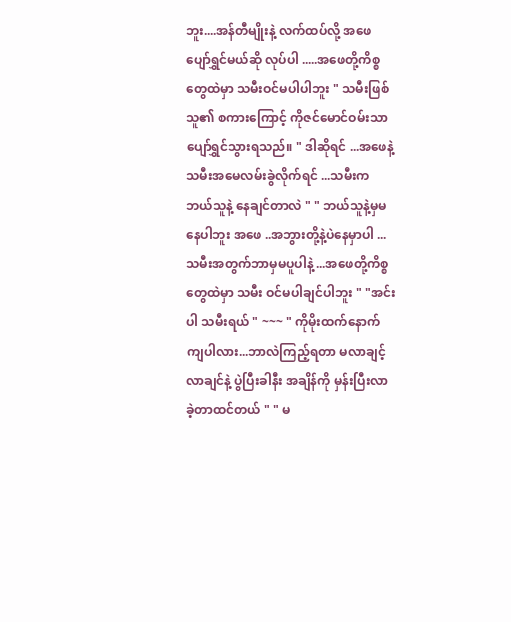ဘူး....အန်တီမျိုးနဲ့ လက်ထပ်လို့ အဖေပျော်ရွှင်မယ်ဆို လုပ်ပါ .....အဖေတို့ကိစ္စတွေထဲမှာ သမီးဝင်မပါပါဘူး " သမီးဖြစ်သူ၏ စကားကြောင့် ကိုဇင်မောင်ဝမ်းသာပျော်ရွှင်သွားရသည်။ " ဒါဆိုရင် ...အဖေနဲ့ သမီးအမေလမ်းခွဲလိုက်ရင် ...သမီးက ဘယ်သူနဲ့ နေချင်တာလဲ " " ဘယ်သူနဲ့မှမနေပါဘူး အဖေ ..အဘွားတို့နဲ့ပဲနေမှာပါ ...သမီးအတွက်ဘာမှမပူပါနဲ့ ...အဖေတို့ကိစ္စတွေထဲမှာ သမီး ဝင်မပါချင်ပါဘူး " "အင်းပါ သမီးရယ် " ~~~ " ကိုမိုးထက်နောက်ကျပါလား...ဘာလဲကြည့်ရတာ မလာချင့်လာချင်နဲ့ ပွဲပြီးခါနီး အချိန်ကို မှန်းပြီးလာခဲ့တာထင်တယ် " " မ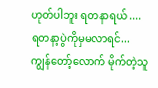ဟုတ်ပါဘူး ရတနာရယ် .... ရတနာ့ပွဲကိုမှမလာရင်... ကျွန်တော့်လောက် မိုက်တဲ့သူ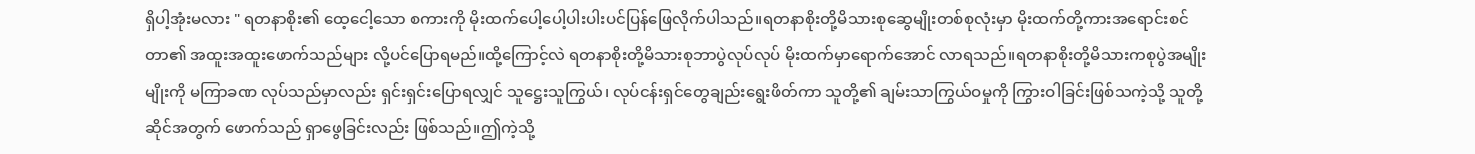ရှိပါ့အုံးမလား " ရတနာစိုး၏ ထေ့ငေါ့သော စကားကို မိုးထက်ပေါ့ပေါ့ပါးပါးပင်ပြန်ဖြေလိုက်ပါသည်။ရတနာစိုးတို့မိသားစုဆွေမျိုးတစ်စုလုံးမှာ မိုးထက်တို့ကားအရောင်းစင်တာ၏ အထူးအထူးဖောက်သည်များ လို့ပင်ပြောရမည်။ထို့ကြောင့်လဲ ရတနာစိုးတို့မိသားစုဘာပွဲလုပ်လုပ် မိုးထက်မှာရောက်အောင် လာရသည်။ရတနာစိုးတို့မိသားကစုပွဲအမျိုးမျိုးကို မကြာခဏ လုပ်သည်မှာလည်း ရှင်းရှင်းပြောရလျှင် သူဋ္ဌေးသူကြွယ်၊ လုပ်ငန်းရှင်တွေချည်းရွေးဖိတ်ကာ သူတို့၏ ချမ်းသာကြွယ်ဝမှုကို ကြွားဝါခြင်းဖြစ်သကဲ့သို့ သူတို့ ဆိုင်အတွက် ဖောက်သည် ရှာဖွေခြင်းလည်း ဖြစ်သည်။ဤကဲ့သို့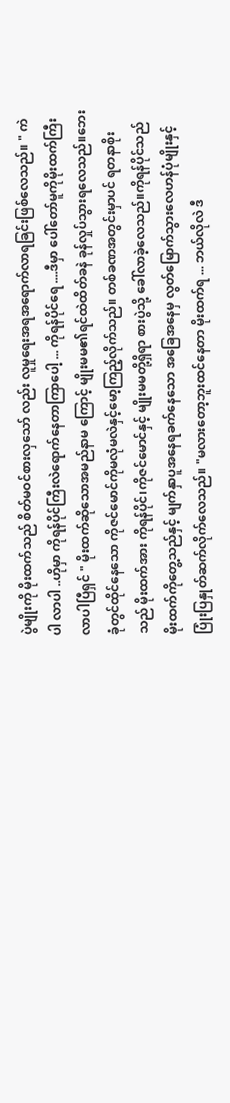ပွဲမျိုးကို မိုးထက်သည် စိတ်မဝင်စားလှသော် လည်း လူမှုရေးအရအရောက်လာရခြင်းဖြစ်လေသည်။ " ကဲပါ လာပါ ..ဟိုမှာ ကိုရန်ပိုင်ကြီးလဲရောက်နေတာကြာပေါ့ ... ကိုရန်ပိုင်ရေ ....ဒီမှာ ပေါ်တော်မူကိုမိုးထက်ကြီးလာပါပြီရှင် " မိုးထက်ဆိုသောအမည်နာမ ကြောင့် မျိုးမမ၏ရင်ထဲထိတ်ခနဲ ခုန်လှုပ်သွားရလေသည်။ဘေးခုံတွင်ထိုင်နေသော ကိုဇင်မောင်ကိုမလုံမလဲနှင့်မော့ကြည့်လိုက်သည်။ တစ်ခဏအတွင်းမှာပင် ရတနာစိုးသည် မိုးထက်အား ကိုရန်ပိုင်၊ကိုဇင်မောင်နှင့် မျိုးမမတို့ရှိရာ စားပွဲသို့ ခေါ်လာခဲ့လေသည်။ကိုရန်ပိုင်သည် မိုးထက်ကိုတွေ့သည်နှင့် မျက်နှာပူအနေရခက်နေသော အခြေအနေမှ လွတ်မြောက်သွားလေဟန်ပုံမျိုးနှင့် ပြုံးပြနှုတ်ဆက်လိုက်လေသည်။ "မလားတော့ဘူးထင်နေတာ မိုးထက်ရ ... ဘယ်လိုလဲ ဒီ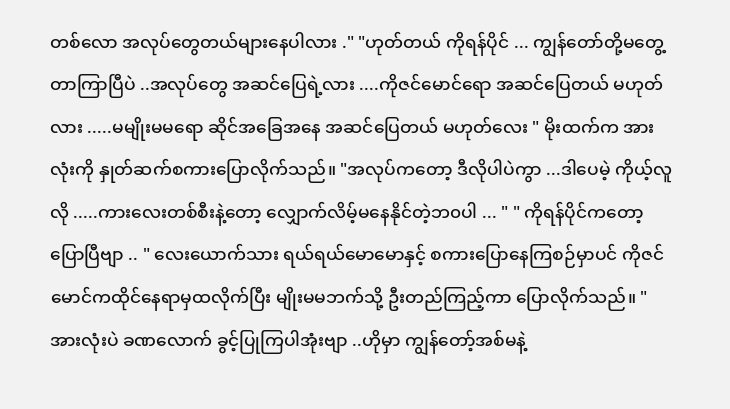တစ်လော အလုပ်တွေတယ်များနေပါလား ." "ဟုတ်တယ် ကိုရန်ပိုင် ... ကျွန်တော်တို့မတွေ့တာကြာပြီပဲ ..အလုပ်တွေ အဆင်ပြေရဲ့လား ....ကိုဇင်မောင်ရော အဆင်ပြေတယ် မဟုတ်လား .....မမျိုးမမရော ဆိုင်အခြေအနေ အဆင်ပြေတယ် မဟုတ်လေး " မိုးထက်က အားလုံးကို နှုတ်ဆက်စကားပြောလိုက်သည်။ "အလုပ်ကတော့ ဒီလိုပါပဲကွာ ...ဒါပေမဲ့ ကိုယ့်လူလို .....ကားလေးတစ်စီးနဲ့တော့ လျှောက်လိမ့်မနေနိုင်တဲ့ဘ၀ပါ ... " " ကိုရန်ပိုင်ကတော့ ပြောပြီဗျာ .. " လေးယောက်သား ရယ်ရယ်မောမောနှင့် စကားပြောနေကြစဉ်မှာပင် ကိုဇင်မောင်ကထိုင်နေရာမှထလိုက်ပြီး မျိုးမမဘက်သို့ ဦးတည်ကြည့်ကာ ပြောလိုက်သည်။ "အားလုံးပဲ ခဏလောက် ခွင့်ပြုကြပါအုံးဗျာ ..ဟိုမှာ ကျွန်တော့်အစ်မနဲ့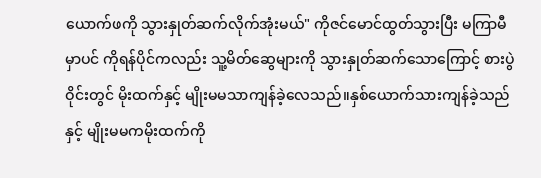ယောက်ဖကို သွားနှုတ်ဆက်လိုက်အုံးမယ်" ကိုဇင်မောင်ထွတ်သွားပြီး မကြာမီမှာပင် ကိုရန်ပိုင်ကလည်း သူ့မိတ်ဆွေများကို သွားနှုတ်ဆက်သောကြောင့် စားပွဲဝိုင်းတွင် မိုးထက်နှင့် မျိုးမမသာကျန်ခဲ့လေသည်။နှစ်ယောက်သားကျန်ခဲ့သည်နှင့် မျိုးမမကမိုးထက်ကို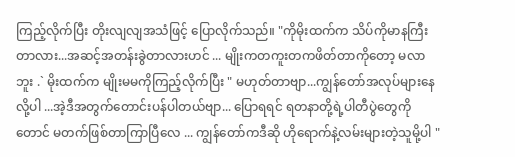ကြည့်လိုက်ပြီး တိုးလျလျအသံဖြင့် ပြောလိုက်သည်။ "ကိုမိုးထက်က သိပ်ကိုမာနကြီးတာလား...အဆင့်အတန်းခွဲတာလားဟင် ... မျိုးကတကူးတကဖိတ်တာကိုတော့ မလာဘူး .` မိုးထက်က မျိုးမမကိုကြည့်လိုက်ပြီး " မဟုတ်တာဗျာ...ကျွန်တော်အလုပ်များနေလို့ပါ ...အဲ့ဒီအတွက်တောင်းပန်ပါတယ်ဗျာ... ပြောရရင် ရတနာတို့ရဲ့ပါတီပွဲတွေကိုတောင် မတက်ဖြစ်တာကြာပြီလေ ... ကျွန်တော်ကဒီဆို ဟိုရောက်နဲ့လမ်းများတဲ့သူမို့ပါ "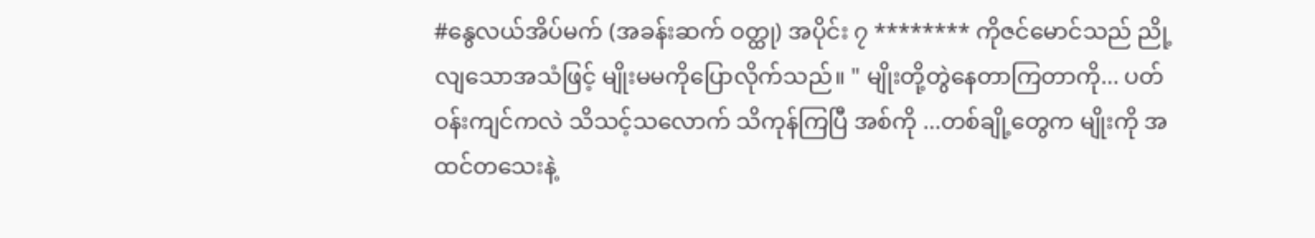#နွေလယ်အိပ်မက် (အခန်းဆက် ဝတ္ထု) အပိုင်း ၇ ******** ကိုဇင်မောင်သည် ညို့လျသောအသံဖြင့် မျိုးမမကိုပြောလိုက်သည်။ " မျိုးတို့တွဲနေတာကြတာကို... ပတ်ဝန်းကျင်ကလဲ သိသင့်သလောက် သိကုန်ကြပြီ အစ်ကို ...တစ်ချို့တွေက မျိုးကို အထင်တသေးနဲ့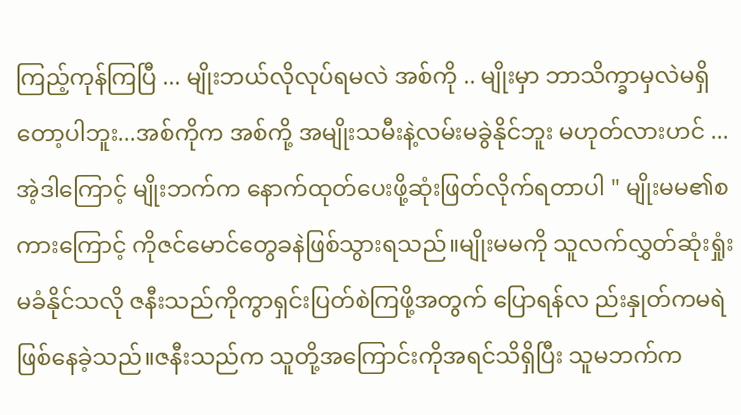ကြည့်ကုန်ကြပြီ ... မျိုးဘယ်လိုလုပ်ရမလဲ အစ်ကို .. မျိုးမှာ ဘာသိက္ခာမှလဲမရှိတော့ပါဘူး...အစ်ကိုက အစ်ကို့ အမျိုးသမီးနဲ့လမ်းမခွဲနိုင်ဘူး မဟုတ်လားဟင် ...အဲ့ဒါကြောင့် မျိုးဘက်က နောက်ထုတ်ပေးဖို့ဆုံးဖြတ်လိုက်ရတာပါ " မျိုးမမ၏စကားကြောင့် ကိုဇင်မောင်တွေခနဲဖြစ်သွားရသည်။မျိုးမမကို သူလက်လွှတ်ဆုံးရှုံးမခံနိုင်သလို ဇနီးသည်ကိုကွာရှင်းပြတ်စဲကြဖို့အတွက် ပြောရန်လ ည်းနှုတ်ကမရဲဖြစ်နေခဲ့သည်။ဇနီးသည်က သူတို့အကြောင်းကိုအရင်သိရှိပြီး သူမဘက်က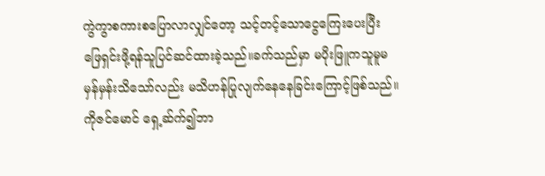ကွဲကွာစကားစပြောလာလျှင်တော့ သင့်တင့်သောငွေကြေးပေးပြီး ဖြေရှင်းဖို့ရန်သူပြင်ဆင်ထားခဲ့သည်။ခက်သည်မှာ မပိုးဖြူကသူမူမမှန်မှန်းသိသော်လည်း မသိဟန်ပြုလျက်နေနေခြင်းကြောင့်ဖြစ်သည်။ကိုဇင်မောင် ရှေ့ဆ်က်၍ဘာ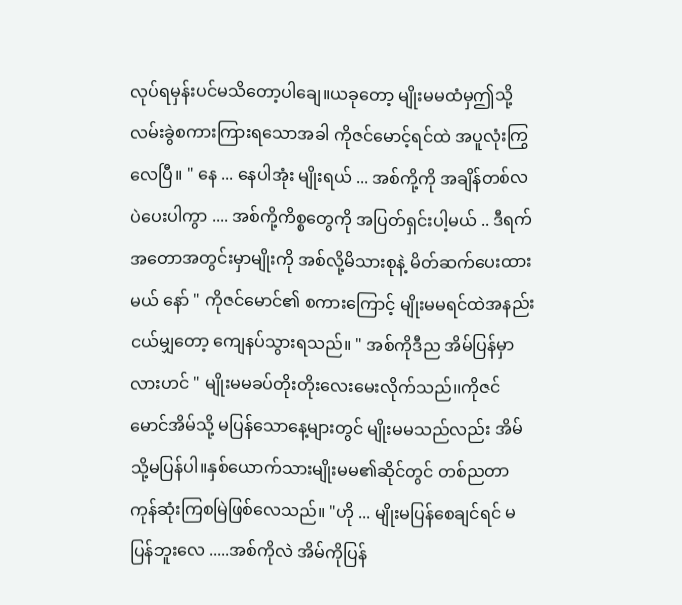လုပ်ရမှန်းပင်မသိတော့ပါချေ။ယခုတော့ မျိုးမမထံမှဤသို့လမ်းခွဲစကားကြားရသောအခါ ကိုဇင်မောင့်ရင်ထဲ အပူလုံးကြွလေပြီ။ " နေ ... နေပါအုံး မျိုးရယ် ... အစ်ကို့ကို အချိန်တစ်လပဲပေးပါကွာ .... အစ်ကို့ကိစ္စတွေကို အပြတ်ရှင်းပါ့မယ် .. ဒီရက်အတောအတွင်းမှာမျိုးကို အစ်လို့မိသားစုနဲ့ မိတ်ဆက်ပေးထားမယ် နော် " ကိုဇင်မောင်၏ စကားကြောင့် မျိုးမမရင်ထဲအနည်းငယ်မျှတော့ ကျေနပ်သွားရသည်။ " အစ်ကိုဒီည အိမ်ပြန်မှာလားဟင် " မျိုးမမခပ်တိုးတိုးလေးမေးလိုက်သည်၊၊ကိုဇင်မောင်အိမ်သို့ မပြန်သောနေ့များတွင် မျိုးမမသည်လည်း အိမ်သို့မပြန်ပါ။နှစ်ယောက်သားမျိုးမမ၏ဆိုင်တွင် တစ်ညတာ ကုန်ဆုံးကြစမြဲဖြစ်လေသည်။ "ဟို ... မျိုးမပြန်စေချင်ရင် မပြန်ဘူးလေ .....အစ်ကိုလဲ အိမ်ကိုပြန်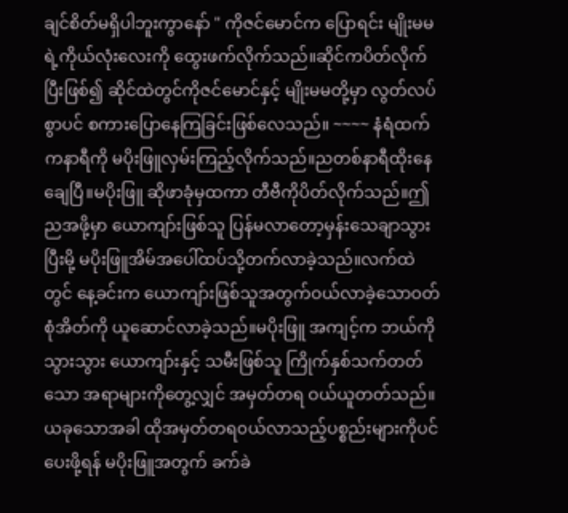ချင်စိတ်မရှိပါဘူးကွာနော် " ကိုဇင်မောင်က ပြောရင်း မျိုးမမရဲ့ကိုယ်လုံးလေးကို ထွေးဖက်လိုက်သည်။ဆိုင်ကပိတ်လိုက်ပြီးဖြစ်၍ ဆိုင်ထဲတွင်ကိုဇင်မောင်နှင့် မျိုးမမတို့မှာ လွတ်လပ်စွာပင် စကားပြောနေကြခြင်းဖြစ်လေသည်။ ~~~~ နံရံထက်ကနာရီကို မပိုးဖြူလှမ်းကြည့်လိုက်သည်။ညတစ်နာရီထိုးနေချေပြီ။မပိုးဖြူ ဆိုဖာခုံမှထကာ တီဗီကိုပိတ်လိုက်သည်။ဤညအဖို့မှာ ယောကျာ်းဖြစ်သူ ပြန်မလာတော့မှန်းသေချာသွားပြီးမို့ မပိုးဖြူအိမ်အပေါ်ထပ်သို့တက်လာခဲ့သည်။လက်ထဲတွင် နေ့ခင်းက ယောကျာ်းဖြစ်သူအတွက်ဝယ်လာခဲ့သောဝတ်စုံအိတ်ကို ယူဆောင်လာခဲ့သည်။မပိုးဖြူ အကျင့်က ဘယ်ကိုသွားသွား ယောကျာ်းနှင့် သမီးဖြစ်သူ ကြိုက်နှစ်သက်တတ်သော အရာများကိုတွေ့လျှင် အမှတ်တရ ဝယ်ယူတတ်သည်။ယခုသောအခါ ထိုအမှတ်တရ၀ယ်လာသည့်ပစ္စည်းများကိုပင် ပေးဖို့ရန် မပိုးဖြူအတွက် ခက်ခဲ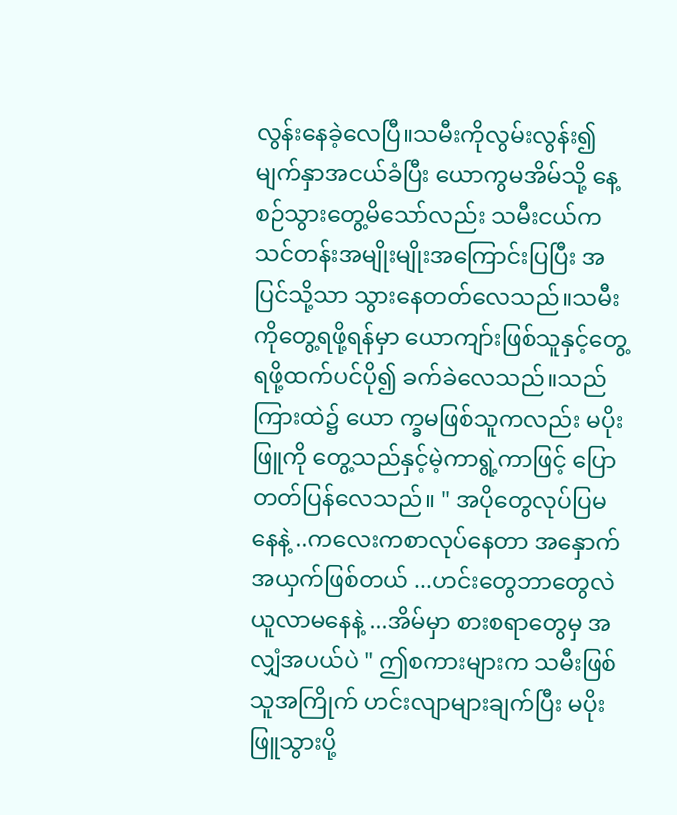လွန်းနေခဲ့လေပြီ။သမီးကိုလွမ်းလွန်း၍ မျက်နှာအငယ်ခံပြီး ယောကွမအိမ်သို့ နေ့စဉ်သွားတွေ့မိသော်လည်း သမီးငယ်က သင်တန်းအမျိုးမျိုးအကြောင်းပြပြီး အပြင်သို့သာ သွားနေတတ်လေသည်။သမီးကိုတွေ့ရဖို့ရန်မှာ ယောကျာ်းဖြစ်သူနှင့်တွေ့ရဖို့ထက်ပင်ပို၍ ခက်ခဲလေသည်။သည်ကြားထဲ၌ ယော က္ခမဖြစ်သူကလည်း မပိုးဖြူကို တွေ့သည်နှင့်မဲ့ကာရွဲ့ကာဖြင့် ပြောတတ်ပြန်လေသည်။ " အပိုတွေလုပ်ပြမနေနဲ့ ..ကလေးကစာလုပ်နေတာ အနှောက်အယှက်ဖြစ်တယ် ...ဟင်းတွေဘာတွေလဲ ယူလာမနေနဲ့ ...အိမ်မှာ စားစရာတွေမှ အလျှံအပယ်ပဲ " ဤစကားများက သမီးဖြစ်သူအကြိုက် ဟင်းလျာများချက်ပြီး မပိုးဖြူသွားပို့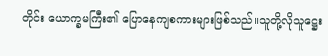တိုင်း ယောက္ခမကြီး၏ ပြောနေကျစကားများဖြစ်သည်။သူတို့လိုသူဋ္ဌေး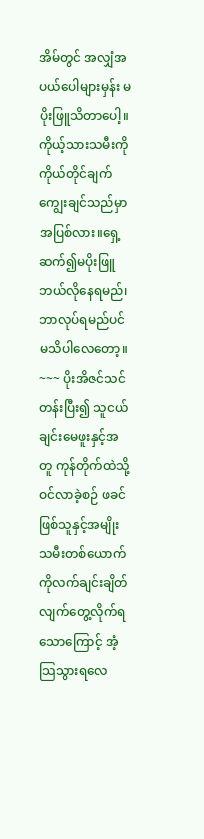အိမ်တွင် အလျှံအပယ်ပေါများမှန်း မပိုးဖြူသိတာပေါ့။ ကိုယ့်သားသမီးကို ကိုယ်တိုင်ချက်ကျွေးချင်သည်မှာ အပြစ်လား။ရှေ့ဆက်၍မပိုးဖြူ ဘယ်လိုနေရမည်၊ ဘာလုပ်ရမည်ပင်မသိပါလေတော့။ ~~~ ပိုးအိဇင်သင်တန်းပြီး၍ သူငယ်ချင်းမေဖူးနှင့်အတူ ကုန်တိုက်ထဲသို့ဝင်လာခဲ့စဉ် ဖခင်ဖြစ်သူနှင့်အမျိုးသမီးတစ်ယောက်ကိုလက်ချင်းချိတ်လျက်တွေ့လိုက်ရသောကြောင့် အံ့သြသွားရလေ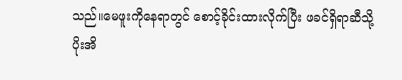သည်။မေဖူးကိုနေရာတွင် စောင့်ခိုင်းထားလိုက်ပြီး ဖခင်ရှိရာဆီသို့ ပိုးအိ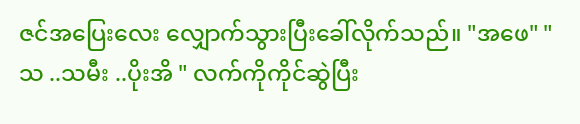ဇင်အပြေးလေး လျှောက်သွားပြီးခေါ်လိုက်သည်။ "အဖေ" " သ ..သမီး ..ပိုးအိ " လက်ကိုကိုင်ဆွဲပြီး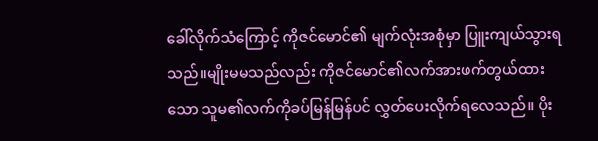ခေါ်လိုက်သံကြောင့် ကိုဇင်မောင်၏ မျက်လုံးအစုံမှာ ပြူးကျယ်သွားရသည်။မျိုးမမသည်လည်း ကိုဇင်မောင်၏လက်အားဖက်တွယ်ထားသော သူမ၏လက်ကိုခပ်မြန်မြန်ပင် လွှတ်ပေးလိုက်ရလေသည်။ ပိုး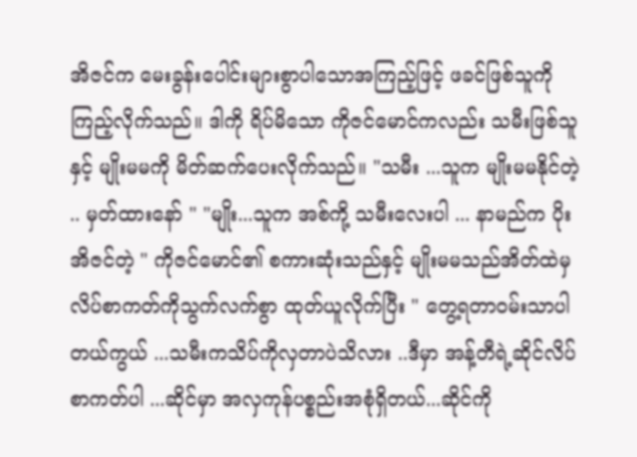အိဇင်က မေးခွန်းပေါင်းများစွာပါသောအကြည့်ဖြင့် ဖခင်ဖြစ်သူကို ကြည့်လိုက်သည်။ ဒါကို ရိပ်မိသော ကိုဇင်မောင်ကလည်း သမီးဖြစ်သူနှင့် မျိုးမမကို မိတ်ဆက်ပေးလိုက်သည်။ "သမီး ...သူက မျိုးမမနိုင်တဲ့ .. မှတ်ထားနော် " "မျိုး...သူက အစ်ကို့ သမီးလေးပါ ... နာမည်က ပိုးအိဇင်တဲ့ " ကိုဇင်မောင်၏ စကားဆုံးသည်နှင့် မျိုးမမသည်အိတ်ထဲမှ လိပ်စာကတ်ကိုသွက်လက်စွာ ထုတ်ယူလိုက်ပြီး " တွေ့ရတာဝမ်းသာပါတယ်ကွယ် ...သမီးကသိပ်ကိုလှတာပဲသိလား ..ဒီမှာ အန့်တီရဲ့ဆိုင်လိပ်စာကတ်ပါ ...ဆိုင်မှာ အလှကုန်ပစ္စည်းအစုံရှိတယ်...ဆိုင်ကို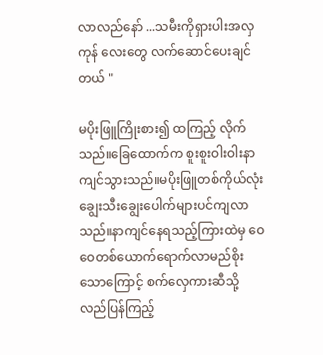လာလည်နော် ...သမီးကိုရှားပါးအလှကုန် လေးတွေ လက်ဆောင်ပေးချင်တယ် "

မပိုးဖြူကြိုးစား၍ ထကြည့် လိုက်သည်။ခြေထောက်က စူးစူးဝါးဝါးနာကျင်သွားသည်။မပိုးဖြူတစ်ကိုယ်လုံး ချွေးသီးချွေးပေါက်များပင်ကျလာသည်။နာကျင်နေရသည့်ကြားထဲမှ ဝေဝေတစ်ယောက်ရောက်လာမည်စိုးသောကြောင့် စက်လှေကားဆီသို့ လည်ပြန်ကြည့်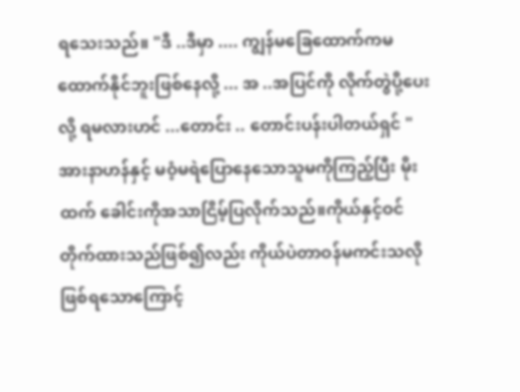ရသေးသည်။ "ဒီ ..ဒီမှာ .... ကျွန်မခြေထောက်ကမထောက်နိုင်ဘူးဖြစ်နေလို့ ... အ ..အပြင်ကို လိုက်တွဲပို့ပေးလို့ ရမလားဟင် ...တောင်း .. တောင်းပန်းပါတယ်ရှင် " အားနာဟန်နှင့် မဝံ့မရဲပြောနေသောသူမကိုကြည့်ပြီး မိုးထက် ခေါင်းကိုအသာငြိမ့်ပြလိုက်သည်။ကိုယ်နှင့်ဝင်တိုက်ထားသည်ဖြစ်၍လည်း ကိုယ်ပဲတာဝန်မကင်းသလိုဖြစ်ရသောကြောင့်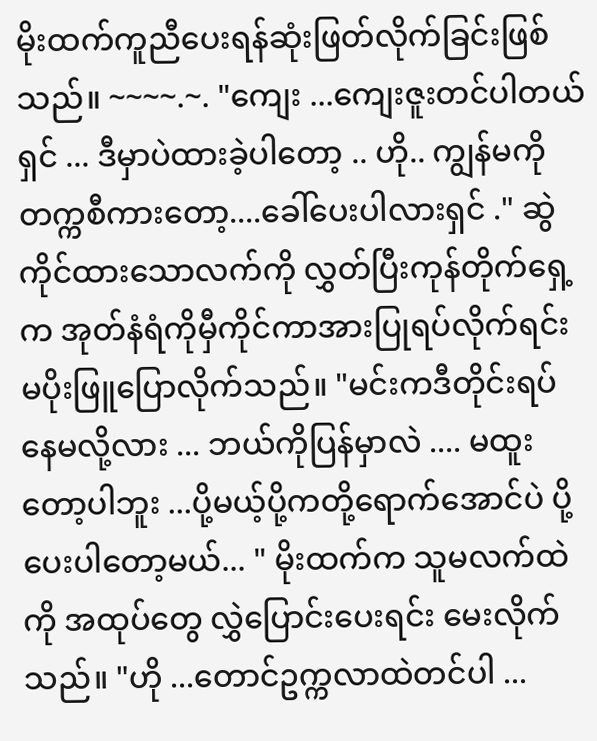မိုးထက်ကူညီပေးရန်ဆုံးဖြတ်လိုက်ခြင်းဖြစ်သည်။ ~~~~.~. "ကျေး ...ကျေးဇူးတင်ပါတယ်ရှင် ... ဒီမှာပဲထားခဲ့ပါတော့ .. ဟို.. ကျွန်မကိုတက္ကစီကားတော့....ခေါ်ပေးပါလားရှင် ." ဆွဲကိုင်ထားသောလက်ကို လွှတ်ပြီးကုန်တိုက်ရှေ့က အုတ်နံရံကိုမှီကိုင်ကာအားပြုရပ်လိုက်ရင်း မပိုးဖြူပြောလိုက်သည်။ "မင်းကဒီတိုင်းရပ်နေမလို့လား ... ဘယ်ကိုပြန်မှာလဲ .... မထူးတော့ပါဘူး ...ပို့မယ့်ပို့ကတို့ရောက်အောင်ပဲ ပို့ပေးပါတော့မယ်... " မိုးထက်က သူမလက်ထဲကို အထုပ်တွေ လွှဲပြောင်းပေးရင်း မေးလိုက်သည်။ "ဟို ...တောင်ဥက္ကလာထဲတင်ပါ ...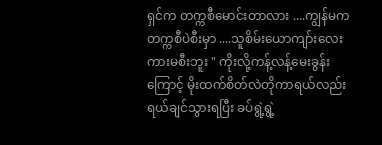ရှင်က တက္ကစီမောင်းတာလား ....ကျွန်မကတက္ကစီပဲစီးမှာ ....သူစိမ်းယောကျာ်းလေး ကားမစီးဘူး " ကိုးလို့ကန့်လန့်မေးခွန်းကြောင့် မိုးထက်စိတ်လဲတိုကာရယ်လည်းရယ်ချင်သွားရပြီး ခပ်ရွဲ့ရွဲ့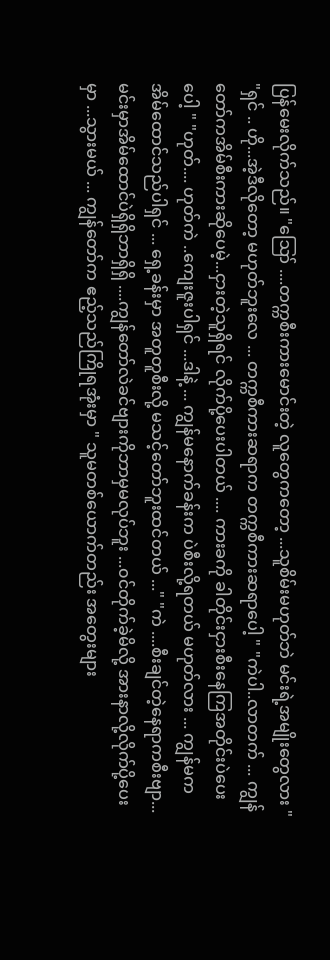ပြန်မေးလိုက်သည်။ "ဪ ....တက္ကစီးကားမောင်းတဲ့ လူတွေကတော့ ...သူစိမ်းမဟုတ်ဘဲ မင်းရဲ့အမျိုးတွေလား " "ရှင် .. ဟို...အဲ့ဒီလိုတော့ မဟုတ်ဘူးလေ ... တက္ကစီကားဆရာက တက္ကစီကားဆရာပေါ့ " "ကဲပါ..လာတက် ... ကျွန်တော်ကအိမ်စီးကားဆိုပေမဲ့...ငှားတဲ့သူရှိရင် လိုက်ပို့ပေးပါတယ် .... ကားခကို ခါတိုင်းငှားစီးနေကြအတိုင်းပဲပေးပေါ့ " "ဟုတ်.... ဟုတ်ကဲ ..ကျေးဇူးပါရှင် ...ဒါနဲ့ ... ကျွန်မနောက်ခန်းက ပဲစီးလို့ရတယ် မဟုတ်လား ... ကျွန်မက အိမ်ထောင်သည်ပါရှင် ... ရှေ့ခန်းမှာ အတူတူစီးလို့ မသင့်တော်ဘူးထင်တယ် ..." "ကဲ ....စီးချင်တဲ့နေရာကစီးဗျာ...မင်းမှာအိမ်ထောင်ပဲရှိရှိဘာရှိရှိ ....ကျွန်တော်လဲခင်ဗျားကိုဘာမှမလုပ်ဘူး ...၀င်တိုက်ခဲ့မိလို့ အားနာလို့လိုက်ပို့ပေးမှာ ...သွားမယ် ... ကျွန်တော်က ဧည့်သည်ကြိုရအုံးမှာ " သူမတစ်ယောက်တည်း အတွေးများ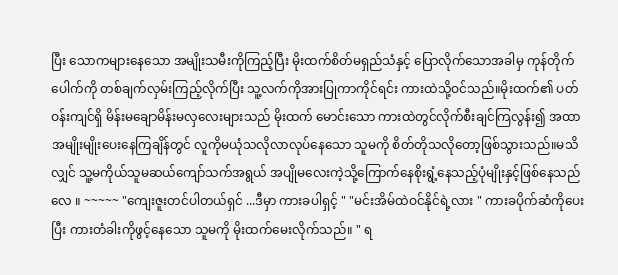ပြီး သောကများနေသော အမျိုးသမီးကိုကြည့်ပြီး မိုးထက်စိတ်မရှည်သံနှင့် ပြောလိုက်သောအခါမှ ကုန်တိုက်ပေါက်ကို တစ်ချက်လှမ်းကြည့်လိုက်ပြီး သူ့လက်ကိုအားပြုကာကိုင်ရင်း ကားထဲသို့ဝင်သည်။မိုးထက်၏ ပတ်ဝန်းကျင်ရှိ မိန်းမချောမိန်းမလှလေးများသည် မိုးထက် မောင်းသော ကားထဲတွင်လိုက်စီးချင်ကြလွန်း၍ အထာအမျိုးမျိုးပေးနေကြချိန်တွင် လူကိုမယုံသလိုလာလုပ်နေသော သူမကို စိတ်တိုသလိုတော့ဖြစ်သွားသည်။မသိလျှင် သူ့မကိုယ်သူမဆယ်ကျော်သက်အရွယ် အပျိုမလေးကဲ့သို့ကြောက်နေစိုးရွံ့နေသည့်ပုံမျိုးနှင့်ဖြစ်နေသည်လေ ။ ~~~~~ "ကျေးဇူးတင်ပါတယ်ရှင် ...ဒီမှာ ကားခပါရှင့် " "မင်းအိမ်ထဲဝင်နိုင်ရဲ့လား " ကားခပိုက်ဆံကိုပေးပြီး ကားတံခါးကိုဖွင့်နေသော သူမကို မိုးထက်မေးလိုက်သည်။ " ရ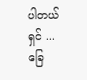ပါတယ်ရှင် ... ခြေ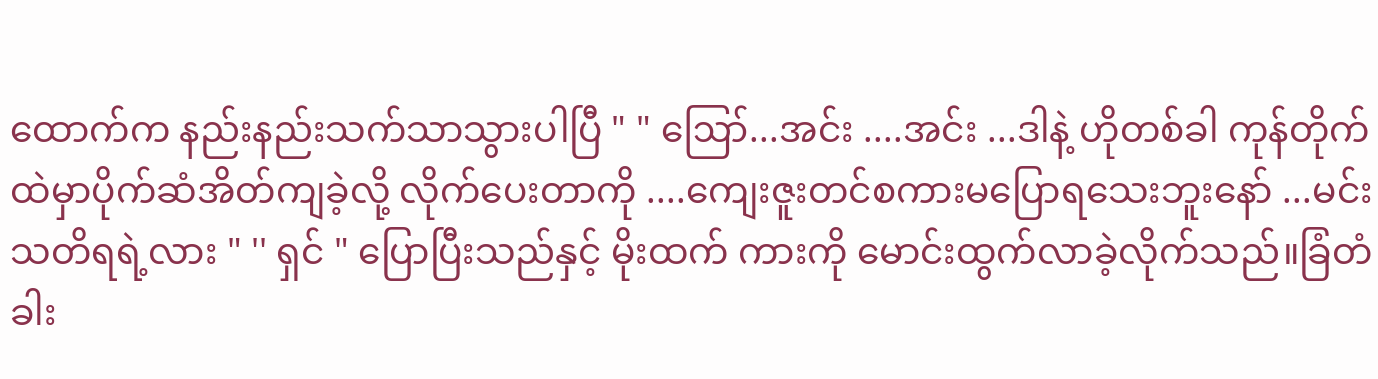ထောက်က နည်းနည်းသက်သာသွားပါပြီ " " ဪ...အင်း ....အင်း ...ဒါနဲ့ ဟိုတစ်ခါ ကုန်တိုက်ထဲမှာပိုက်ဆံအိတ်ကျခဲ့လို့ လိုက်ပေးတာကို ....ကျေးဇူးတင်စကားမပြောရသေးဘူးနော် ...မင်းသတိရရဲ့လား " '' ရှင် " ပြောပြီးသည်နှင့် မိုးထက် ကားကို မောင်းထွက်လာခဲ့လိုက်သည်။ခြံတံခါး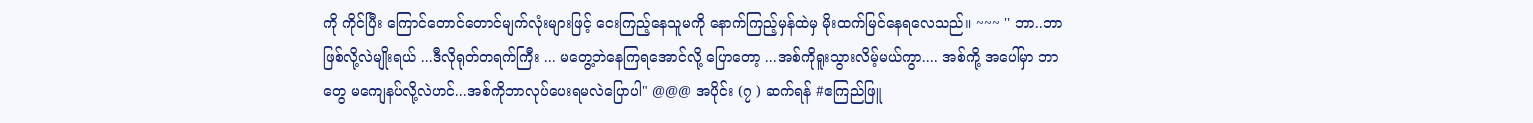ကို ကိုင်ပြီး ကြောင်တောင်တောင်မျက်လုံးများဖြင့် ငေးကြည့်နေသူမကို နောက်ကြည့်မှန်ထဲမှ မိုးထက်မြင်နေရလေသည်။ ~~~ '' ဘာ..ဘာဖြစ်လို့လဲမျိုးရယ် ...ဒီလိုရုတ်တရက်ကြီး ... မတွေ့ဘဲနေကြရအောင်လို့ ပြောတော့ ...အစ်ကိုရူးသွားလိမ့်မယ်ကွာ.... အစ်ကို့ အပေါ်မှာ ဘာတွေ မကျေနပ်လို့လဲဟင်...အစ်ကိုဘာလုပ်ပေးရမလဲပြောပါ" @@@ အပိုင်း (၇ ) ဆက်ရန် #ဧကြည်ဖြူ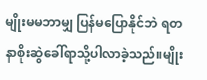မျိုးမမဘာမျှ ပြန်မပြောနိုင်ဘဲ ရတနာစိုးဆွဲခေါ်ရာသို့ပါလာခဲ့သည်။မျိုး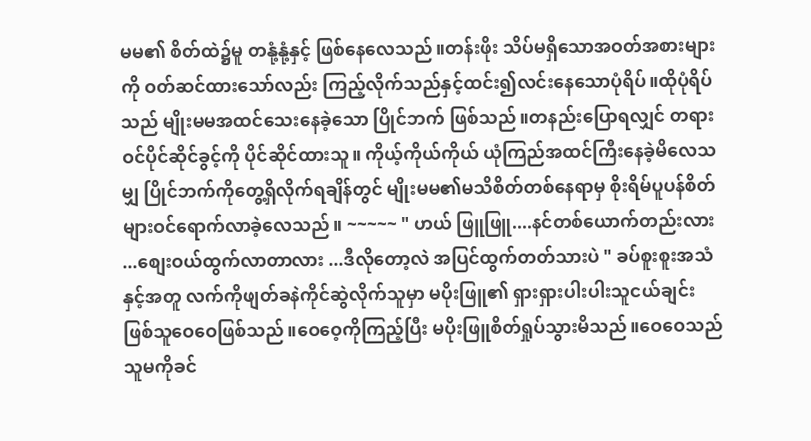မမ၏ စိတ်ထဲ၌မူ တနုံ့နုံ့နှင့် ဖြစ်နေလေသည်။တန်းဖိုး သိပ်မရှိသောအဝတ်အစားများကို ဝတ်ဆင်ထားသော်လည်း ကြည့်လိုက်သည်နှင့်ထင်း၍လင်းနေသောပုံရိပ်။ထိုပုံရိပ်သည် မျိုးမမအထင်သေးနေခဲ့သော ပြိုင်ဘက် ဖြစ်သည်။တနည်းပြောရလျှင် တရားဝင်ပိုင်ဆိုင်ခွင့်ကို ပိုင်ဆိုင်ထားသူ။ ကိုယ့်ကိုယ်ကိုယ် ယုံကြည်အထင်ကြီးနေခဲ့မိလေသမျှ ပြိုင်ဘက်ကိုတွေ့ရှိလိုက်ရချိန်တွင် မျိုးမမ၏မသိစိတ်တစ်နေရာမှ စိုးရိမ်ပူပန်စိတ်များဝင်ရောက်လာခဲ့လေသည်။ ~~~~~ " ဟယ် ဖြူဖြူ....နင်တစ်ယောက်တည်းလား ...စျေးဝယ်ထွက်လာတာလား ...ဒီလိုတော့လဲ အပြင်ထွက်တတ်သားပဲ " ခပ်စူးစူးအသံနှင့်အတူ လက်ကိုဖျတ်ခနဲကိုင်ဆွဲလိုက်သူမှာ မပိုးဖြူ၏ ရှားရှားပါးပါးသူငယ်ချင်းဖြစ်သူဝေဝေဖြစ်သည်။ဝေဝေ့ကိုကြည့်ပြီး မပိုးဖြူစိတ်ရှုပ်သွားမိသည်။ဝေဝေသည် သူမကိုခင်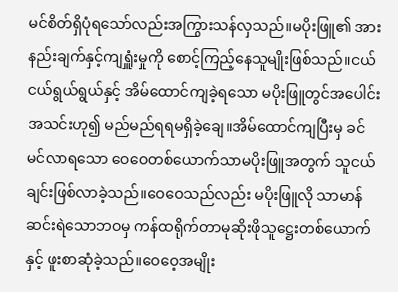မင်စိတ်ရှိပုံရသော်လည်းအကြွားသန်လှသည်။မပိုးဖြူ၏ အားနည်းချက်နှင့်ကျရှူံးမှုကို စောင့်ကြည့်နေသူမျိုးဖြစ်သည်။ငယ်ငယ်ရွယ်ရွယ်နှင့် အိမ်ထောင်ကျခဲ့ရသော မပိုးဖြူတွင်အပေါင်းအသင်းဟု၍ မည်မည်ရရမရှိခဲ့ချေ။အိမ်ထောင်ကျပြီးမှ ခင်မင်လာရသော ဝေဝေတစ်ယောက်သာမပိုးဖြူအတွက် သူငယ်ချင်းဖြစ်လာခဲ့သည်။ဝေဝေသည်လည်း မပိုးဖြူလို သာမာန်ဆင်းရဲသောဘဝမှ ကန်ထရိုက်တာမုဆိုးဖိုသူဋ္ဌေးတစ်ယောက်နှင့် ဖူးစာဆုံခဲ့သည်။ဝေဝေ့အမျိုး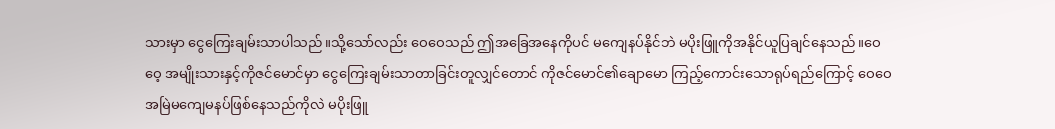သားမှာ ငွေကြေးချမ်းသာပါသည်။သို့သော်လည်း ဝေဝေသည် ဤအခြေအနေကိုပင် မကျေနပ်နိုင်ဘဲ မပိုးဖြူကိုအနိုင်ယူပြချင်နေသည်။ဝေဝေ့ အမျိုးသားနှင့်ကိုဇင်မောင်မှာ ငွေကြေးချမ်းသာတာခြင်းတူလျှင်တောင် ကိုဇင်မောင်၏ချောမော ကြည့်ကောင်းသောရုပ်ရည်ကြောင့် ဝေဝေအမြဲမကျေမနပ်ဖြစ်နေသည်ကိုလဲ မပိုးဖြူ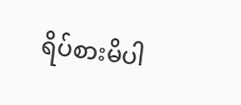ရိပ်စားမိပါ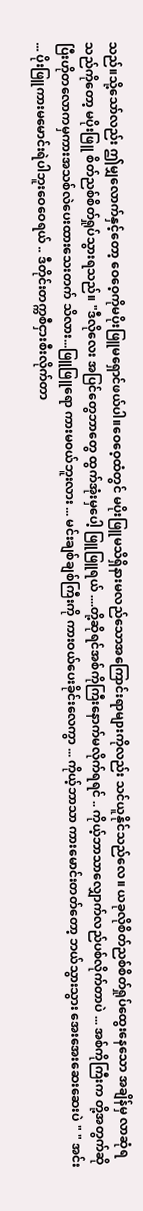သည်။သို့သော်လည်း ဤမျှလောက်နှင့်တော့ ဝေဝေ့ကိုမပိုးဖြူမရှောင်ဖယ်ပါ။ဝေဝေ့ထံတွင် မပိုးဖြူမသိရှိနားမလည်သောအကြောင်းရာများကိုလည်း သင်ယူနိုင်သည်လေ။ ယခုလိုစိတ်ညစ်စိတ်ရှုပ်ထွေးနေသော အချိန်မှ လာဆုံရသည်ကိုတော့ မပိုးဖြူ စိတ်ညစ်စိတ်ရှုပ်သွားရသည်။ "ဒီလိုလေး အပြင်တွေဘာတွေ ထွက်အုံးမှပေါ့ ဖြူဖြူရယ် ....တို့ဆိုရင်အစ်ကိုကြီးနောက်မလိုက်ရရင် .. ကိုယ့်ဘာသာလျှောက်လည်ပစ်လိုက်တာပဲ ... အစ်ကိုကြီးက တို့အတွက်ဆိုပြီးဟိုတလောကမှကားအသစ်လဲပေးထားသေးတက် သိလား...ဖြူဖြူရော ကားမ၀ယ်ဘူးလား ... မင်းချစ်ချစ်ကြီးကို ကားဝယ်ပေးခိုင်းလေကွာ ... ကိုယ့်ဘာသာ ကားမောင်းတတ်တော့ ဘယ်သွားသွား အေးအေးဆေးဆေးပဲ " " အင်း ... ပိုးဖြူကားမမောင်းရဲပါဘူးဝေဝေရယ် .. ဒီတိုင်းတက္ကစီငှားစီးလိုက်တာ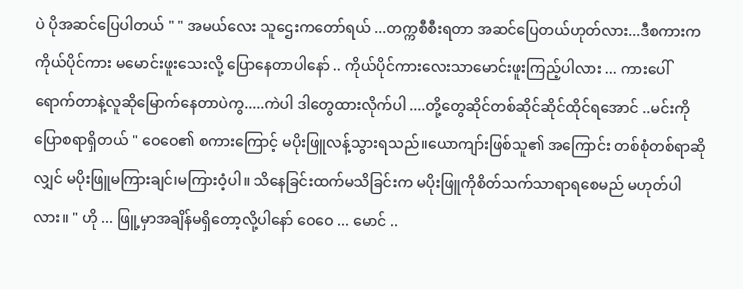ပဲ ပိုအဆင်ပြေပါတယ် " " အမယ်လေး သူဌေးကတော်ရယ် ...တက္ကစီစီးရတာ အဆင်ပြေတယ်ဟုတ်လား...ဒီစကားက ကိုယ်ပိုင်ကား မမောင်းဖူးသေးလို့ ပြောနေတာပါနော် .. ကိုယ်ပိုင်ကားလေးသာမောင်းဖူးကြည့်ပါလား ... ကားပေါ်ရောက်တာနဲ့လူဆိုမြောက်နေတာပဲကွ.....ကဲပါ ဒါတွေထားလိုက်ပါ ....တို့တွေဆိုင်တစ်ဆိုင်ဆိုင်ထိုင်ရအောင် ..မင်းကိုပြောစရာရှိတယ် " ဝေဝေ၏ စကားကြောင့် မပိုးဖြူလန့်သွားရသည်။ယောကျာ်းဖြစ်သူ၏ အကြောင်း တစ်စုံတစ်ရာဆိုလျှင် မပိုးဖြူမကြားချင်၊မကြားဝံ့ပါ။ သိနေခြင်းထက်မသိခြင်းက မပိုးဖြူကိုစိတ်သက်သာရာရစေမည် မဟုတ်ပါလား။ " ဟို ... ဖြူ့မှာအချိန်မရှိတော့လို့ပါနော် ဝေဝေ ... မောင် ..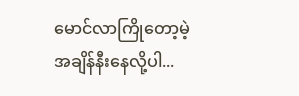မောင်လာကြိုတော့မဲ့အချိန်နီးနေလို့ပါ...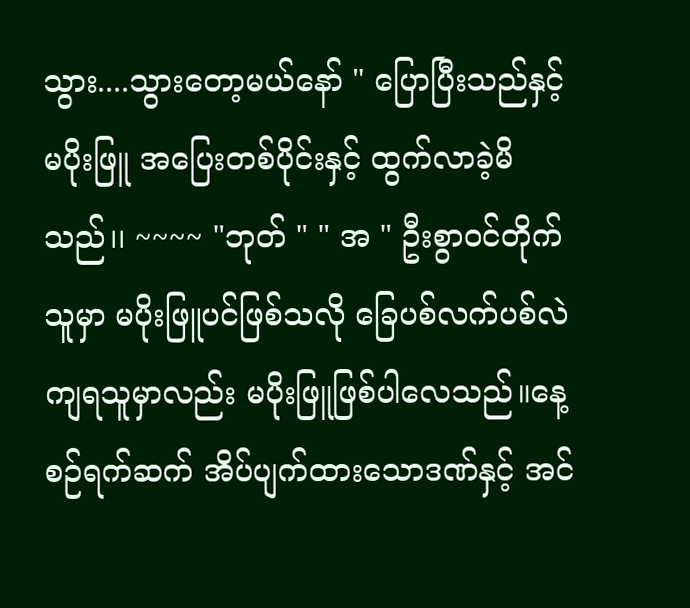သွား....သွားတော့မယ်နော် " ပြောပြီးသည်နှင့် မပိုးဖြူ အပြေးတစ်ပိုင်းနှင့် ထွက်လာခဲ့မိသည်၊၊ ~~~~ "ဘုတ် " " အ " ဦးစွာ၀င်တိုက်သူမှာ မပိုးဖြူပင်ဖြစ်သလို ခြေပစ်လက်ပစ်လဲကျရသူမှာလည်း မပိုးဖြူဖြစ်ပါလေသည်။နေ့စဉ်ရက်ဆက် အိပ်ပျက်ထားသောဒဏ်နှင့် အင်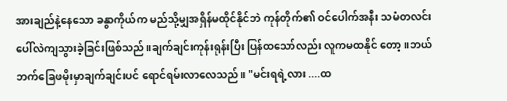အားချည်နဲ့နေသော ခနွာကိုယ်က မည်သို့မျှအရှိန်မထိုင်နိုင်ဘဲ ကုန်တိုက်၏ ဝင်ပေါက်အနီး သမံတလင်းပေါ်လဲကျသွားခဲ့ခြင်းဖြစ်သည်။ချက်ချင်းကုန်းရုန်းပြီး ပြန်ထသော်လည်း လူကမထနိုင် တော့။ဘယ်ဘက်ခြေဖမိုးမှာချက်ချင်းပင် ရောင်ရမ်းလာလေသည်။ "မင်းရရဲ့လား ....ထ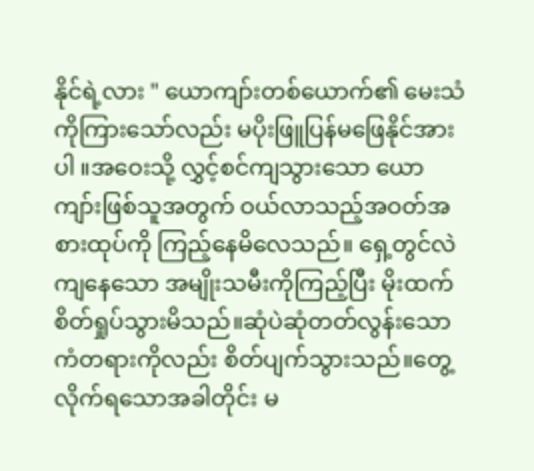နိုင်ရဲ့လား " ယောကျာ်းတစ်ယောက်၏ မေးသံကိုကြားသော်လည်း မပိုးဖြူပြန်မဖြေနိုင်အားပါ ။အဝေးသို့ လွှင့်စင်ကျသွားသော ယောကျာ်းဖြစ်သူအတွက် ဝယ်လာသည့်အဝတ်အစားထုပ်ကို ကြည့်နေမိလေသည်။ ရှေ့တွင်လဲကျနေသော အမျိုးသမီးကိုကြည့်ပြီး မိုးထက် စိတ်ရှုပ်သွားမိသည်။ဆုံပဲဆုံတတ်လွန်းသောကံတရားကိုလည်း စိတ်ပျက်သွားသည်။တွေ့လိုက်ရသောအခါတိုင်း မ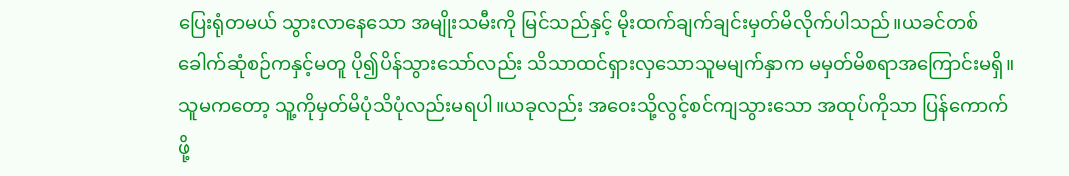ပြေးရုံတမယ် သွားလာနေသော အမျိုးသမီးကို မြင်သည်နှင့် မိုးထက်ချက်ချင်းမှတ်မိလိုက်ပါသည်။ယခင်တစ်ခေါက်ဆုံစဉ်ကနှင့်မတူ ပို၍ပိန်သွားသော်လည်း သိသာထင်ရှားလှသောသူမမျက်နှာက မမှတ်မိစရာအကြောင်းမရှိ။ သူမကတော့ သူ့ကိုမှတ်မိပုံသိပုံလည်းမရပါ။ယခုလည်း အဝေးသို့လွင့်စင်ကျသွားသော အထုပ်ကိုသာ ပြန်ကောက်ဖို့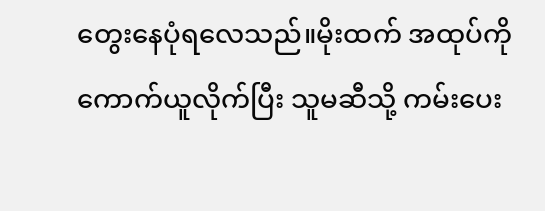တွေးနေပုံရလေသည်။မိုးထက် အထုပ်ကို ကောက်ယူလိုက်ပြီး သူမဆီသို့ ကမ်းပေး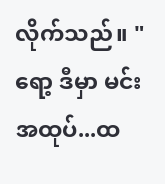လိုက်သည်။ " ရော့ ဒီမှာ မင်းအထုပ်...ထ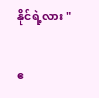နိုင်ရဲ့လား "

ဧ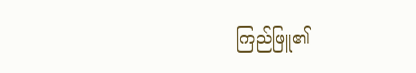ကြည်ဖြူ၏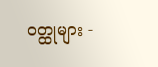ဝတ္ထုများ -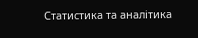Статистика та аналітика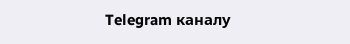Telegram каналу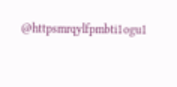@httpsmrqylfpmbti1ogu1